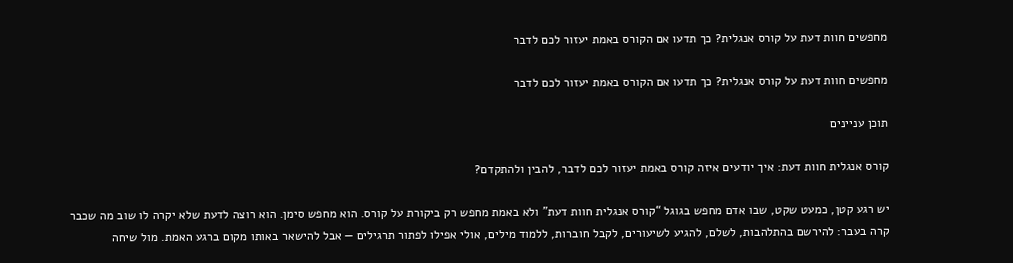מחפשים חוות דעת על קורס אנגלית? כך תדעו אם הקורס באמת יעזור לכם לדבר

מחפשים חוות דעת על קורס אנגלית? כך תדעו אם הקורס באמת יעזור לכם לדבר

תוכן עניינים

קורס אנגלית חוות דעת: איך יודעים איזה קורס באמת יעזור לכם לדבר, להבין ולהתקדם?

יש רגע קטן, כמעט שקט, שבו אדם מחפש בגוגל “קורס אנגלית חוות דעת” ולא באמת מחפש רק ביקורת על קורס. הוא מחפש סימן. הוא רוצה לדעת שלא יקרה לו שוב מה שכבר קרה בעבר: להירשם בהתלהבות, לשלם, להגיע לשיעורים, לקבל חוברות, ללמוד מילים, אולי אפילו לפתור תרגילים — אבל להישאר באותו מקום ברגע האמת. מול שיחה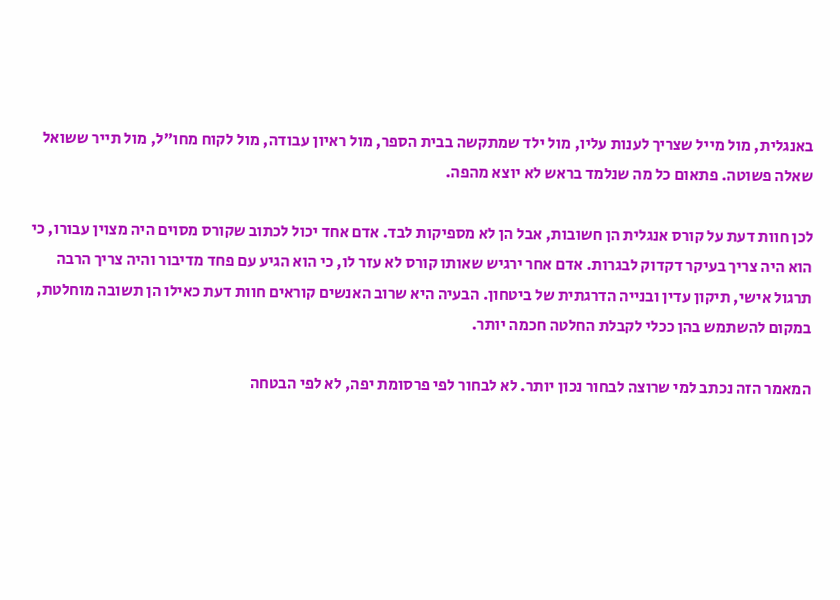באנגלית, מול מייל שצריך לענות עליו, מול ילד שמתקשה בבית הספר, מול ראיון עבודה, מול לקוח מחו״ל, מול תייר ששואל שאלה פשוטה. פתאום כל מה שנלמד בראש לא יוצא מהפה.

לכן חוות דעת על קורס אנגלית הן חשובות, אבל הן לא מספיקות לבד. אדם אחד יכול לכתוב שקורס מסוים היה מצוין עבורו, כי הוא היה צריך בעיקר דקדוק לבגרות. אדם אחר ירגיש שאותו קורס לא עזר לו, כי הוא הגיע עם פחד מדיבור והיה צריך הרבה תרגול אישי, תיקון עדין ובנייה הדרגתית של ביטחון. הבעיה היא שרוב האנשים קוראים חוות דעת כאילו הן תשובה מוחלטת, במקום להשתמש בהן ככלי לקבלת החלטה חכמה יותר.

המאמר הזה נכתב למי שרוצה לבחור נכון יותר. לא לבחור לפי פרסומת יפה, לא לפי הבטחה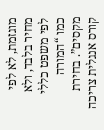מוגזמת, לא לפי מחיר בלבד, ולא לפי משפט כללי כמו “המורה מקסים”. בחירת קורס אנגלית צריכה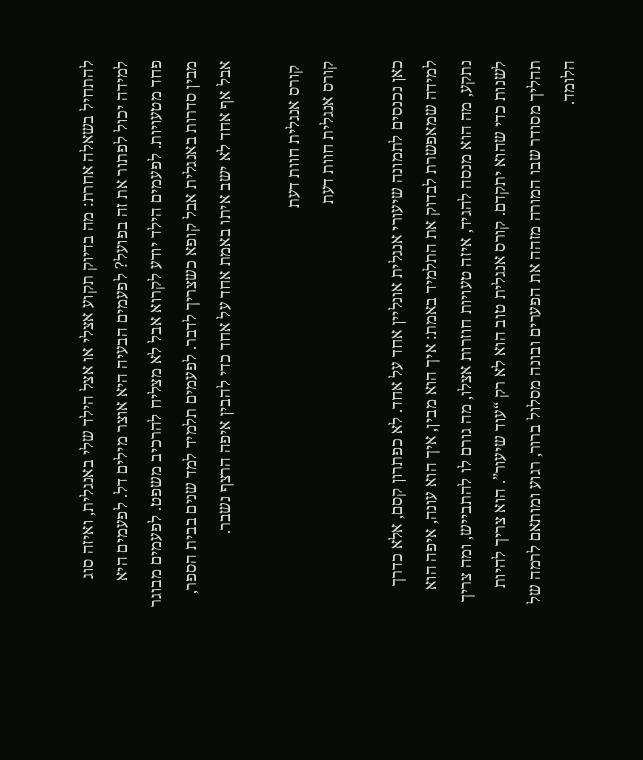להתחיל בשאלה אחרת: מה בדיוק תקוע אצלי או אצל הילד שלי באנגלית, ואיזה סוג למידה יכול לפתור את זה בפועל? לפעמים הבעיה היא אוצר מילים דל. לפעמים היא פחד מטעויות. לפעמים הילד יודע לקרוא אבל לא מצליח להרכיב משפט. לפעמים מבוגר מבין סדרות באנגלית אבל קופא כשצריך לדבר. לפעמים תלמיד למד שנים בבית הספר, אבל אף אחד לא ישב איתו באמת אחד על אחד כדי להבין איפה הרצף נשבר.

 קורס אנגלית חוות דעת
קורס אנגלית חוות דעת

כאן נכנסים לתמונה שיעורי אנגלית אונליין אחד על אחד. לא כפתרון קסם, אלא כדרך למידה שמאפשרת לבדוק את התלמיד באמת: איך הוא מבין, איך הוא עונה, איפה הוא נתקע, מה הוא מנסה להגיד, איזה טעויות חוזרות אצלו, מה גורם לו להתבייש, ומה צריך לשנות כדי שהוא יתקדם. קורס אנגלית טוב הוא לא רק “עוד שיעור”. הוא צריך להיות תהליך מסודר שבו המורה מזהה את הפערים ובונה מסלול ברור, רגוע ומותאם לרמה של הלומד.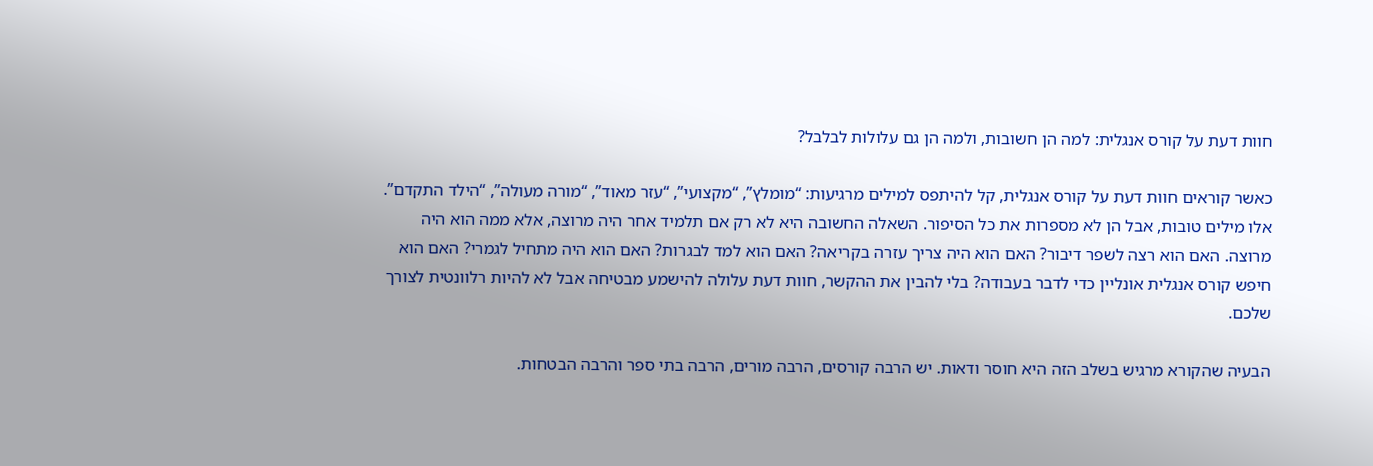חוות דעת על קורס אנגלית: למה הן חשובות, ולמה הן גם עלולות לבלבל?

כאשר קוראים חוות דעת על קורס אנגלית, קל להיתפס למילים מרגיעות: “מומלץ”, “מקצועי”, “עזר מאוד”, “מורה מעולה”, “הילד התקדם”. אלו מילים טובות, אבל הן לא מספרות את כל הסיפור. השאלה החשובה היא לא רק אם תלמיד אחר היה מרוצה, אלא ממה הוא היה מרוצה. האם הוא רצה לשפר דיבור? האם הוא היה צריך עזרה בקריאה? האם הוא למד לבגרות? האם הוא היה מתחיל לגמרי? האם הוא חיפש קורס אנגלית אונליין כדי לדבר בעבודה? בלי להבין את ההקשר, חוות דעת עלולה להישמע מבטיחה אבל לא להיות רלוונטית לצורך שלכם.

הבעיה שהקורא מרגיש בשלב הזה היא חוסר ודאות. יש הרבה קורסים, הרבה מורים, הרבה בתי ספר והרבה הבטחות.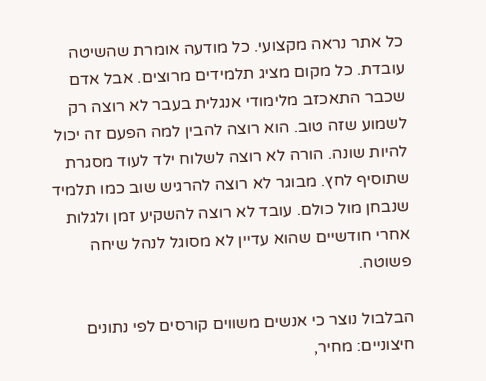כל אתר נראה מקצועי. כל מודעה אומרת שהשיטה עובדת. כל מקום מציג תלמידים מרוצים. אבל אדם שכבר התאכזב מלימודי אנגלית בעבר לא רוצה רק לשמוע שזה טוב. הוא רוצה להבין למה הפעם זה יכול להיות שונה. הורה לא רוצה לשלוח ילד לעוד מסגרת שתוסיף לחץ. מבוגר לא רוצה להרגיש שוב כמו תלמיד שנבחן מול כולם. עובד לא רוצה להשקיע זמן ולגלות אחרי חודשיים שהוא עדיין לא מסוגל לנהל שיחה פשוטה.

הבלבול נוצר כי אנשים משווים קורסים לפי נתונים חיצוניים: מחיר,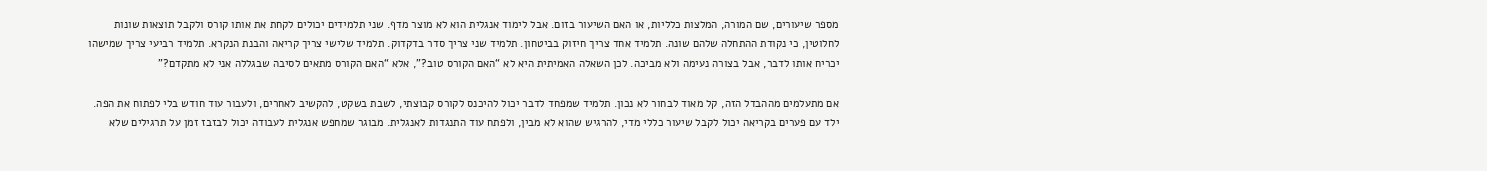מספר שיעורים, שם המורה, המלצות כלליות, או האם השיעור בזום. אבל לימוד אנגלית הוא לא מוצר מדף. שני תלמידים יכולים לקחת את אותו קורס ולקבל תוצאות שונות לחלוטין, כי נקודת ההתחלה שלהם שונה. תלמיד אחד צריך חיזוק בביטחון. תלמיד שני צריך סדר בדקדוק. תלמיד שלישי צריך קריאה והבנת הנקרא. תלמיד רביעי צריך שמישהו יכריח אותו לדבר, אבל בצורה נעימה ולא מביכה. לכן השאלה האמיתית היא לא “האם הקורס טוב?”, אלא “האם הקורס מתאים לסיבה שבגללה אני לא מתקדם?”

אם מתעלמים מההבדל הזה, קל מאוד לבחור לא נכון. תלמיד שמפחד לדבר יכול להיכנס לקורס קבוצתי, לשבת בשקט, להקשיב לאחרים, ולעבור עוד חודש בלי לפתוח את הפה. ילד עם פערים בקריאה יכול לקבל שיעור כללי מדי, להרגיש שהוא לא מבין, ולפתח עוד התנגדות לאנגלית. מבוגר שמחפש אנגלית לעבודה יכול לבזבז זמן על תרגילים שלא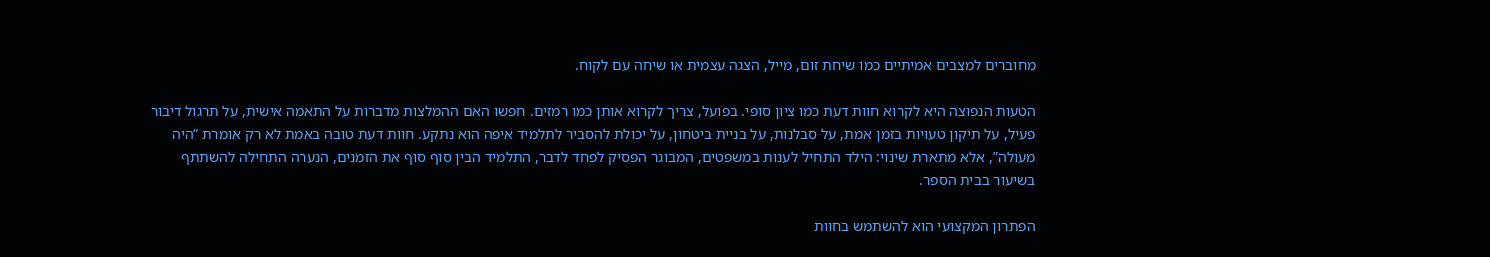מחוברים למצבים אמיתיים כמו שיחת זום, מייל, הצגה עצמית או שיחה עם לקוח.

הטעות הנפוצה היא לקרוא חוות דעת כמו ציון סופי. בפועל, צריך לקרוא אותן כמו רמזים. חפשו האם ההמלצות מדברות על התאמה אישית, על תרגול דיבור פעיל, על תיקון טעויות בזמן אמת, על סבלנות, על בניית ביטחון, על יכולת להסביר לתלמיד איפה הוא נתקע. חוות דעת טובה באמת לא רק אומרת “היה מעולה”, אלא מתארת שינוי: הילד התחיל לענות במשפטים, המבוגר הפסיק לפחד לדבר, התלמיד הבין סוף סוף את הזמנים, הנערה התחילה להשתתף בשיעור בבית הספר.

הפתרון המקצועי הוא להשתמש בחוות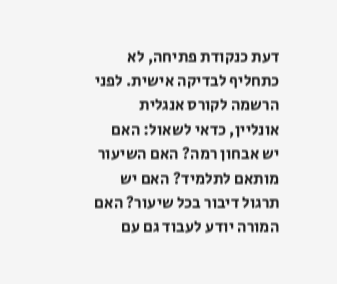דעת כנקודת פתיחה, לא כתחליף לבדיקה אישית. לפני הרשמה לקורס אנגלית אונליין, כדאי לשאול: האם יש אבחון רמה? האם השיעור מותאם לתלמיד? האם יש תרגול דיבור בכל שיעור? האם המורה יודע לעבוד גם עם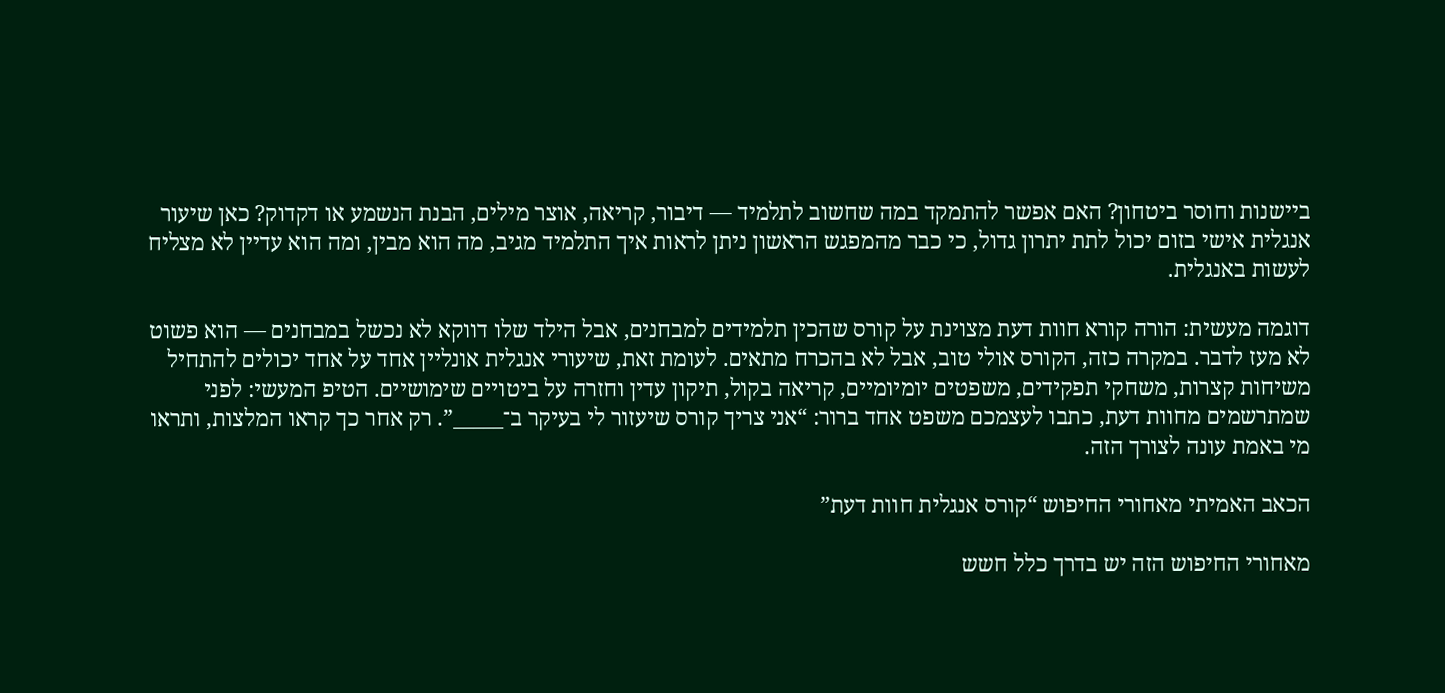ביישנות וחוסר ביטחון? האם אפשר להתמקד במה שחשוב לתלמיד — דיבור, קריאה, אוצר מילים, הבנת הנשמע או דקדוק? כאן שיעור אנגלית אישי בזום יכול לתת יתרון גדול, כי כבר מהמפגש הראשון ניתן לראות איך התלמיד מגיב, מה הוא מבין, ומה הוא עדיין לא מצליח לעשות באנגלית.

דוגמה מעשית: הורה קורא חוות דעת מצוינת על קורס שהכין תלמידים למבחנים, אבל הילד שלו דווקא לא נכשל במבחנים — הוא פשוט לא מעז לדבר. במקרה כזה, הקורס אולי טוב, אבל לא בהכרח מתאים. לעומת זאת, שיעורי אנגלית אונליין אחד על אחד יכולים להתחיל משיחות קצרות, משחקי תפקידים, משפטים יומיומיים, קריאה בקול, תיקון עדין וחזרה על ביטויים שימושיים. הטיפ המעשי: לפני שמתרשמים מחוות דעת, כתבו לעצמכם משפט אחד ברור: “אני צריך קורס שיעזור לי בעיקר ב־_____”. רק אחר כך קראו המלצות, ותראו מי באמת עונה לצורך הזה.

הכאב האמיתי מאחורי החיפוש “קורס אנגלית חוות דעת”

מאחורי החיפוש הזה יש בדרך כלל חשש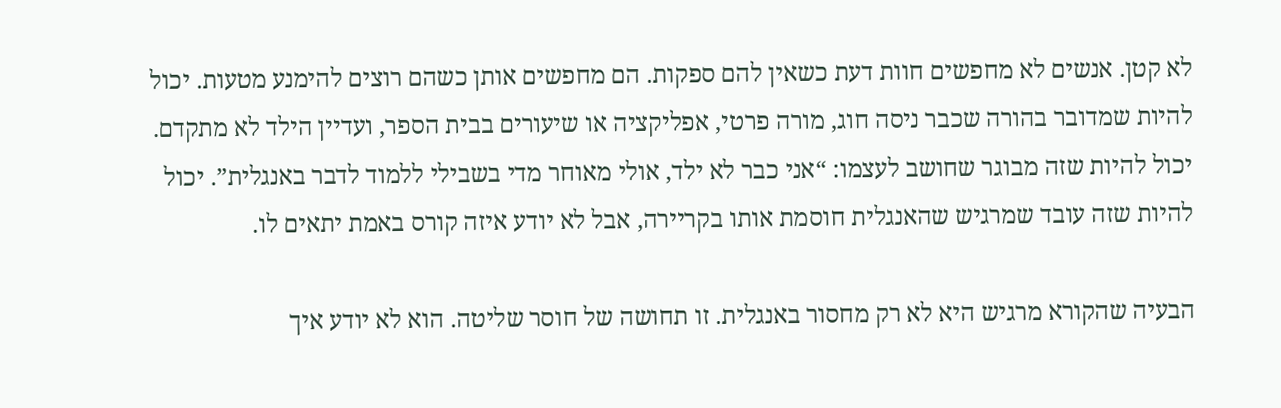לא קטן. אנשים לא מחפשים חוות דעת כשאין להם ספקות. הם מחפשים אותן כשהם רוצים להימנע מטעות. יכול להיות שמדובר בהורה שכבר ניסה חוג, מורה פרטי, אפליקציה או שיעורים בבית הספר, ועדיין הילד לא מתקדם. יכול להיות שזה מבוגר שחושב לעצמו: “אני כבר לא ילד, אולי מאוחר מדי בשבילי ללמוד לדבר באנגלית”. יכול להיות שזה עובד שמרגיש שהאנגלית חוסמת אותו בקריירה, אבל לא יודע איזה קורס באמת יתאים לו.

הבעיה שהקורא מרגיש היא לא רק מחסור באנגלית. זו תחושה של חוסר שליטה. הוא לא יודע איך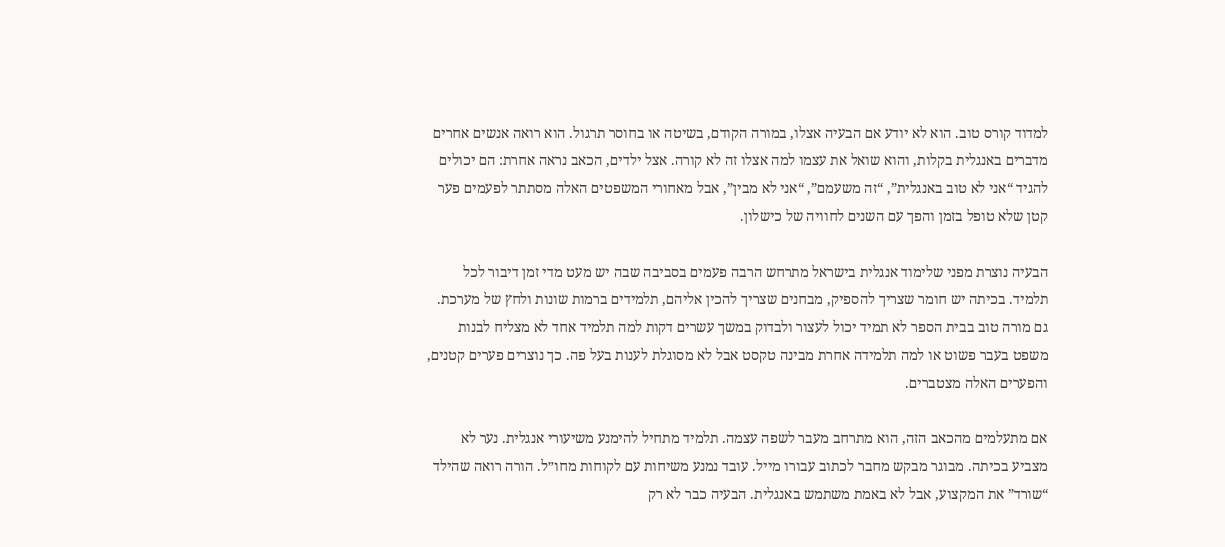למדוד קורס טוב. הוא לא יודע אם הבעיה אצלו, במורה הקודם, בשיטה או בחוסר תרגול. הוא רואה אנשים אחרים מדברים באנגלית בקלות, והוא שואל את עצמו למה אצלו זה לא קורה. אצל ילדים, הכאב נראה אחרת: הם יכולים להגיד “אני לא טוב באנגלית”, “זה משעמם”, “אני לא מבין”, אבל מאחורי המשפטים האלה מסתתר לפעמים פער קטן שלא טופל בזמן והפך עם השנים לחוויה של כישלון.

הבעיה נוצרת מפני שלימוד אנגלית בישראל מתרחש הרבה פעמים בסביבה שבה יש מעט מדי זמן דיבור לכל תלמיד. בכיתה יש חומר שצריך להספיק, מבחנים שצריך להכין אליהם, תלמידים ברמות שונות ולחץ של מערכת. גם מורה טוב בבית הספר לא תמיד יכול לעצור ולבדוק במשך עשרים דקות למה תלמיד אחד לא מצליח לבנות משפט בעבר פשוט או למה תלמידה אחרת מבינה טקסט אבל לא מסוגלת לענות בעל פה. כך נוצרים פערים קטנים, והפערים האלה מצטברים.

אם מתעלמים מהכאב הזה, הוא מתרחב מעבר לשפה עצמה. תלמיד מתחיל להימנע משיעורי אנגלית. נער לא מצביע בכיתה. מבוגר מבקש מחבר לכתוב עבורו מייל. עובד נמנע משיחות עם לקוחות מחו״ל. הורה רואה שהילד “שורד” את המקצוע, אבל לא באמת משתמש באנגלית. הבעיה כבר לא רק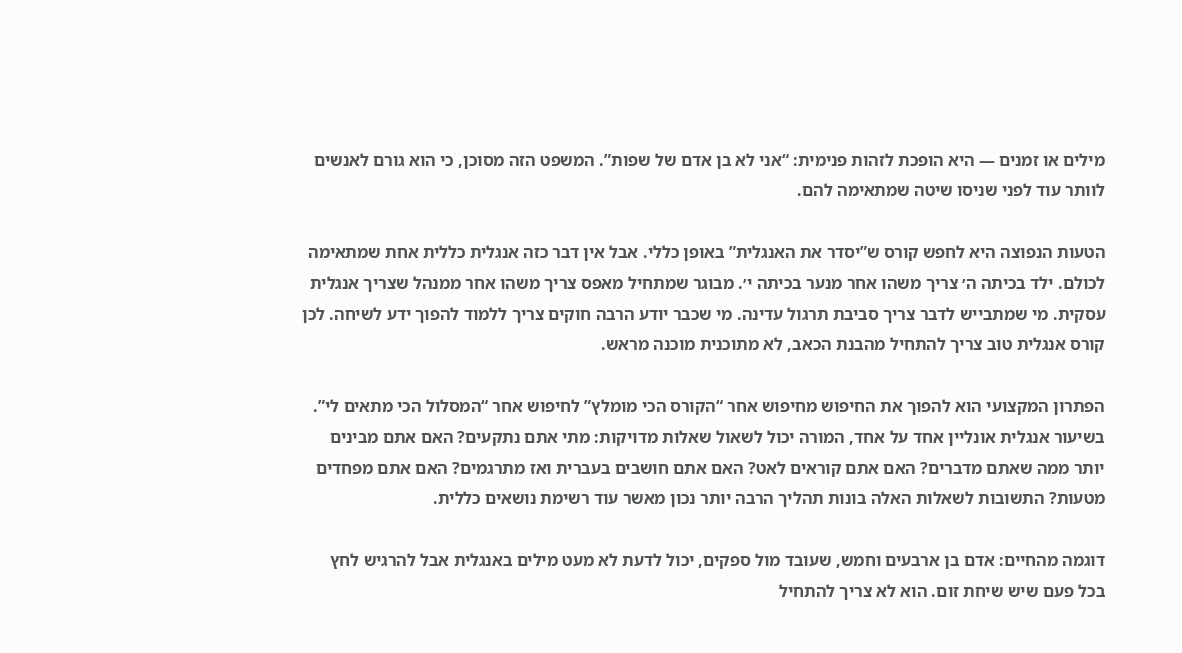מילים או זמנים — היא הופכת לזהות פנימית: “אני לא בן אדם של שפות”. המשפט הזה מסוכן, כי הוא גורם לאנשים לוותר עוד לפני שניסו שיטה שמתאימה להם.

הטעות הנפוצה היא לחפש קורס ש”יסדר את האנגלית” באופן כללי. אבל אין דבר כזה אנגלית כללית אחת שמתאימה לכולם. ילד בכיתה ה׳ צריך משהו אחר מנער בכיתה י׳. מבוגר שמתחיל מאפס צריך משהו אחר ממנהל שצריך אנגלית עסקית. מי שמתבייש לדבר צריך סביבת תרגול עדינה. מי שכבר יודע הרבה חוקים צריך ללמוד להפוך ידע לשיחה. לכן קורס אנגלית טוב צריך להתחיל מהבנת הכאב, לא מתוכנית מוכנה מראש.

הפתרון המקצועי הוא להפוך את החיפוש מחיפוש אחר “הקורס הכי מומלץ” לחיפוש אחר “המסלול הכי מתאים לי”. בשיעור אנגלית אונליין אחד על אחד, המורה יכול לשאול שאלות מדויקות: מתי אתם נתקעים? האם אתם מבינים יותר ממה שאתם מדברים? האם אתם קוראים לאט? האם אתם חושבים בעברית ואז מתרגמים? האם אתם מפחדים מטעות? התשובות לשאלות האלה בונות תהליך הרבה יותר נכון מאשר עוד רשימת נושאים כללית.

דוגמה מהחיים: אדם בן ארבעים וחמש, שעובד מול ספקים, יכול לדעת לא מעט מילים באנגלית אבל להרגיש לחץ בכל פעם שיש שיחת זום. הוא לא צריך להתחיל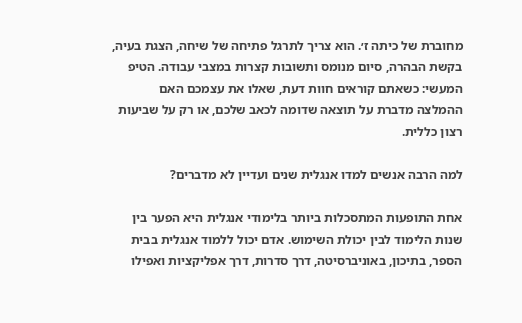מחוברת של כיתה ז׳. הוא צריך לתרגל פתיחה של שיחה, הצגת בעיה, בקשת הבהרה, סיום מנומס ותשובות קצרות במצבי עבודה. הטיפ המעשי: כשאתם קוראים חוות דעת, שאלו את עצמכם האם ההמלצה מדברת על תוצאה שדומה לכאב שלכם, או רק על שביעות רצון כללית.

למה הרבה אנשים למדו אנגלית שנים ועדיין לא מדברים?

אחת התופעות המתסכלות ביותר בלימודי אנגלית היא הפער בין שנות הלימוד לבין יכולת השימוש. אדם יכול ללמוד אנגלית בבית הספר, בתיכון, באוניברסיטה, דרך סדרות, דרך אפליקציות ואפילו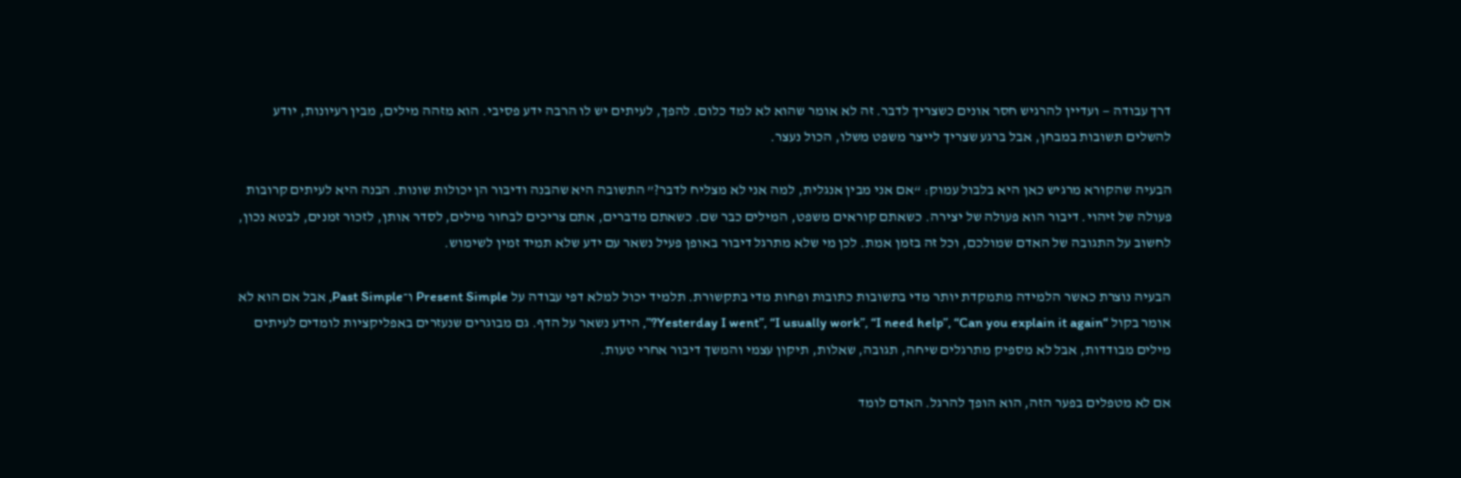דרך עבודה — ועדיין להרגיש חסר אונים כשצריך לדבר. זה לא אומר שהוא לא למד כלום. להפך, לעיתים יש לו הרבה ידע פסיבי. הוא מזהה מילים, מבין רעיונות, יודע להשלים תשובות במבחן, אבל ברגע שצריך לייצר משפט משלו, הכול נעצר.

הבעיה שהקורא מרגיש כאן היא בלבול עמוק: “אם אני מבין אנגלית, למה אני לא מצליח לדבר?” התשובה היא שהבנה ודיבור הן יכולות שונות. הבנה היא לעיתים קרובות פעולה של זיהוי. דיבור הוא פעולה של יצירה. כשאתם קוראים משפט, המילים כבר שם. כשאתם מדברים, אתם צריכים לבחור מילים, לסדר אותן, לזכור זמנים, לבטא נכון, לחשוב על התגובה של האדם שמולכם, וכל זה בזמן אמת. לכן מי שלא מתרגל דיבור באופן פעיל נשאר עם ידע שלא תמיד זמין לשימוש.

הבעיה נוצרת כאשר הלמידה מתמקדת יותר מדי בתשובות כתובות ופחות מדי בתקשורת. תלמיד יכול למלא דפי עבודה על Present Simple ו־Past Simple, אבל אם הוא לא אומר בקול “Yesterday I went”, “I usually work”, “I need help”, “Can you explain it again?”, הידע נשאר על הדף. גם מבוגרים שנעזרים באפליקציות לומדים לעיתים מילים מבודדות, אבל לא מספיק מתרגלים שיחה, תגובה, שאלות, תיקון עצמי והמשך דיבור אחרי טעות.

אם לא מטפלים בפער הזה, הוא הופך להרגל. האדם לומד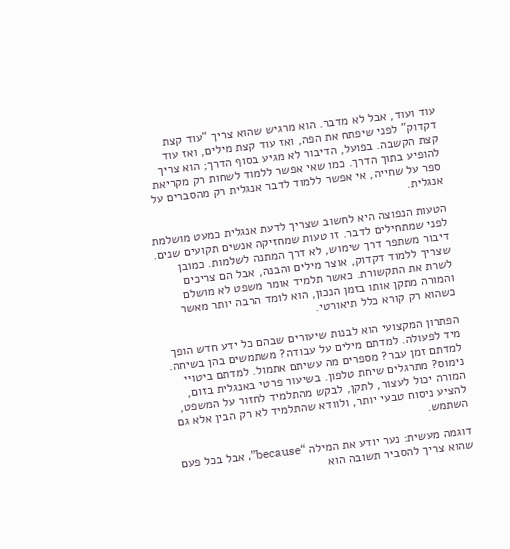עוד ועוד, אבל לא מדבר. הוא מרגיש שהוא צריך “עוד קצת דקדוק” לפני שיפתח את הפה, ואז עוד קצת מילים, ואז עוד קצת הקשבה. בפועל, הדיבור לא מגיע בסוף הדרך; הוא צריך להופיע בתוך הדרך. כמו שאי אפשר ללמוד לשחות רק מקריאת ספר על שחייה, אי אפשר ללמוד לדבר אנגלית רק מהסברים על אנגלית.

הטעות הנפוצה היא לחשוב שצריך לדעת אנגלית כמעט מושלמת לפני שמתחילים לדבר. זו טעות שמחזיקה אנשים תקועים שנים. דיבור משתפר דרך שימוש, לא דרך המתנה לשלמות. כמובן שצריך ללמוד דקדוק, אוצר מילים והבנה, אבל הם צריכים לשרת את התקשורת. כאשר תלמיד אומר משפט לא מושלם והמורה מתקן אותו בזמן הנכון, הוא לומד הרבה יותר מאשר כשהוא רק קורא כלל תיאורטי.

הפתרון המקצועי הוא לבנות שיעורים שבהם כל ידע חדש הופך מיד לפעולה. למדתם מילים על עבודה? משתמשים בהן בשיחה. למדתם זמן עבר? מספרים מה עשיתם אתמול. למדתם ביטויי נימוס? מתרגלים שיחת טלפון. בשיעור פרטי באנגלית בזום, המורה יכול לעצור, לתקן, לבקש מהתלמיד לחזור על המשפט, להציע ניסוח טבעי יותר, ולוודא שהתלמיד לא רק הבין אלא גם השתמש.

דוגמה מעשית: נער יודע את המילה “because”, אבל בכל פעם שהוא צריך להסביר תשובה הוא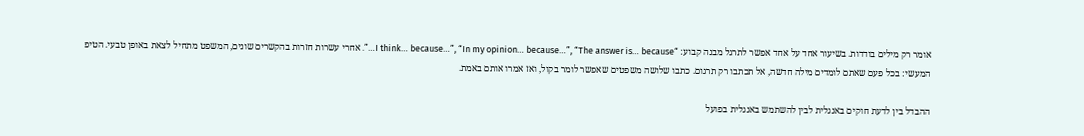אומר רק מילים בודדות. בשיעור אחד על אחד אפשר לתרגל מבנה קבוע: “I think… because…”, “In my opinion… because…”, “The answer is… because…”. אחרי עשרות חזרות בהקשרים שונים, המשפט מתחיל לצאת באופן טבעי. הטיפ המעשי: בכל פעם שאתם לומדים מילה חדשה, אל תכתבו רק תרגום. כתבו שלושה משפטים שאפשר לומר בקול, ואז אמרו אותם באמת.

ההבדל בין לדעת חוקים באנגלית לבין להשתמש באנגלית בפועל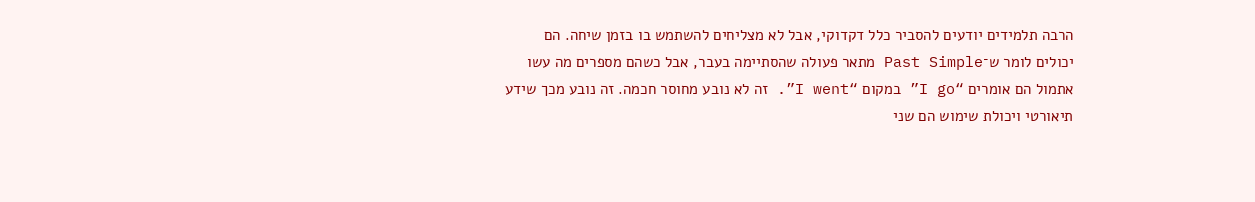הרבה תלמידים יודעים להסביר כלל דקדוקי, אבל לא מצליחים להשתמש בו בזמן שיחה. הם יכולים לומר ש־Past Simple מתאר פעולה שהסתיימה בעבר, אבל כשהם מספרים מה עשו אתמול הם אומרים “I go” במקום “I went”. זה לא נובע מחוסר חכמה. זה נובע מכך שידע תיאורטי ויכולת שימוש הם שני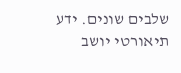שלבים שונים. ידע תיאורטי יושב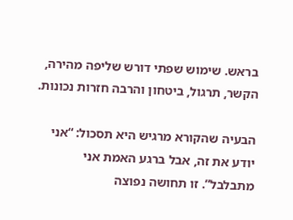בראש. שימוש שפתי דורש שליפה מהירה, הקשר, תרגול, ביטחון והרבה חזרות נכונות.

הבעיה שהקורא מרגיש היא תסכול: “אני יודע את זה, אבל ברגע האמת אני מתבלבל”. זו תחושה נפוצה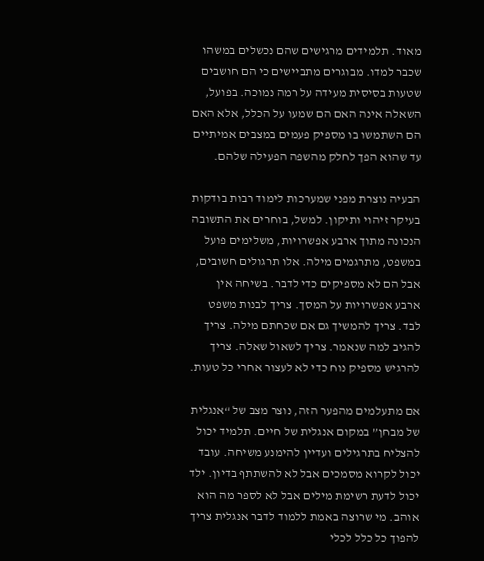מאוד. תלמידים מרגישים שהם נכשלים במשהו שכבר למדו. מבוגרים מתביישים כי הם חושבים שטעות בסיסית מעידה על רמה נמוכה. בפועל, השאלה אינה האם הם שמעו על הכלל, אלא האם הם השתמשו בו מספיק פעמים במצבים אמיתיים עד שהוא הפך לחלק מהשפה הפעילה שלהם.

הבעיה נוצרת מפני שמערכות לימוד רבות בודקות בעיקר זיהוי ותיקון. למשל, בוחרים את התשובה הנכונה מתוך ארבע אפשרויות, משלימים פועל במשפט, מתרגמים מילה. אלו תרגולים חשובים, אבל הם לא מספיקים כדי לדבר. בשיחה אין ארבע אפשרויות על המסך. צריך לבנות משפט לבד. צריך להמשיך גם אם שכחתם מילה. צריך להגיב למה שנאמר. צריך לשאול שאלה. צריך להרגיש מספיק נוח כדי לא לעצור אחרי כל טעות.

אם מתעלמים מהפער הזה, נוצר מצב של “אנגלית של מבחן” במקום אנגלית של חיים. תלמיד יכול להצליח בתרגילים ועדיין להימנע משיחה. עובד יכול לקרוא מסמכים אבל לא להשתתף בדיון. ילד יכול לדעת רשימת מילים אבל לא לספר מה הוא אוהב. מי שרוצה באמת ללמוד לדבר אנגלית צריך להפוך כל כלל לכלי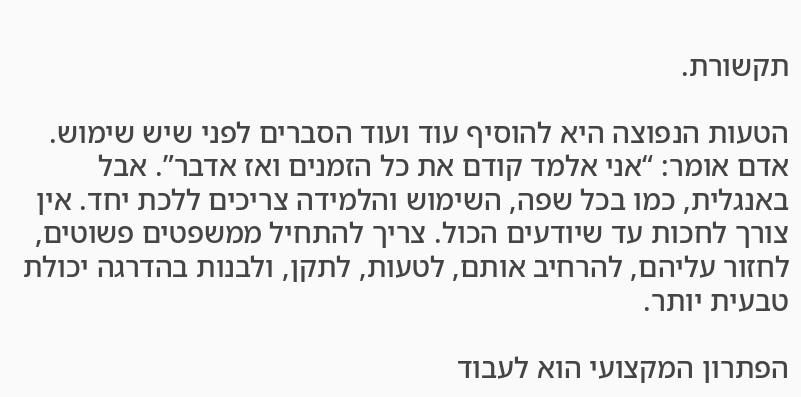תקשורת.

הטעות הנפוצה היא להוסיף עוד ועוד הסברים לפני שיש שימוש. אדם אומר: “אני אלמד קודם את כל הזמנים ואז אדבר”. אבל באנגלית, כמו בכל שפה, השימוש והלמידה צריכים ללכת יחד. אין צורך לחכות עד שיודעים הכול. צריך להתחיל ממשפטים פשוטים, לחזור עליהם, להרחיב אותם, לטעות, לתקן, ולבנות בהדרגה יכולת טבעית יותר.

הפתרון המקצועי הוא לעבוד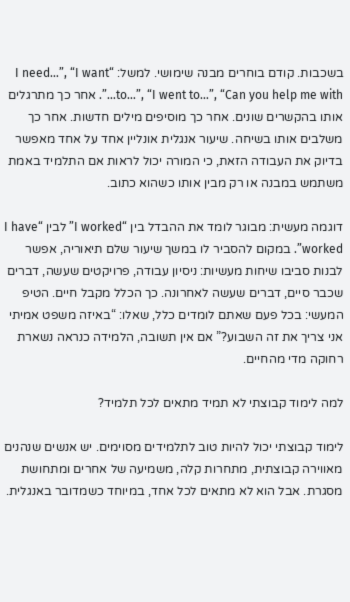בשכבות. קודם בוחרים מבנה שימושי. למשל: “I need…”, “I want to…”, “I went to…”, “Can you help me with…”. אחר כך מתרגלים אותו בהקשרים שונים. אחר כך מוסיפים מילים חדשות. אחר כך משלבים אותו בשיחה. שיעור אנגלית אונליין אחד על אחד מאפשר בדיוק את העבודה הזאת, כי המורה יכול לראות אם התלמיד באמת משתמש במבנה או רק מבין אותו כשהוא כתוב.

דוגמה מעשית: מבוגר לומד את ההבדל בין “I worked” לבין “I have worked”. במקום להסביר לו במשך שיעור שלם תיאוריה, אפשר לבנות סביבו שיחות מעשיות: ניסיון עבודה, פרויקטים שעשה, דברים שכבר סיים, דברים שעשה לאחרונה. כך הכלל מקבל חיים. הטיפ המעשי: בכל פעם שאתם לומדים כלל, שאלו: “באיזה משפט אמיתי אני צריך את זה השבוע?” אם אין תשובה, הלמידה כנראה נשארת רחוקה מדי מהחיים.

למה לימוד קבוצתי לא תמיד מתאים לכל תלמיד?

לימוד קבוצתי יכול להיות טוב לתלמידים מסוימים. יש אנשים שנהנים מאווירה קבוצתית, מתחרות קלה, משמיעה של אחרים ומתחושת מסגרת. אבל הוא לא מתאים לכל אחד, במיוחד כשמדובר באנגלית.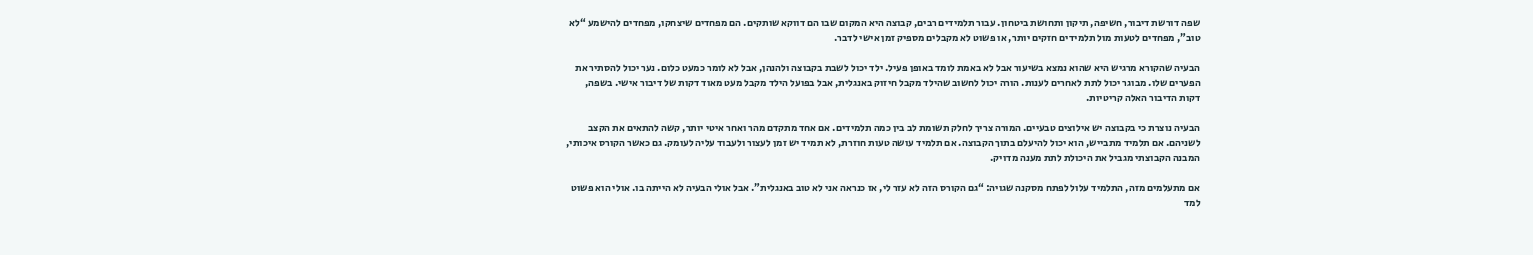שפה דורשת דיבור, חשיפה, תיקון ותחושת ביטחון. עבור תלמידים רבים, קבוצה היא המקום שבו הם דווקא שותקים. הם מפחדים שיצחקו, מפחדים להישמע “לא טוב”, מפחדים לטעות מול תלמידים חזקים יותר, או פשוט לא מקבלים מספיק זמן אישי לדבר.

הבעיה שהקורא מרגיש היא שהוא נמצא בשיעור אבל לא באמת לומד באופן פעיל. ילד יכול לשבת בקבוצה ולהנהן, אבל לא לומר כמעט כלום. נער יכול להסתיר את הפערים שלו. מבוגר יכול לתת לאחרים לענות. הורה יכול לחשוב שהילד מקבל חיזוק באנגלית, אבל בפועל הילד מקבל מעט מאוד דקות של דיבור אישי. בשפה, דקות הדיבור האלה קריטיות.

הבעיה נוצרת כי בקבוצה יש אילוצים טבעיים. המורה צריך לחלק תשומת לב בין כמה תלמידים. אם אחד מתקדם מהר ואחר איטי יותר, קשה להתאים את הקצב לשניהם. אם תלמיד מתבייש, הוא יכול להיעלם בתוך הקבוצה. אם תלמיד עושה טעות חוזרת, לא תמיד יש זמן לעצור ולעבוד עליה לעומק. גם כאשר הקורס איכותי, המבנה הקבוצתי מגביל את היכולת לתת מענה מדויק.

אם מתעלמים מזה, התלמיד עלול לפתח מסקנה שגויה: “גם הקורס הזה לא עזר לי, אז כנראה אני לא טוב באנגלית”. אבל אולי הבעיה לא הייתה בו. אולי הוא פשוט למד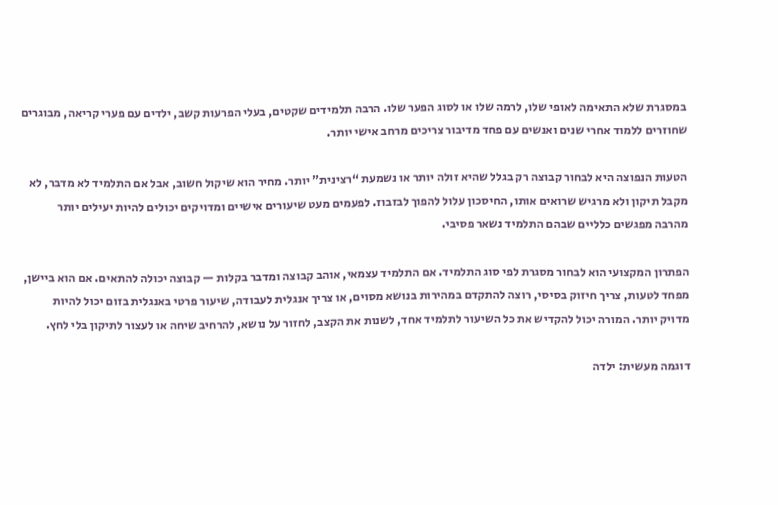במסגרת שלא התאימה לאופי שלו, לרמה שלו או לסוג הפער שלו. הרבה תלמידים שקטים, בעלי הפרעות קשב, ילדים עם פערי קריאה, מבוגרים שחוזרים ללמוד אחרי שנים ואנשים עם פחד מדיבור צריכים מרחב אישי יותר.

הטעות הנפוצה היא לבחור קבוצה רק בגלל שהיא זולה יותר או נשמעת “רצינית” יותר. מחיר הוא שיקול חשוב, אבל אם התלמיד לא מדבר, לא מקבל תיקון ולא מרגיש שרואים אותו, החיסכון עלול להפוך לבזבוז. לפעמים מעט שיעורים אישיים ומדויקים יכולים להיות יעילים יותר מהרבה מפגשים כלליים שבהם התלמיד נשאר פסיבי.

הפתרון המקצועי הוא לבחור מסגרת לפי סוג התלמיד. אם התלמיד עצמאי, אוהב קבוצה ומדבר בקלות — קבוצה יכולה להתאים. אם הוא ביישן, מפחד לטעות, צריך חיזוק בסיסי, רוצה להתקדם במהירות בנושא מסוים, או צריך אנגלית לעבודה, שיעור פרטי באנגלית בזום יכול להיות מדויק יותר. המורה יכול להקדיש את כל השיעור לתלמיד אחד, לשנות את הקצב, לחזור על נושא, להרחיב שיחה או לעצור לתיקון בלי לחץ.

דוגמה מעשית: ילדה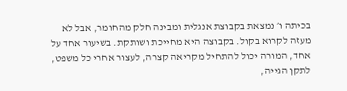בכיתה ו׳ נמצאת בקבוצת אנגלית ומבינה חלק מהחומר, אבל לא מעזה לקרוא בקול. בקבוצה היא מחייכת ושותקת. בשיעור אחד על אחד, המורה יכול להתחיל מקריאה קצרה, לעצור אחרי כל משפט, לתקן הגייה,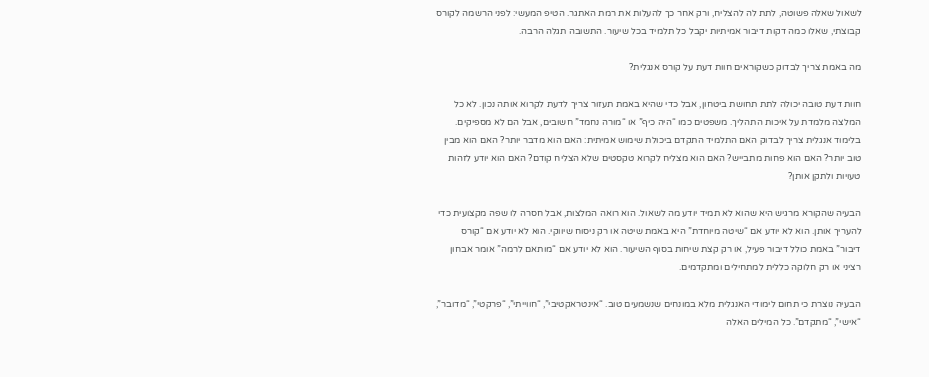לשאול שאלה פשוטה, לתת לה להצליח, ורק אחר כך להעלות את רמת האתגר. הטיפ המעשי: לפני הרשמה לקורס קבוצתי, שאלו כמה דקות דיבור אמיתיות יקבל כל תלמיד בכל שיעור. התשובה תגלה הרבה.

מה באמת צריך לבדוק כשקוראים חוות דעת על קורס אנגלית?

חוות דעת טובה יכולה לתת תחושת ביטחון, אבל כדי שהיא באמת תעזור צריך לדעת לקרוא אותה נכון. לא כל המלצה מלמדת על איכות התהליך. משפטים כמו “היה כיף” או “מורה נחמד” חשובים, אבל הם לא מספיקים. בלימוד אנגלית צריך לבדוק האם התלמיד התקדם ביכולת שימוש אמיתית: האם הוא מדבר יותר? האם הוא מבין טוב יותר? האם הוא פחות מתבייש? האם הוא מצליח לקרוא טקסטים שלא הצליח קודם? האם הוא יודע לזהות טעויות ולתקן אותן?

הבעיה שהקורא מרגיש היא שהוא לא תמיד יודע מה לשאול. הוא רואה המלצות, אבל חסרה לו שפה מקצועית כדי להעריך אותן. הוא לא יודע אם “שיטה מיוחדת” היא באמת שיטה או רק ניסוח שיווקי. הוא לא יודע אם “קורס דיבור” באמת כולל דיבור פעיל, או רק קצת שיחות בסוף השיעור. הוא לא יודע אם “מותאם לרמה” אומר אבחון רציני או רק חלוקה כללית למתחילים ומתקדמים.

הבעיה נוצרת כי תחום לימודי האנגלית מלא במונחים שנשמעים טוב. “אינטראקטיבי”, “חווייתי”, “פרקטי”, “מדובר”, “אישי”, “מתקדם”. כל המילים האלה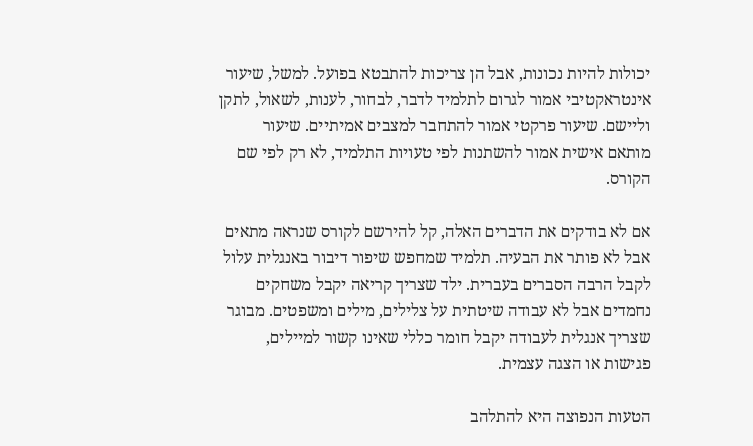יכולות להיות נכונות, אבל הן צריכות להתבטא בפועל. למשל, שיעור אינטראקטיבי אמור לגרום לתלמיד לדבר, לבחור, לענות, לשאול, לתקן וליישם. שיעור פרקטי אמור להתחבר למצבים אמיתיים. שיעור מותאם אישית אמור להשתנות לפי טעויות התלמיד, לא רק לפי שם הקורס.

אם לא בודקים את הדברים האלה, קל להירשם לקורס שנראה מתאים אבל לא פותר את הבעיה. תלמיד שמחפש שיפור דיבור באנגלית עלול לקבל הרבה הסברים בעברית. ילד שצריך קריאה יקבל משחקים נחמדים אבל לא עבודה שיטתית על צלילים, מילים ומשפטים. מבוגר שצריך אנגלית לעבודה יקבל חומר כללי שאינו קשור למיילים, פגישות או הצגה עצמית.

הטעות הנפוצה היא להתלהב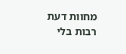מחוות דעת רבות בלי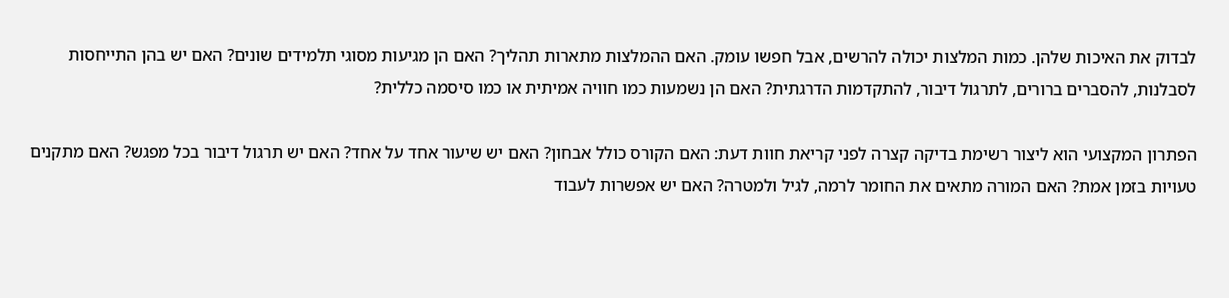לבדוק את האיכות שלהן. כמות המלצות יכולה להרשים, אבל חפשו עומק. האם ההמלצות מתארות תהליך? האם הן מגיעות מסוגי תלמידים שונים? האם יש בהן התייחסות לסבלנות, להסברים ברורים, לתרגול דיבור, להתקדמות הדרגתית? האם הן נשמעות כמו חוויה אמיתית או כמו סיסמה כללית?

הפתרון המקצועי הוא ליצור רשימת בדיקה קצרה לפני קריאת חוות דעת: האם הקורס כולל אבחון? האם יש שיעור אחד על אחד? האם יש תרגול דיבור בכל מפגש? האם מתקנים טעויות בזמן אמת? האם המורה מתאים את החומר לרמה, לגיל ולמטרה? האם יש אפשרות לעבוד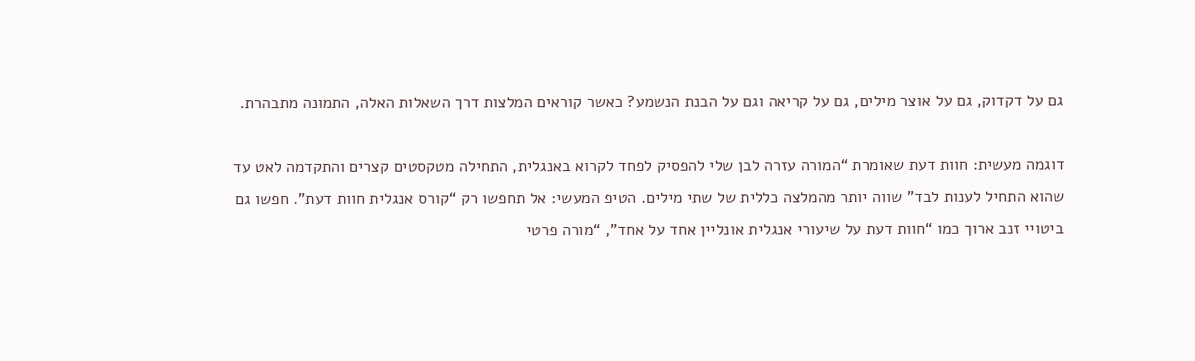גם על דקדוק, גם על אוצר מילים, גם על קריאה וגם על הבנת הנשמע? כאשר קוראים המלצות דרך השאלות האלה, התמונה מתבהרת.

דוגמה מעשית: חוות דעת שאומרת “המורה עזרה לבן שלי להפסיק לפחד לקרוא באנגלית, התחילה מטקסטים קצרים והתקדמה לאט עד שהוא התחיל לענות לבד” שווה יותר מהמלצה כללית של שתי מילים. הטיפ המעשי: אל תחפשו רק “קורס אנגלית חוות דעת”. חפשו גם ביטויי זנב ארוך כמו “חוות דעת על שיעורי אנגלית אונליין אחד על אחד”, “מורה פרטי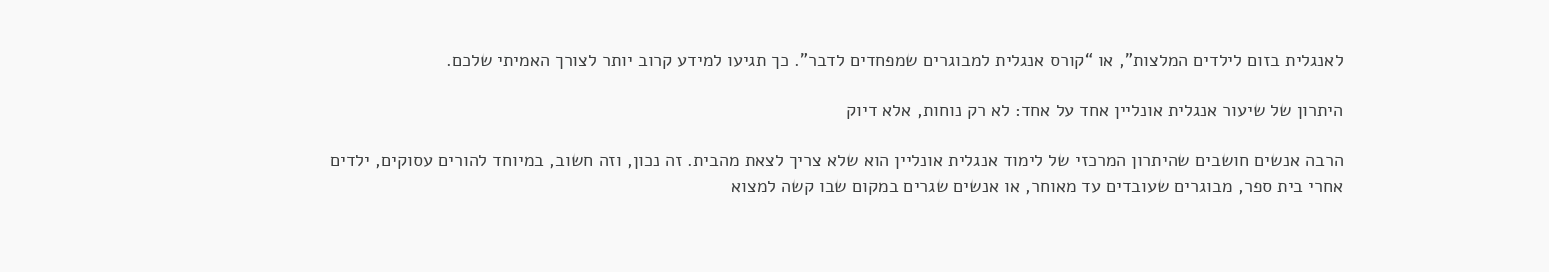לאנגלית בזום לילדים המלצות”, או “קורס אנגלית למבוגרים שמפחדים לדבר”. כך תגיעו למידע קרוב יותר לצורך האמיתי שלכם.

היתרון של שיעור אנגלית אונליין אחד על אחד: לא רק נוחות, אלא דיוק

הרבה אנשים חושבים שהיתרון המרכזי של לימוד אנגלית אונליין הוא שלא צריך לצאת מהבית. זה נכון, וזה חשוב, במיוחד להורים עסוקים, ילדים אחרי בית ספר, מבוגרים שעובדים עד מאוחר, או אנשים שגרים במקום שבו קשה למצוא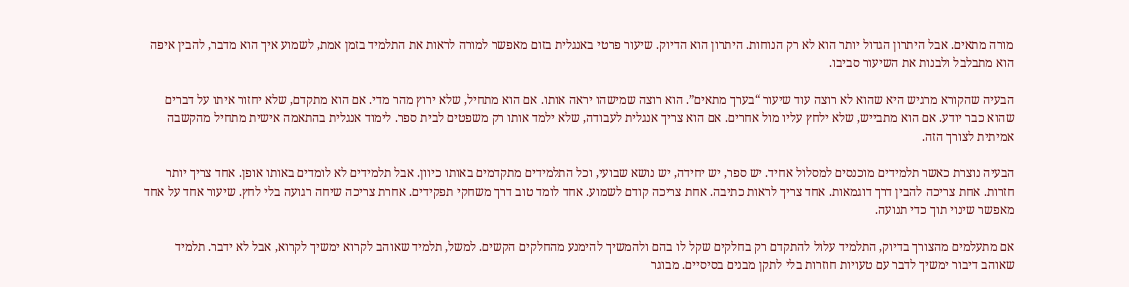מורה מתאים. אבל היתרון הגדול יותר הוא לא רק הנוחות. היתרון הוא הדיוק. שיעור פרטי באנגלית בזום מאפשר למורה לראות את התלמיד בזמן אמת, לשמוע איך הוא מדבר, להבין איפה הוא מתבלבל ולבנות את השיעור סביבו.

הבעיה שהקורא מרגיש היא שהוא לא רוצה עוד שיעור “בערך מתאים”. הוא רוצה שמישהו יראה אותו. אם הוא מתחיל, שלא ירוץ מהר מדי. אם הוא מתקדם, שלא יחזור איתו על דברים שהוא כבר יודע. אם הוא מתבייש, שלא ילחץ עליו מול אחרים. אם הוא צריך אנגלית לעבודה, שלא ילמד אותו רק משפטים לבית ספר. לימוד אנגלית בהתאמה אישית מתחיל מהקשבה אמיתית לצורך הזה.

הבעיה נוצרת כאשר תלמידים מוכנסים למסלול אחיד. יש ספר, יש יחידה, יש נושא שבועי, וכל התלמידים מתקדמים באותו כיוון. אבל תלמידים לא לומדים באותו אופן. אחד צריך יותר חזרות. אחת צריכה להבין דרך דוגמאות. אחד צריך לראות כתיבה. אחת צריכה קודם לשמוע. אחד לומד טוב דרך משחקי תפקידים. אחרת צריכה שיחה רגועה בלי לחץ. שיעור אחד על אחד מאפשר שינוי תוך כדי תנועה.

אם מתעלמים מהצורך בדיוק, התלמיד עלול להתקדם רק בחלקים שקל לו בהם ולהמשיך להימנע מהחלקים הקשים. למשל, תלמיד שאוהב לקרוא ימשיך לקרוא, אבל לא ידבר. תלמיד שאוהב דיבור ימשיך לדבר עם טעויות חוזרות בלי לתקן מבנים בסיסיים. מבוגר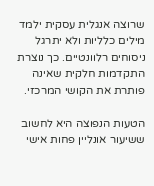שרוצה אנגלית עסקית ילמד מילים כלליות ולא יתרגל ניסוחים רלוונטיים. כך נוצרת התקדמות חלקית שאינה פותרת את הקושי המרכזי.

הטעות הנפוצה היא לחשוב ששיעור אונליין פחות אישי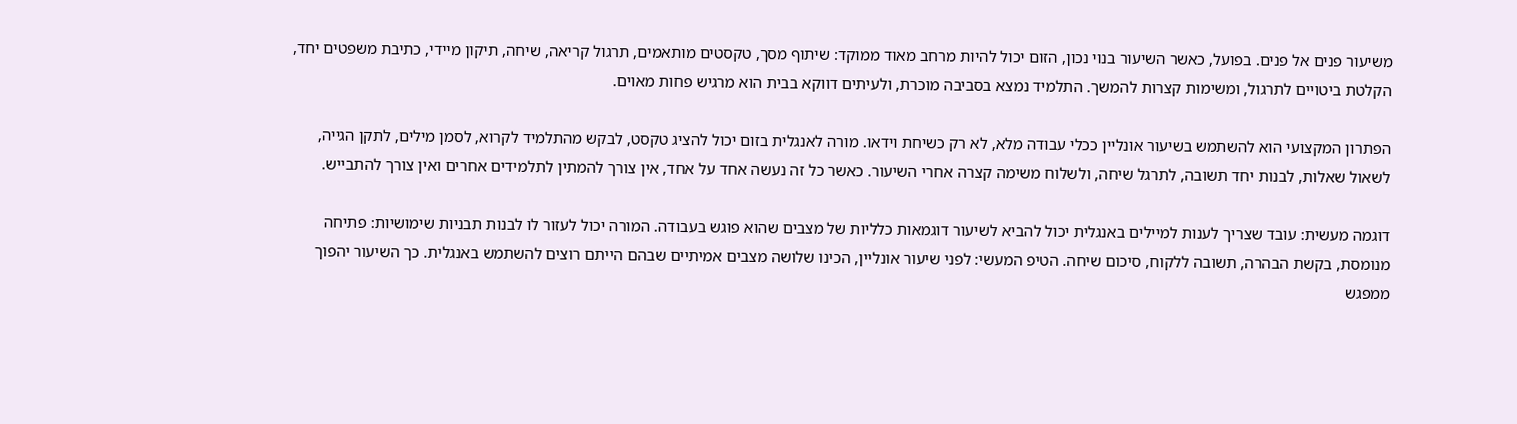משיעור פנים אל פנים. בפועל, כאשר השיעור בנוי נכון, הזום יכול להיות מרחב מאוד ממוקד: שיתוף מסך, טקסטים מותאמים, תרגול קריאה, שיחה, תיקון מיידי, כתיבת משפטים יחד, הקלטת ביטויים לתרגול, ומשימות קצרות להמשך. התלמיד נמצא בסביבה מוכרת, ולעיתים דווקא בבית הוא מרגיש פחות מאוים.

הפתרון המקצועי הוא להשתמש בשיעור אונליין ככלי עבודה מלא, לא רק כשיחת וידאו. מורה לאנגלית בזום יכול להציג טקסט, לבקש מהתלמיד לקרוא, לסמן מילים, לתקן הגייה, לשאול שאלות, לבנות יחד תשובה, לתרגל שיחה, ולשלוח משימה קצרה אחרי השיעור. כאשר כל זה נעשה אחד על אחד, אין צורך להמתין לתלמידים אחרים ואין צורך להתבייש.

דוגמה מעשית: עובד שצריך לענות למיילים באנגלית יכול להביא לשיעור דוגמאות כלליות של מצבים שהוא פוגש בעבודה. המורה יכול לעזור לו לבנות תבניות שימושיות: פתיחה מנומסת, בקשת הבהרה, תשובה ללקוח, סיכום שיחה. הטיפ המעשי: לפני שיעור אונליין, הכינו שלושה מצבים אמיתיים שבהם הייתם רוצים להשתמש באנגלית. כך השיעור יהפוך ממפגש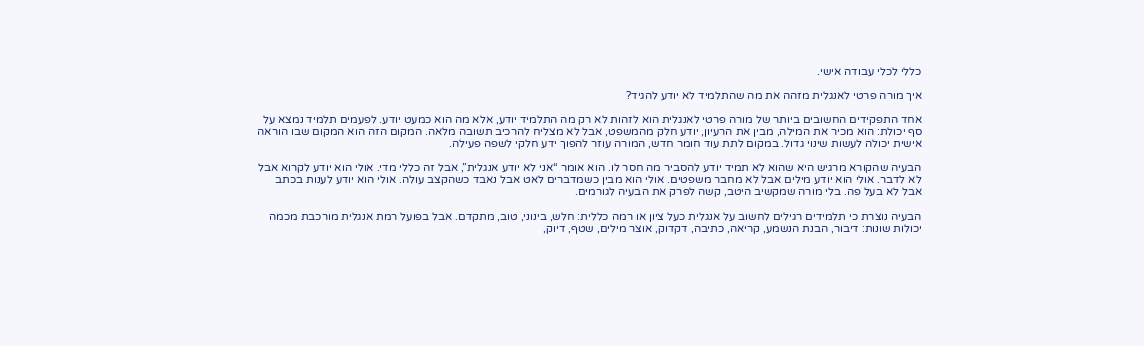כללי לכלי עבודה אישי.

איך מורה פרטי לאנגלית מזהה את מה שהתלמיד לא יודע להגיד?

אחד התפקידים החשובים ביותר של מורה פרטי לאנגלית הוא לזהות לא רק מה התלמיד יודע, אלא מה הוא כמעט יודע. לפעמים תלמיד נמצא על סף יכולת: הוא מכיר את המילה, מבין את הרעיון, יודע חלק מהמשפט, אבל לא מצליח להרכיב תשובה מלאה. המקום הזה הוא המקום שבו הוראה אישית יכולה לעשות שינוי גדול. במקום לתת עוד חומר חדש, המורה עוזר להפוך ידע חלקי לשפה פעילה.

הבעיה שהקורא מרגיש היא שהוא לא תמיד יודע להסביר מה חסר לו. הוא אומר “אני לא יודע אנגלית”, אבל זה כללי מדי. אולי הוא יודע לקרוא אבל לא לדבר. אולי הוא יודע מילים אבל לא מחבר משפטים. אולי הוא מבין כשמדברים לאט אבל נאבד כשהקצב עולה. אולי הוא יודע לענות בכתב אבל לא בעל פה. בלי מורה שמקשיב היטב, קשה לפרק את הבעיה לגורמים.

הבעיה נוצרת כי תלמידים רגילים לחשוב על אנגלית כעל ציון או רמה כללית: חלש, בינוני, טוב, מתקדם. אבל בפועל רמת אנגלית מורכבת מכמה יכולות שונות: דיבור, הבנת הנשמע, קריאה, כתיבה, דקדוק, אוצר מילים, שטף, דיוק,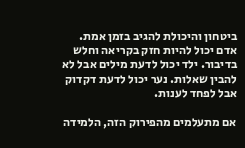ביטחון והיכולת להגיב בזמן אמת. אדם יכול להיות חזק בקריאה וחלש בדיבור. ילד יכול לדעת מילים אבל לא להבין שאלות. נער יכול לדעת דקדוק אבל לפחד לענות.

אם מתעלמים מהפירוק הזה, הלמידה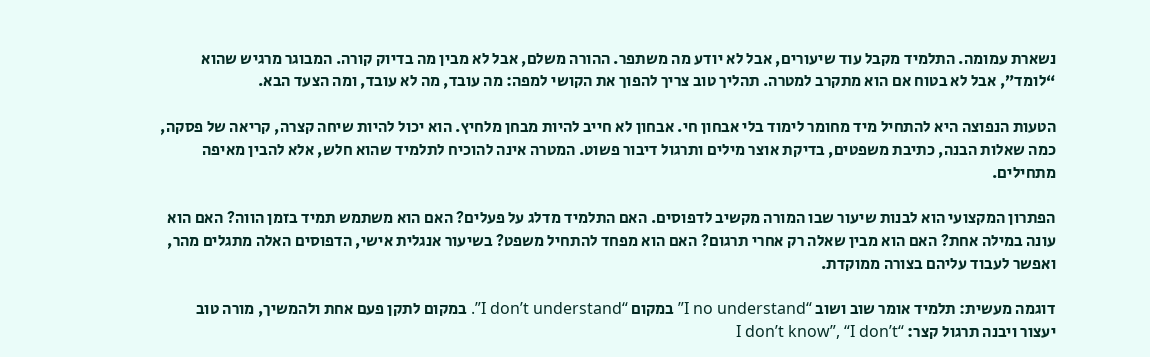נשארת עמומה. התלמיד מקבל עוד שיעורים, אבל לא יודע מה משתפר. ההורה משלם, אבל לא מבין מה בדיוק קורה. המבוגר מרגיש שהוא “לומד”, אבל לא בטוח אם הוא מתקרב למטרה. תהליך טוב צריך להפוך את הקושי למפה: מה עובד, מה לא עובד, ומה הצעד הבא.

הטעות הנפוצה היא להתחיל מיד מחומר לימוד בלי אבחון חי. אבחון לא חייב להיות מבחן מלחיץ. הוא יכול להיות שיחה קצרה, קריאה של פסקה, כמה שאלות הבנה, כתיבת משפטים, בדיקת אוצר מילים ותרגול דיבור פשוט. המטרה אינה להוכיח לתלמיד שהוא חלש, אלא להבין מאיפה מתחילים.

הפתרון המקצועי הוא לבנות שיעור שבו המורה מקשיב לדפוסים. האם התלמיד מדלג על פעלים? האם הוא משתמש תמיד בזמן הווה? האם הוא עונה במילה אחת? האם הוא מבין שאלה רק אחרי תרגום? האם הוא מפחד להתחיל משפט? בשיעור אנגלית אישי, הדפוסים האלה מתגלים מהר, ואפשר לעבוד עליהם בצורה ממוקדת.

דוגמה מעשית: תלמיד אומר שוב ושוב “I no understand” במקום “I don’t understand”. במקום לתקן פעם אחת ולהמשיך, מורה טוב יעצור ויבנה תרגול קצר: “I don’t know”, “I don’t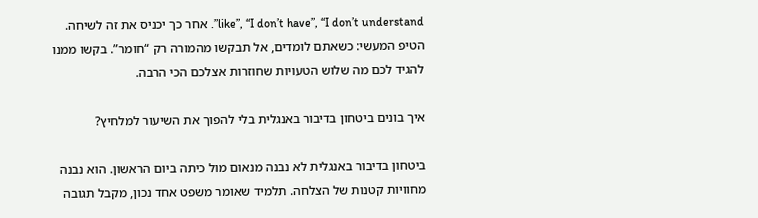like”, “I don’t have”, “I don’t understand”. אחר כך יכניס את זה לשיחה. הטיפ המעשי: כשאתם לומדים, אל תבקשו מהמורה רק “חומר”. בקשו ממנו להגיד לכם מה שלוש הטעויות שחוזרות אצלכם הכי הרבה.

איך בונים ביטחון בדיבור באנגלית בלי להפוך את השיעור למלחיץ?

ביטחון בדיבור באנגלית לא נבנה מנאום מול כיתה ביום הראשון. הוא נבנה מחוויות קטנות של הצלחה. תלמיד שאומר משפט אחד נכון, מקבל תגובה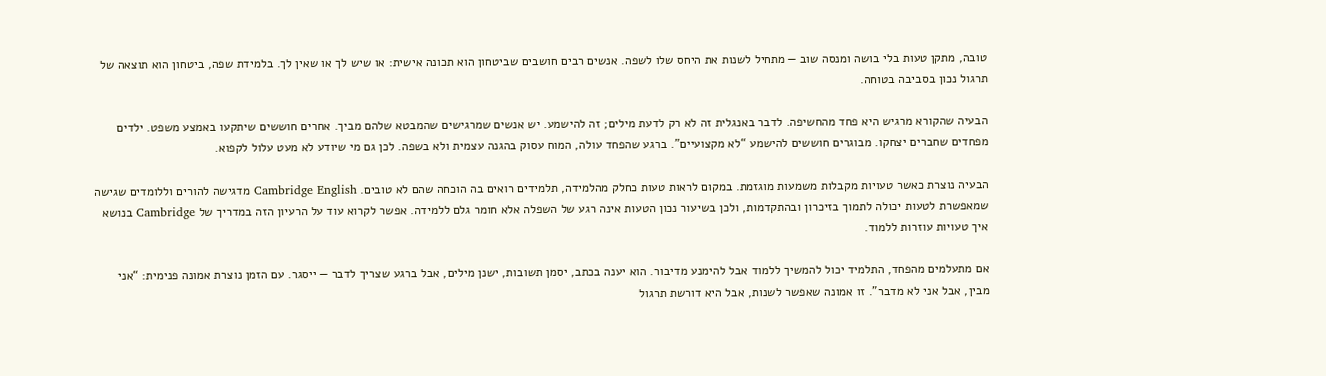טובה, מתקן טעות בלי בושה ומנסה שוב — מתחיל לשנות את היחס שלו לשפה. אנשים רבים חושבים שביטחון הוא תכונה אישית: או שיש לך או שאין לך. בלמידת שפה, ביטחון הוא תוצאה של תרגול נכון בסביבה בטוחה.

הבעיה שהקורא מרגיש היא פחד מהחשיפה. לדבר באנגלית זה לא רק לדעת מילים; זה להישמע. יש אנשים שמרגישים שהמבטא שלהם מביך. אחרים חוששים שיתקעו באמצע משפט. ילדים מפחדים שחברים יצחקו. מבוגרים חוששים להישמע “לא מקצועיים”. ברגע שהפחד עולה, המוח עסוק בהגנה עצמית ולא בשפה. לכן גם מי שיודע לא מעט עלול לקפוא.

הבעיה נוצרת כאשר טעויות מקבלות משמעות מוגזמת. במקום לראות טעות כחלק מהלמידה, תלמידים רואים בה הוכחה שהם לא טובים. Cambridge English מדגישה להורים וללומדים שגישה שמאפשרת לטעות יכולה לתמוך בזיכרון ובהתקדמות, ולכן בשיעור נכון הטעות אינה רגע של השפלה אלא חומר גלם ללמידה. אפשר לקרוא עוד על הרעיון הזה במדריך של Cambridge בנושא איך טעויות עוזרות ללמוד.

אם מתעלמים מהפחד, התלמיד יכול להמשיך ללמוד אבל להימנע מדיבור. הוא יענה בכתב, יסמן תשובות, ישנן מילים, אבל ברגע שצריך לדבר — ייסגר. עם הזמן נוצרת אמונה פנימית: “אני מבין, אבל אני לא מדבר”. זו אמונה שאפשר לשנות, אבל היא דורשת תרגול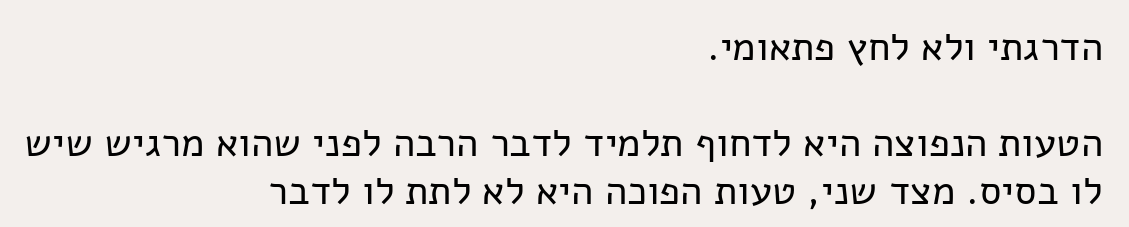הדרגתי ולא לחץ פתאומי.

הטעות הנפוצה היא לדחוף תלמיד לדבר הרבה לפני שהוא מרגיש שיש לו בסיס. מצד שני, טעות הפוכה היא לא לתת לו לדבר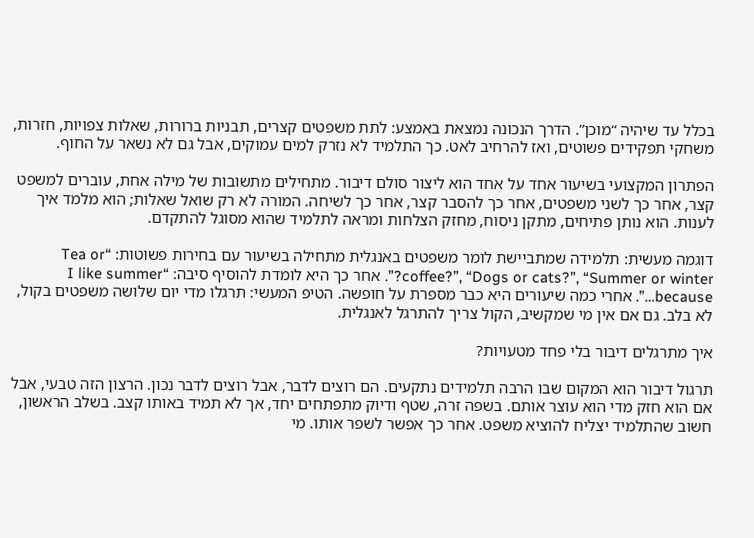בכלל עד שיהיה “מוכן”. הדרך הנכונה נמצאת באמצע: לתת משפטים קצרים, תבניות ברורות, שאלות צפויות, חזרות, משחקי תפקידים פשוטים, ואז להרחיב לאט. כך התלמיד לא נזרק למים עמוקים, אבל גם לא נשאר על החוף.

הפתרון המקצועי בשיעור אחד על אחד הוא ליצור סולם דיבור. מתחילים מתשובות של מילה אחת, עוברים למשפט קצר, אחר כך לשני משפטים, אחר כך להסבר קצר, אחר כך לשיחה. המורה לא רק שואל שאלות; הוא מלמד איך לענות. הוא נותן פתיחים, מתקן ניסוח, מחזק הצלחות ומראה לתלמיד שהוא מסוגל להתקדם.

דוגמה מעשית: תלמידה שמתביישת לומר משפטים באנגלית מתחילה בשיעור עם בחירות פשוטות: “Tea or coffee?”, “Dogs or cats?”, “Summer or winter?”. אחר כך היא לומדת להוסיף סיבה: “I like summer because…”. אחרי כמה שיעורים היא כבר מספרת על חופשה. הטיפ המעשי: תרגלו מדי יום שלושה משפטים בקול, לא בלב. גם אם אין מי שמקשיב, הקול צריך להתרגל לאנגלית.

איך מתרגלים דיבור בלי פחד מטעויות?

תרגול דיבור הוא המקום שבו הרבה תלמידים נתקעים. הם רוצים לדבר, אבל רוצים לדבר נכון. הרצון הזה טבעי, אבל אם הוא חזק מדי הוא עוצר אותם. בשפה זרה, שטף ודיוק מתפתחים יחד, אך לא תמיד באותו קצב. בשלב הראשון, חשוב שהתלמיד יצליח להוציא משפט. אחר כך אפשר לשפר אותו. מי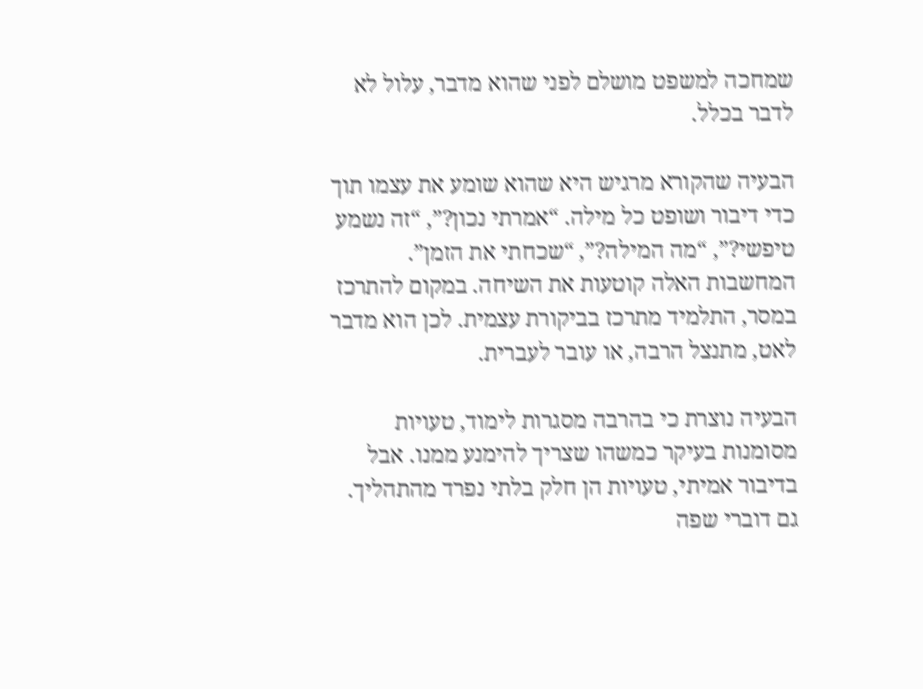שמחכה למשפט מושלם לפני שהוא מדבר, עלול לא לדבר בכלל.

הבעיה שהקורא מרגיש היא שהוא שומע את עצמו תוך כדי דיבור ושופט כל מילה. “אמרתי נכון?”, “זה נשמע טיפשי?”, “מה המילה?”, “שכחתי את הזמן”. המחשבות האלה קוטעות את השיחה. במקום להתרכז במסר, התלמיד מתרכז בביקורת עצמית. לכן הוא מדבר לאט, מתנצל הרבה, או עובר לעברית.

הבעיה נוצרת כי בהרבה מסגרות לימוד, טעויות מסומנות בעיקר כמשהו שצריך להימנע ממנו. אבל בדיבור אמיתי, טעויות הן חלק בלתי נפרד מהתהליך. גם דוברי שפה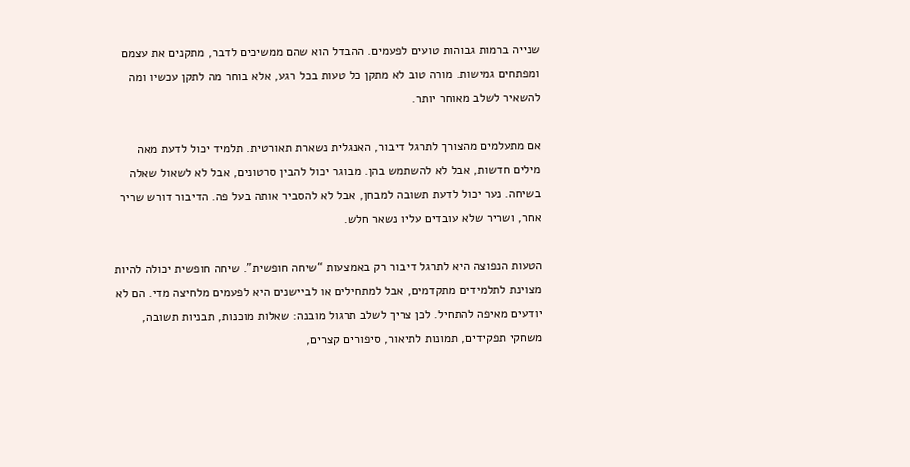שנייה ברמות גבוהות טועים לפעמים. ההבדל הוא שהם ממשיכים לדבר, מתקנים את עצמם ומפתחים גמישות. מורה טוב לא מתקן כל טעות בכל רגע, אלא בוחר מה לתקן עכשיו ומה להשאיר לשלב מאוחר יותר.

אם מתעלמים מהצורך לתרגל דיבור, האנגלית נשארת תאורטית. תלמיד יכול לדעת מאה מילים חדשות, אבל לא להשתמש בהן. מבוגר יכול להבין סרטונים, אבל לא לשאול שאלה בשיחה. נער יכול לדעת תשובה למבחן, אבל לא להסביר אותה בעל פה. הדיבור דורש שריר אחר, ושריר שלא עובדים עליו נשאר חלש.

הטעות הנפוצה היא לתרגל דיבור רק באמצעות “שיחה חופשית”. שיחה חופשית יכולה להיות מצוינת לתלמידים מתקדמים, אבל למתחילים או לביישנים היא לפעמים מלחיצה מדי. הם לא יודעים מאיפה להתחיל. לכן צריך לשלב תרגול מובנה: שאלות מוכנות, תבניות תשובה, משחקי תפקידים, תמונות לתיאור, סיפורים קצרים,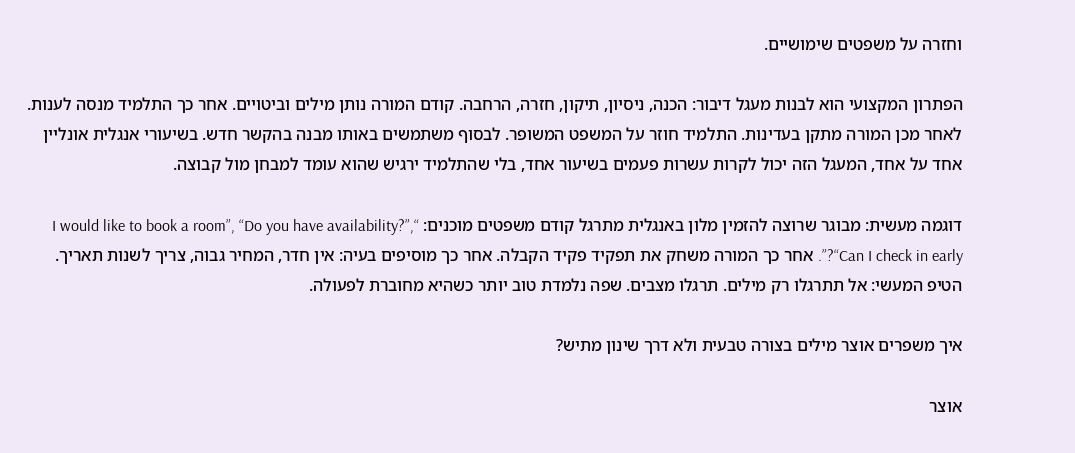וחזרה על משפטים שימושיים.

הפתרון המקצועי הוא לבנות מעגל דיבור: הכנה, ניסיון, תיקון, חזרה, הרחבה. קודם המורה נותן מילים וביטויים. אחר כך התלמיד מנסה לענות. לאחר מכן המורה מתקן בעדינות. התלמיד חוזר על המשפט המשופר. לבסוף משתמשים באותו מבנה בהקשר חדש. בשיעורי אנגלית אונליין אחד על אחד, המעגל הזה יכול לקרות עשרות פעמים בשיעור אחד, בלי שהתלמיד ירגיש שהוא עומד למבחן מול קבוצה.

דוגמה מעשית: מבוגר שרוצה להזמין מלון באנגלית מתרגל קודם משפטים מוכנים: “I would like to book a room”, “Do you have availability?”, “Can I check in early?”. אחר כך המורה משחק את תפקיד פקיד הקבלה. אחר כך מוסיפים בעיה: אין חדר, המחיר גבוה, צריך לשנות תאריך. הטיפ המעשי: אל תתרגלו רק מילים. תרגלו מצבים. שפה נלמדת טוב יותר כשהיא מחוברת לפעולה.

איך משפרים אוצר מילים בצורה טבעית ולא דרך שינון מתיש?

אוצר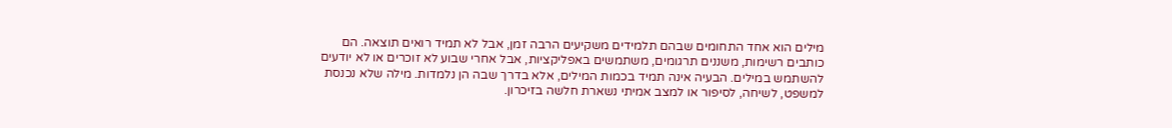מילים הוא אחד התחומים שבהם תלמידים משקיעים הרבה זמן, אבל לא תמיד רואים תוצאה. הם כותבים רשימות, משננים תרגומים, משתמשים באפליקציות, אבל אחרי שבוע לא זוכרים או לא יודעים להשתמש במילים. הבעיה אינה תמיד בכמות המילים, אלא בדרך שבה הן נלמדות. מילה שלא נכנסת למשפט, לשיחה, לסיפור או למצב אמיתי נשארת חלשה בזיכרון.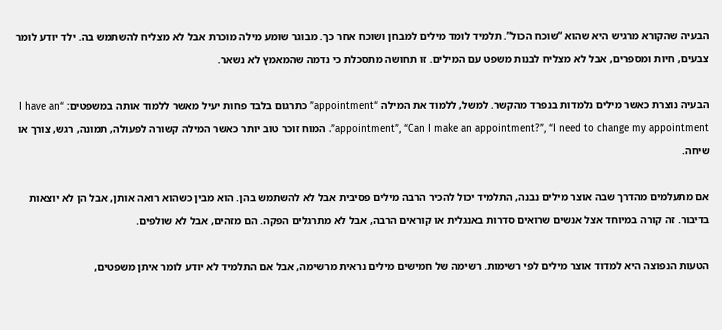הבעיה שהקורא מרגיש היא שהוא “שוכח הכול”. תלמיד לומד מילים למבחן ושוכח אחר כך. מבוגר שומע מילה מוכרת אבל לא מצליח להשתמש בה. ילד יודע לומר צבעים, חיות ומספרים, אבל לא מצליח לבנות משפט עם המילים. זו תחושה מתסכלת כי נדמה שהמאמץ לא נשאר.

הבעיה נוצרת כאשר מילים נלמדות בנפרד מהקשר. למשל, ללמוד את המילה “appointment” כתרגום בלבד פחות יעיל מאשר ללמוד אותה במשפטים: “I have an appointment”, “Can I make an appointment?”, “I need to change my appointment”. המוח זוכר טוב יותר כאשר המילה קשורה לפעולה, תמונה, רגש, צורך או שיחה.

אם מתעלמים מהדרך שבה אוצר מילים נבנה, התלמיד יכול להכיר הרבה מילים פסיבית אבל לא להשתמש בהן. הוא מבין כשהוא רואה אותן, אבל הן לא יוצאות בדיבור. זה קורה במיוחד אצל אנשים שרואים סדרות באנגלית או קוראים הרבה, אבל לא מתרגלים הפקה. הם מזהים, אבל לא שולפים.

הטעות הנפוצה היא למדוד אוצר מילים לפי רשימות. רשימה של חמישים מילים נראית מרשימה, אבל אם התלמיד לא יודע לומר איתן משפטים,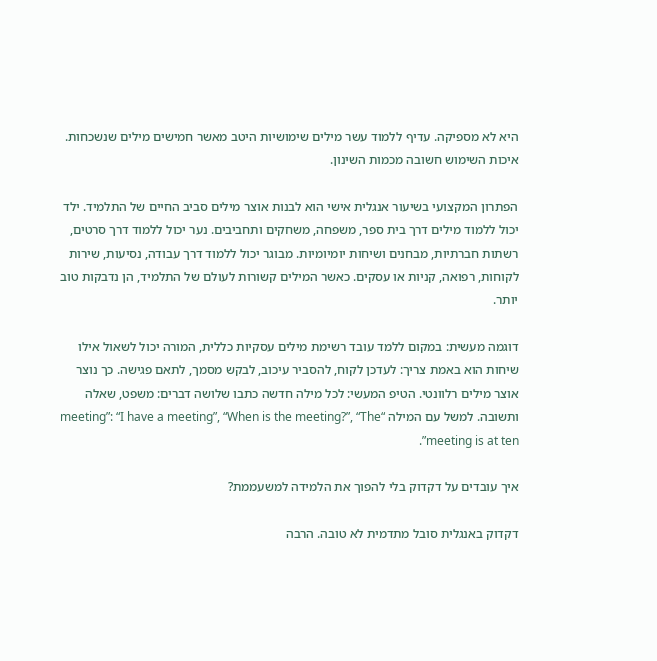היא לא מספיקה. עדיף ללמוד עשר מילים שימושיות היטב מאשר חמישים מילים שנשכחות. איכות השימוש חשובה מכמות השינון.

הפתרון המקצועי בשיעור אנגלית אישי הוא לבנות אוצר מילים סביב החיים של התלמיד. ילד יכול ללמוד מילים דרך בית ספר, משפחה, משחקים ותחביבים. נער יכול ללמוד דרך סרטים, רשתות חברתיות, מבחנים ושיחות יומיומיות. מבוגר יכול ללמוד דרך עבודה, נסיעות, שירות לקוחות, רפואה, קניות או עסקים. כאשר המילים קשורות לעולם של התלמיד, הן נדבקות טוב יותר.

דוגמה מעשית: במקום ללמד עובד רשימת מילים עסקיות כללית, המורה יכול לשאול אילו שיחות הוא באמת צריך: לעדכן לקוח, להסביר עיכוב, לבקש מסמך, לתאם פגישה. כך נוצר אוצר מילים רלוונטי. הטיפ המעשי: לכל מילה חדשה כתבו שלושה דברים: משפט, שאלה ותשובה. למשל עם המילה “meeting”: “I have a meeting”, “When is the meeting?”, “The meeting is at ten”.

איך עובדים על דקדוק בלי להפוך את הלמידה למשעממת?

דקדוק באנגלית סובל מתדמית לא טובה. הרבה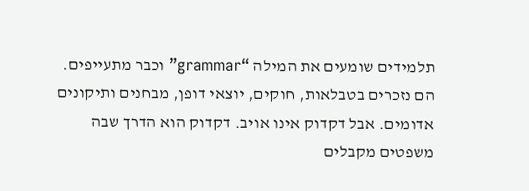תלמידים שומעים את המילה “grammar” וכבר מתעייפים. הם נזכרים בטבלאות, חוקים, יוצאי דופן, מבחנים ותיקונים אדומים. אבל דקדוק אינו אויב. דקדוק הוא הדרך שבה משפטים מקבלים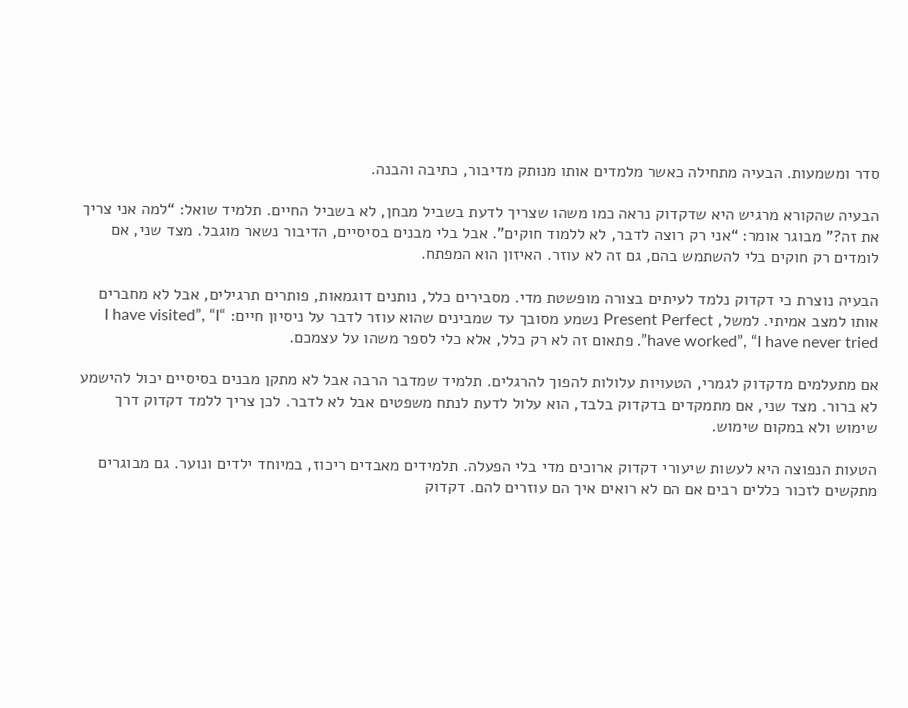סדר ומשמעות. הבעיה מתחילה כאשר מלמדים אותו מנותק מדיבור, כתיבה והבנה.

הבעיה שהקורא מרגיש היא שדקדוק נראה כמו משהו שצריך לדעת בשביל מבחן, לא בשביל החיים. תלמיד שואל: “למה אני צריך את זה?” מבוגר אומר: “אני רק רוצה לדבר, לא ללמוד חוקים”. אבל בלי מבנים בסיסיים, הדיבור נשאר מוגבל. מצד שני, אם לומדים רק חוקים בלי להשתמש בהם, גם זה לא עוזר. האיזון הוא המפתח.

הבעיה נוצרת כי דקדוק נלמד לעיתים בצורה מופשטת מדי. מסבירים כלל, נותנים דוגמאות, פותרים תרגילים, אבל לא מחברים אותו למצב אמיתי. למשל, Present Perfect נשמע מסובך עד שמבינים שהוא עוזר לדבר על ניסיון חיים: “I have visited”, “I have worked”, “I have never tried”. פתאום זה לא רק כלל, אלא כלי לספר משהו על עצמכם.

אם מתעלמים מדקדוק לגמרי, הטעויות עלולות להפוך להרגלים. תלמיד שמדבר הרבה אבל לא מתקן מבנים בסיסיים יכול להישמע לא ברור. מצד שני, אם מתמקדים בדקדוק בלבד, הוא עלול לדעת לנתח משפטים אבל לא לדבר. לכן צריך ללמד דקדוק דרך שימוש ולא במקום שימוש.

הטעות הנפוצה היא לעשות שיעורי דקדוק ארוכים מדי בלי הפעלה. תלמידים מאבדים ריכוז, במיוחד ילדים ונוער. גם מבוגרים מתקשים לזכור כללים רבים אם הם לא רואים איך הם עוזרים להם. דקדוק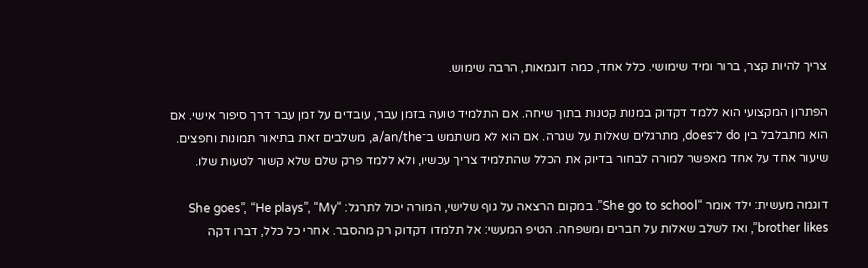צריך להיות קצר, ברור ומיד שימושי. כלל אחד, כמה דוגמאות, הרבה שימוש.

הפתרון המקצועי הוא ללמד דקדוק במנות קטנות בתוך שיחה. אם התלמיד טועה בזמן עבר, עובדים על זמן עבר דרך סיפור אישי. אם הוא מתבלבל בין do ל־does, מתרגלים שאלות על שגרה. אם הוא לא משתמש ב־a/an/the, משלבים זאת בתיאור תמונות וחפצים. שיעור אחד על אחד מאפשר למורה לבחור בדיוק את הכלל שהתלמיד צריך עכשיו, ולא ללמד פרק שלם שלא קשור לטעות שלו.

דוגמה מעשית: ילד אומר “She go to school”. במקום הרצאה על גוף שלישי, המורה יכול לתרגל: “She goes”, “He plays”, “My brother likes”, ואז לשלב שאלות על חברים ומשפחה. הטיפ המעשי: אל תלמדו דקדוק רק מהסבר. אחרי כל כלל, דברו דקה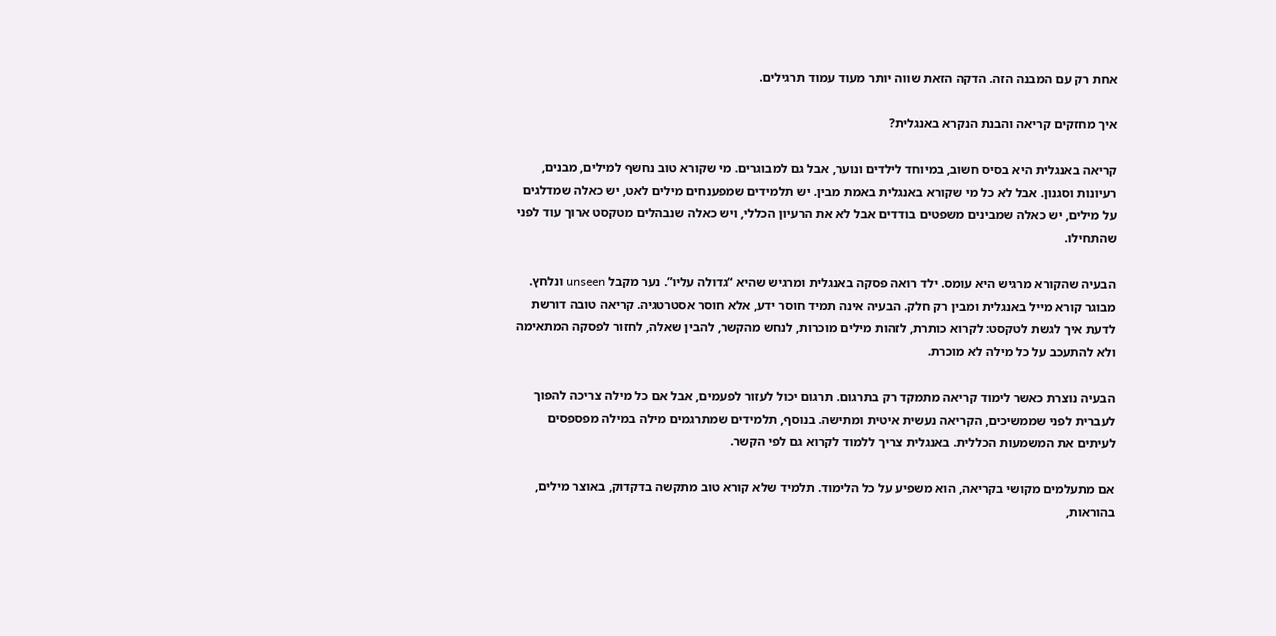אחת רק עם המבנה הזה. הדקה הזאת שווה יותר מעוד עמוד תרגילים.

איך מחזקים קריאה והבנת הנקרא באנגלית?

קריאה באנגלית היא בסיס חשוב, במיוחד לילדים ונוער, אבל גם למבוגרים. מי שקורא טוב נחשף למילים, מבנים, רעיונות וסגנון. אבל לא כל מי שקורא באנגלית באמת מבין. יש תלמידים שמפענחים מילים לאט, יש כאלה שמדלגים על מילים, יש כאלה שמבינים משפטים בודדים אבל לא את הרעיון הכללי, ויש כאלה שנבהלים מטקסט ארוך עוד לפני שהתחילו.

הבעיה שהקורא מרגיש היא עומס. ילד רואה פסקה באנגלית ומרגיש שהיא “גדולה עליו”. נער מקבל unseen ונלחץ. מבוגר קורא מייל באנגלית ומבין רק חלק. הבעיה אינה תמיד חוסר ידע, אלא חוסר אסטרטגיה. קריאה טובה דורשת לדעת איך לגשת לטקסט: לקרוא כותרת, לזהות מילים מוכרות, לנחש מהקשר, להבין שאלה, לחזור לפסקה המתאימה ולא להתעכב על כל מילה לא מוכרת.

הבעיה נוצרת כאשר לימוד קריאה מתמקד רק בתרגום. תרגום יכול לעזור לפעמים, אבל אם כל מילה צריכה להפוך לעברית לפני שממשיכים, הקריאה נעשית איטית ומתישה. בנוסף, תלמידים שמתרגמים מילה במילה מפספסים לעיתים את המשמעות הכללית. באנגלית צריך ללמוד לקרוא גם לפי הקשר.

אם מתעלמים מקושי בקריאה, הוא משפיע על כל הלימוד. תלמיד שלא קורא טוב מתקשה בדקדוק, באוצר מילים, בהוראות,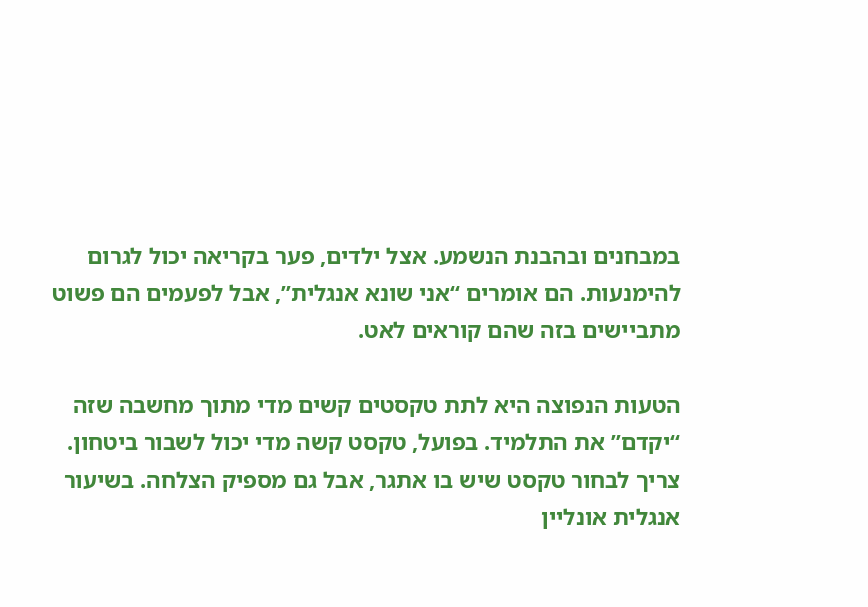במבחנים ובהבנת הנשמע. אצל ילדים, פער בקריאה יכול לגרום להימנעות. הם אומרים “אני שונא אנגלית”, אבל לפעמים הם פשוט מתביישים בזה שהם קוראים לאט.

הטעות הנפוצה היא לתת טקסטים קשים מדי מתוך מחשבה שזה “יקדם” את התלמיד. בפועל, טקסט קשה מדי יכול לשבור ביטחון. צריך לבחור טקסט שיש בו אתגר, אבל גם מספיק הצלחה. בשיעור אנגלית אונליין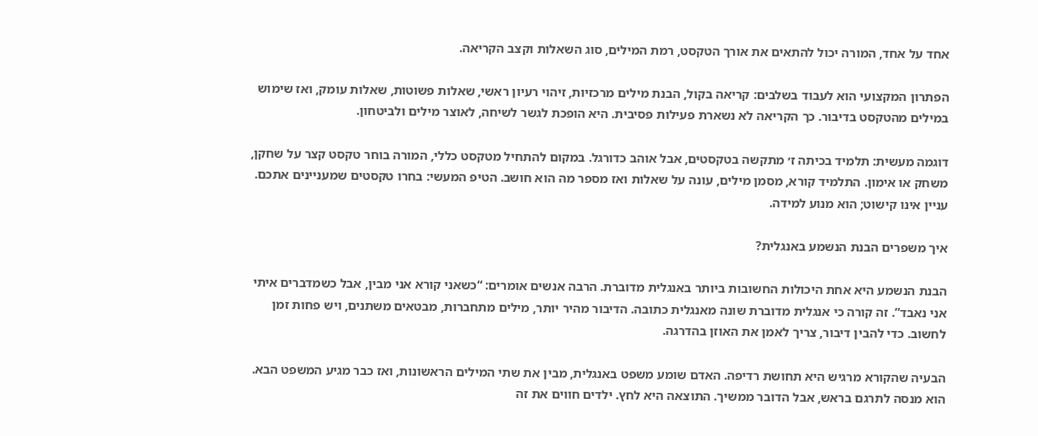אחד על אחד, המורה יכול להתאים את אורך הטקסט, רמת המילים, סוג השאלות וקצב הקריאה.

הפתרון המקצועי הוא לעבוד בשלבים: קריאה בקול, הבנת מילים מרכזיות, זיהוי רעיון ראשי, שאלות פשוטות, שאלות עומק, ואז שימוש במילים מהטקסט בדיבור. כך הקריאה לא נשארת פעילות פסיבית. היא הופכת לגשר לשיחה, לאוצר מילים ולביטחון.

דוגמה מעשית: תלמיד בכיתה ז׳ מתקשה בטקסטים, אבל אוהב כדורגל. במקום להתחיל מטקסט כללי, המורה בוחר טקסט קצר על שחקן, משחק או אימון. התלמיד קורא, מסמן מילים, עונה על שאלות ואז מספר מה הוא חושב. הטיפ המעשי: בחרו טקסטים שמעניינים אתכם. עניין אינו קישוט; הוא מנוע למידה.

איך משפרים הבנת הנשמע באנגלית?

הבנת הנשמע היא אחת היכולות החשובות ביותר באנגלית מדוברת. הרבה אנשים אומרים: “כשאני קורא אני מבין, אבל כשמדברים איתי אני נאבד”. זה קורה כי אנגלית מדוברת שונה מאנגלית כתובה. הדיבור מהיר יותר, מילים מתחברות, מבטאים משתנים, ויש פחות זמן לחשוב. כדי להבין דיבור, צריך לאמן את האוזן בהדרגה.

הבעיה שהקורא מרגיש היא תחושת רדיפה. האדם שומע משפט באנגלית, מבין את שתי המילים הראשונות, ואז כבר מגיע המשפט הבא. הוא מנסה לתרגם בראש, אבל הדובר ממשיך. התוצאה היא לחץ. ילדים חווים את זה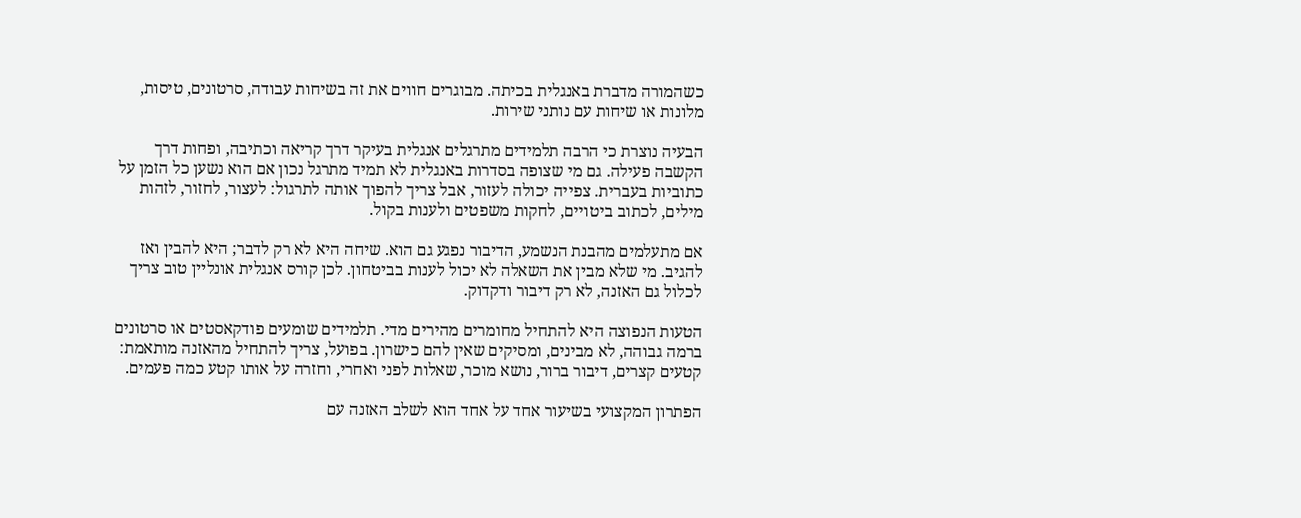כשהמורה מדברת באנגלית בכיתה. מבוגרים חווים את זה בשיחות עבודה, סרטונים, טיסות, מלונות או שיחות עם נותני שירות.

הבעיה נוצרת כי הרבה תלמידים מתרגלים אנגלית בעיקר דרך קריאה וכתיבה, ופחות דרך הקשבה פעילה. גם מי שצופה בסדרות באנגלית לא תמיד מתרגל נכון אם הוא נשען כל הזמן על כתוביות בעברית. צפייה יכולה לעזור, אבל צריך להפוך אותה לתרגול: לעצור, לחזור, לזהות מילים, לכתוב ביטויים, לחקות משפטים ולענות בקול.

אם מתעלמים מהבנת הנשמע, הדיבור נפגע גם הוא. שיחה היא לא רק לדבר; היא להבין ואז להגיב. מי שלא מבין את השאלה לא יכול לענות בביטחון. לכן קורס אנגלית אונליין טוב צריך לכלול גם האזנה, לא רק דיבור ודקדוק.

הטעות הנפוצה היא להתחיל מחומרים מהירים מדי. תלמידים שומעים פודקאסטים או סרטונים ברמה גבוהה, לא מבינים, ומסיקים שאין להם כישרון. בפועל, צריך להתחיל מהאזנה מותאמת: קטעים קצרים, דיבור ברור, נושא מוכר, שאלות לפני ואחרי, וחזרה על אותו קטע כמה פעמים.

הפתרון המקצועי בשיעור אחד על אחד הוא לשלב האזנה עם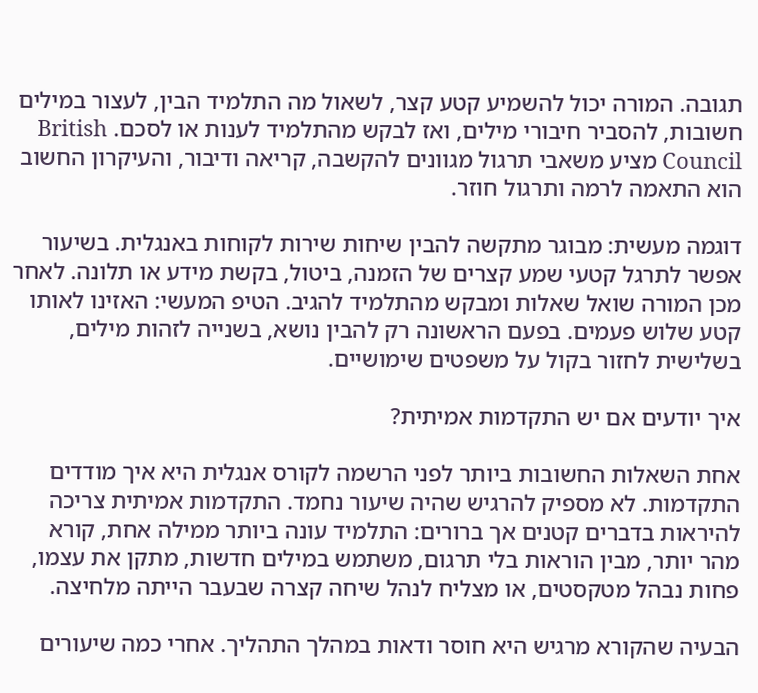תגובה. המורה יכול להשמיע קטע קצר, לשאול מה התלמיד הבין, לעצור במילים חשובות, להסביר חיבורי מילים, ואז לבקש מהתלמיד לענות או לסכם. British Council מציע משאבי תרגול מגוונים להקשבה, קריאה ודיבור, והעיקרון החשוב הוא התאמה לרמה ותרגול חוזר.

דוגמה מעשית: מבוגר מתקשה להבין שיחות שירות לקוחות באנגלית. בשיעור אפשר לתרגל קטעי שמע קצרים של הזמנה, ביטול, בקשת מידע או תלונה. לאחר מכן המורה שואל שאלות ומבקש מהתלמיד להגיב. הטיפ המעשי: האזינו לאותו קטע שלוש פעמים. בפעם הראשונה רק להבין נושא, בשנייה לזהות מילים, בשלישית לחזור בקול על משפטים שימושיים.

איך יודעים אם יש התקדמות אמיתית?

אחת השאלות החשובות ביותר לפני הרשמה לקורס אנגלית היא איך מודדים התקדמות. לא מספיק להרגיש שהיה שיעור נחמד. התקדמות אמיתית צריכה להיראות בדברים קטנים אך ברורים: התלמיד עונה ביותר ממילה אחת, קורא מהר יותר, מבין הוראות בלי תרגום, משתמש במילים חדשות, מתקן את עצמו, פחות נבהל מטקסטים, או מצליח לנהל שיחה קצרה שבעבר הייתה מלחיצה.

הבעיה שהקורא מרגיש היא חוסר ודאות במהלך התהליך. אחרי כמה שיעורים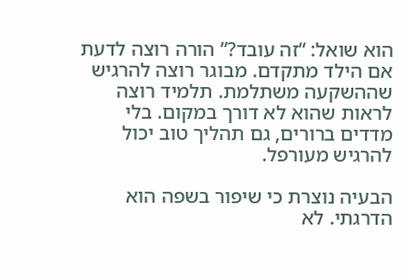הוא שואל: “זה עובד?” הורה רוצה לדעת אם הילד מתקדם. מבוגר רוצה להרגיש שההשקעה משתלמת. תלמיד רוצה לראות שהוא לא דורך במקום. בלי מדדים ברורים, גם תהליך טוב יכול להרגיש מעורפל.

הבעיה נוצרת כי שיפור בשפה הוא הדרגתי. לא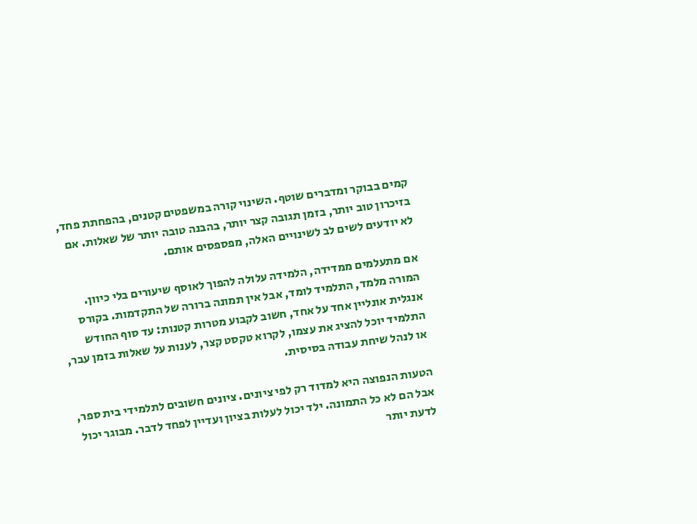קמים בבוקר ומדברים שוטף. השינוי קורה במשפטים קטנים, בהפחתת פחד, בזיכרון טוב יותר, בזמן תגובה קצר יותר, בהבנה טובה יותר של שאלות. אם לא יודעים לשים לב לשינויים האלה, מפספסים אותם.

אם מתעלמים ממדידה, הלמידה עלולה להפוך לאוסף שיעורים בלי כיוון. המורה מלמד, התלמיד לומד, אבל אין תמונה ברורה של התקדמות. בקורס אנגלית אונליין אחד על אחד, חשוב לקבוע מטרות קטנות: עד סוף החודש התלמיד יוכל להציג את עצמו, לקרוא טקסט קצר, לענות על שאלות בזמן עבר, או לנהל שיחת עבודה בסיסית.

הטעות הנפוצה היא למדוד רק לפי ציונים. ציונים חשובים לתלמידי בית ספר, אבל הם לא כל התמונה. ילד יכול לעלות בציון ועדיין לפחד לדבר. מבוגר יכול לדעת יותר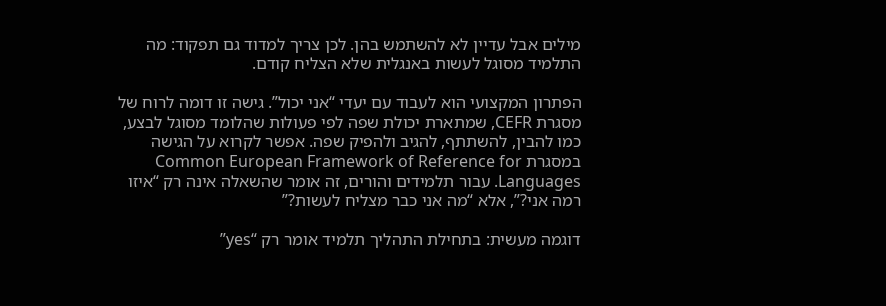מילים אבל עדיין לא להשתמש בהן. לכן צריך למדוד גם תפקוד: מה התלמיד מסוגל לעשות באנגלית שלא הצליח קודם.

הפתרון המקצועי הוא לעבוד עם יעדי “אני יכול”. גישה זו דומה לרוח של מסגרת CEFR, שמתארת יכולת שפה לפי פעולות שהלומד מסוגל לבצע, כמו להבין, להשתתף, להגיב ולהפיק שפה. אפשר לקרוא על הגישה במסגרת Common European Framework of Reference for Languages. עבור תלמידים והורים, זה אומר שהשאלה אינה רק “איזו רמה אני?”, אלא “מה אני כבר מצליח לעשות?”

דוגמה מעשית: בתחילת התהליך תלמיד אומר רק “yes”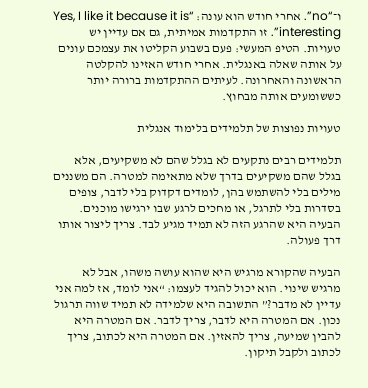ו־“no”. אחרי חודש הוא עונה: “Yes, I like it because it is interesting”. זו התקדמות אמיתית, גם אם עדיין יש טעויות. הטיפ המעשי: פעם בשבוע הקליטו את עצמכם עונים על אותה שאלה באנגלית. אחרי חודש האזינו להקלטה הראשונה והאחרונה. לעיתים ההתקדמות ברורה יותר כששומעים אותה מבחוץ.

טעויות נפוצות של תלמידים בלימוד אנגלית

תלמידים רבים נתקעים לא בגלל שהם לא משקיעים, אלא בגלל שהם משקיעים בדרך שלא מתאימה למטרה. הם משננים מילים בלי להשתמש בהן, לומדים דקדוק בלי לדבר, צופים בסדרות בלי לתרגל, או מחכים לרגע שבו ירגישו מוכנים. הבעיה היא שהרגע הזה לא תמיד מגיע לבד. צריך ליצור אותו דרך פעולה.

הבעיה שהקורא מרגיש היא שהוא עושה משהו, אבל לא מרגיש שינוי. הוא יכול להגיד לעצמו: “אני לומד, אז למה אני עדיין לא מדבר?” התשובה היא שלמידה לא תמיד שווה תרגול נכון. אם המטרה היא לדבר, צריך לדבר. אם המטרה היא להבין שמיעה, צריך להאזין. אם המטרה היא לכתוב, צריך לכתוב ולקבל תיקון.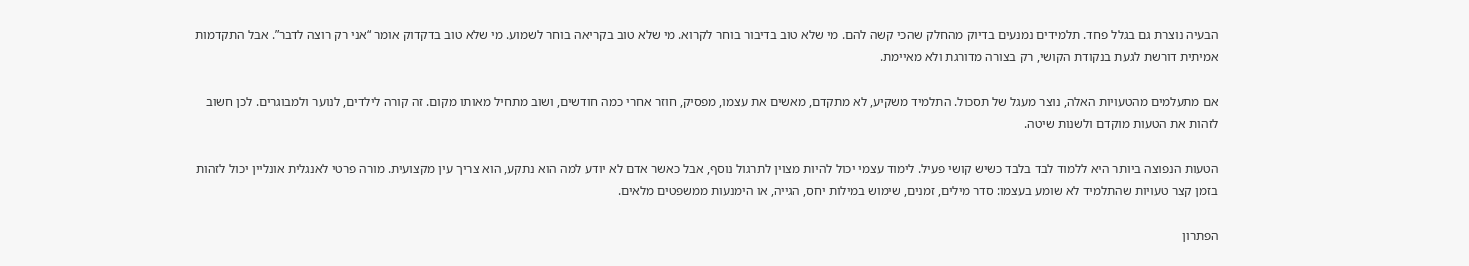הבעיה נוצרת גם בגלל פחד. תלמידים נמנעים בדיוק מהחלק שהכי קשה להם. מי שלא טוב בדיבור בוחר לקרוא. מי שלא טוב בקריאה בוחר לשמוע. מי שלא טוב בדקדוק אומר “אני רק רוצה לדבר”. אבל התקדמות אמיתית דורשת לגעת בנקודת הקושי, רק בצורה מדורגת ולא מאיימת.

אם מתעלמים מהטעויות האלה, נוצר מעגל של תסכול. התלמיד משקיע, לא מתקדם, מאשים את עצמו, מפסיק, חוזר אחרי כמה חודשים, ושוב מתחיל מאותו מקום. זה קורה לילדים, לנוער ולמבוגרים. לכן חשוב לזהות את הטעות מוקדם ולשנות שיטה.

הטעות הנפוצה ביותר היא ללמוד לבד בלבד כשיש קושי פעיל. לימוד עצמי יכול להיות מצוין לתרגול נוסף, אבל כאשר אדם לא יודע למה הוא נתקע, הוא צריך עין מקצועית. מורה פרטי לאנגלית אונליין יכול לזהות בזמן קצר טעויות שהתלמיד לא שומע בעצמו: סדר מילים, זמנים, שימוש במילות יחס, הגייה, או הימנעות ממשפטים מלאים.

הפתרון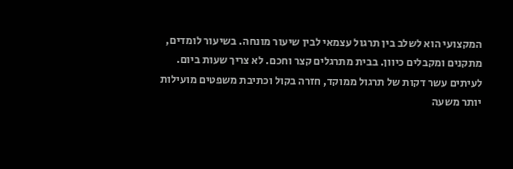המקצועי הוא לשלב בין תרגול עצמאי לבין שיעור מונחה. בשיעור לומדים, מתקנים ומקבלים כיוון. בבית מתרגלים קצר וחכם. לא צריך שעות ביום. לעיתים עשר דקות של תרגול ממוקד, חזרה בקול וכתיבת משפטים מועילות יותר משעה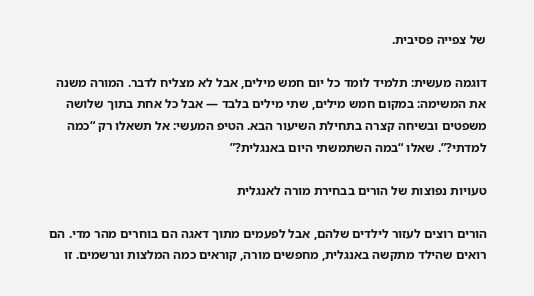של צפייה פסיבית.

דוגמה מעשית: תלמיד לומד כל יום חמש מילים, אבל לא מצליח לדבר. המורה משנה את המשימה: במקום חמש מילים, שתי מילים בלבד — אבל כל אחת בתוך שלושה משפטים ובשיחה קצרה בתחילת השיעור הבא. הטיפ המעשי: אל תשאלו רק “כמה למדתי?”. שאלו “במה השתמשתי היום באנגלית?”

טעויות נפוצות של הורים בבחירת מורה לאנגלית

הורים רוצים לעזור לילדים שלהם, אבל לפעמים מתוך דאגה הם בוחרים מהר מדי. הם רואים שהילד מתקשה באנגלית, מחפשים מורה, קוראים כמה המלצות ונרשמים. זו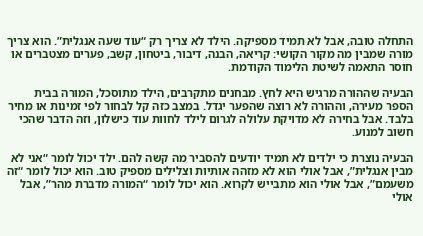התחלה טובה, אבל לא תמיד מספיקה. הילד לא צריך רק “עוד שעה אנגלית”. הוא צריך מורה שמבין מה מקור הקושי: קריאה, הבנה, דיבור, ביטחון, קשב, פערים מצטברים או חוסר התאמה לשיטת הלימוד הקודמת.

הבעיה שההורה מרגיש היא לחץ. מבחנים מתקרבים, הילד מתוסכל, המורה בבית הספר מעירה, וההורה לא רוצה שהפער יגדל. במצב כזה קל לבחור לפי זמינות או מחיר בלבד. אבל בחירה לא מדויקת עלולה לגרום לילד לחוות עוד כישלון, וזה הדבר שהכי חשוב למנוע.

הבעיה נוצרת כי ילדים לא תמיד יודעים להסביר מה קשה להם. ילד יכול לומר “אני לא מבין אנגלית”, אבל אולי הוא לא מזהה אותיות וצלילים מספיק טוב. הוא יכול לומר “זה משעמם”, אבל אולי הוא מתבייש לקרוא. הוא יכול לומר “המורה מדברת מהר”, אבל אולי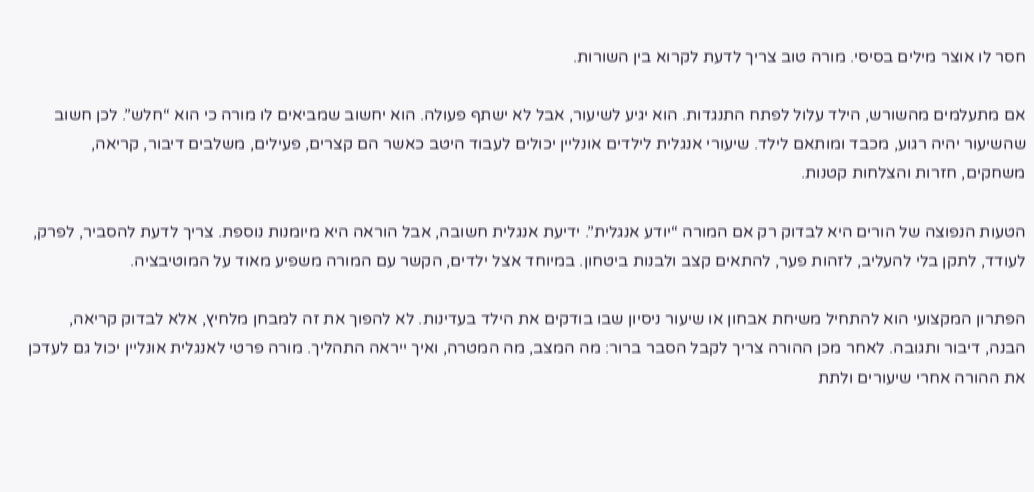חסר לו אוצר מילים בסיסי. מורה טוב צריך לדעת לקרוא בין השורות.

אם מתעלמים מהשורש, הילד עלול לפתח התנגדות. הוא יגיע לשיעור, אבל לא ישתף פעולה. הוא יחשוב שמביאים לו מורה כי הוא “חלש”. לכן חשוב שהשיעור יהיה רגוע, מכבד ומותאם לילד. שיעורי אנגלית לילדים אונליין יכולים לעבוד היטב כאשר הם קצרים, פעילים, משלבים דיבור, קריאה, משחקים, חזרות והצלחות קטנות.

הטעות הנפוצה של הורים היא לבדוק רק אם המורה “יודע אנגלית”. ידיעת אנגלית חשובה, אבל הוראה היא מיומנות נוספת. צריך לדעת להסביר, לפרק, לעודד, לתקן בלי להעליב, לזהות פער, להתאים קצב ולבנות ביטחון. במיוחד אצל ילדים, הקשר עם המורה משפיע מאוד על המוטיבציה.

הפתרון המקצועי הוא להתחיל משיחת אבחון או שיעור ניסיון שבו בודקים את הילד בעדינות. לא להפוך את זה למבחן מלחיץ, אלא לבדוק קריאה, הבנה, דיבור ותגובה. לאחר מכן ההורה צריך לקבל הסבר ברור: מה המצב, מה המטרה, ואיך ייראה התהליך. מורה פרטי לאנגלית אונליין יכול גם לעדכן את ההורה אחרי שיעורים ולתת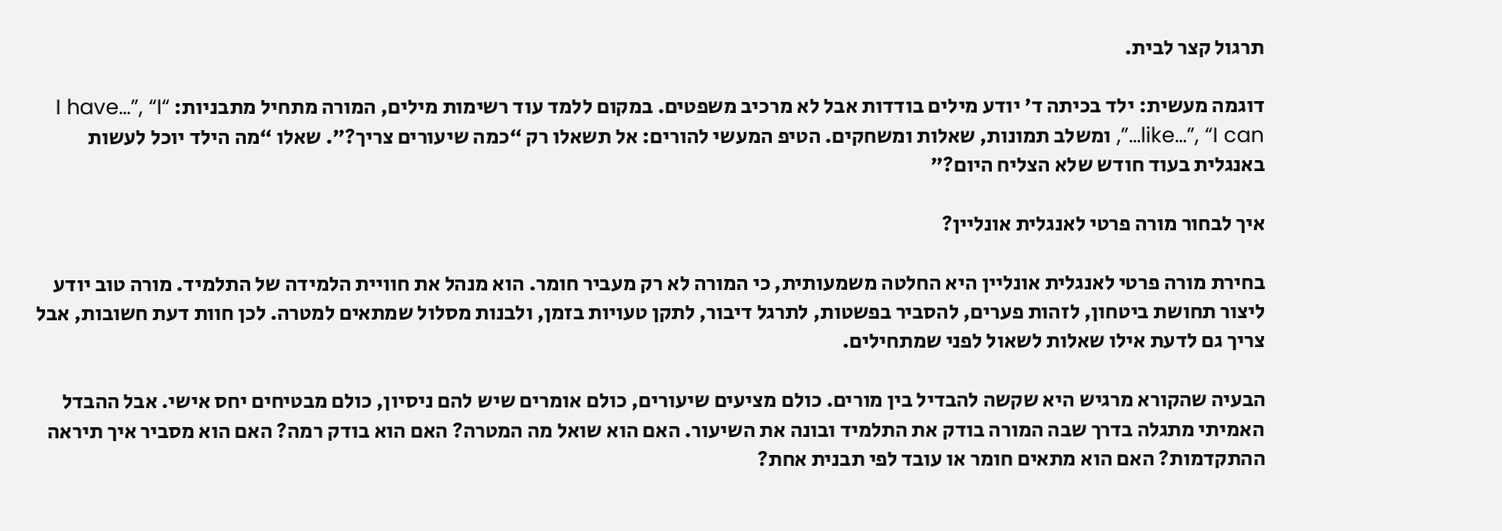תרגול קצר לבית.

דוגמה מעשית: ילד בכיתה ד׳ יודע מילים בודדות אבל לא מרכיב משפטים. במקום ללמד עוד רשימות מילים, המורה מתחיל מתבניות: “I have…”, “I like…”, “I can…”, ומשלב תמונות, שאלות ומשחקים. הטיפ המעשי להורים: אל תשאלו רק “כמה שיעורים צריך?”. שאלו “מה הילד יוכל לעשות באנגלית בעוד חודש שלא הצליח היום?”

איך לבחור מורה פרטי לאנגלית אונליין?

בחירת מורה פרטי לאנגלית אונליין היא החלטה משמעותית, כי המורה לא רק מעביר חומר. הוא מנהל את חוויית הלמידה של התלמיד. מורה טוב יודע ליצור תחושת ביטחון, לזהות פערים, להסביר בפשטות, לתרגל דיבור, לתקן טעויות בזמן, ולבנות מסלול שמתאים למטרה. לכן חוות דעת חשובות, אבל צריך גם לדעת אילו שאלות לשאול לפני שמתחילים.

הבעיה שהקורא מרגיש היא שקשה להבדיל בין מורים. כולם מציעים שיעורים, כולם אומרים שיש להם ניסיון, כולם מבטיחים יחס אישי. אבל ההבדל האמיתי מתגלה בדרך שבה המורה בודק את התלמיד ובונה את השיעור. האם הוא שואל מה המטרה? האם הוא בודק רמה? האם הוא מסביר איך תיראה ההתקדמות? האם הוא מתאים חומר או עובד לפי תבנית אחת?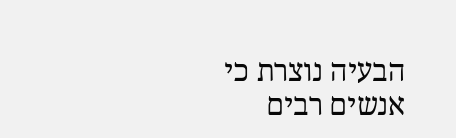הבעיה נוצרת כי אנשים רבים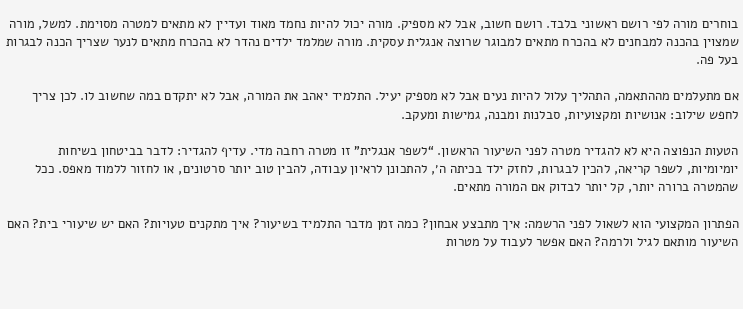בוחרים מורה לפי רושם ראשוני בלבד. רושם חשוב, אבל לא מספיק. מורה יכול להיות נחמד מאוד ועדיין לא מתאים למטרה מסוימת. למשל, מורה שמצוין בהכנה למבחנים לא בהכרח מתאים למבוגר שרוצה אנגלית עסקית. מורה שמלמד ילדים נהדר לא בהכרח מתאים לנער שצריך הכנה לבגרות בעל פה.

אם מתעלמים מההתאמה, התהליך עלול להיות נעים אבל לא מספיק יעיל. התלמיד יאהב את המורה, אבל לא יתקדם במה שחשוב לו. לכן צריך לחפש שילוב: אנושיות ומקצועיות, סבלנות ומבנה, גמישות ומעקב.

הטעות הנפוצה היא לא להגדיר מטרה לפני השיעור הראשון. “לשפר אנגלית” זו מטרה רחבה מדי. עדיף להגדיר: לדבר בביטחון בשיחות יומיומיות, לשפר קריאה, להכין לבגרות, לחזק ילד בכיתה ה׳, להתכונן לראיון עבודה, להבין טוב יותר סרטונים, או לחזור ללמוד מאפס. ככל שהמטרה ברורה יותר, קל יותר לבדוק אם המורה מתאים.

הפתרון המקצועי הוא לשאול לפני הרשמה: איך מתבצע אבחון? כמה זמן מדבר התלמיד בשיעור? איך מתקנים טעויות? האם יש שיעורי בית? האם השיעור מותאם לגיל ולרמה? האם אפשר לעבוד על מטרות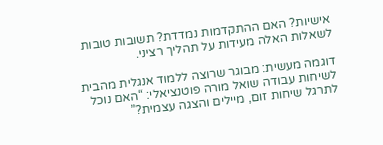אישיות? האם ההתקדמות נמדדת? תשובות טובות לשאלות האלה מעידות על תהליך רציני.

דוגמה מעשית: מבוגר שרוצה ללמוד אנגלית מהבית לשיחות עבודה שואל מורה פוטנציאלי: “האם נוכל לתרגל שיחות זום, מיילים והצגה עצמית?”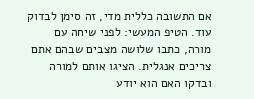אם התשובה כללית מדי, זה סימן לבדוק עוד. הטיפ המעשי: לפני שיחה עם מורה, כתבו שלושה מצבים שבהם אתם צריכים אנגלית. הציגו אותם למורה ובדקו האם הוא יודע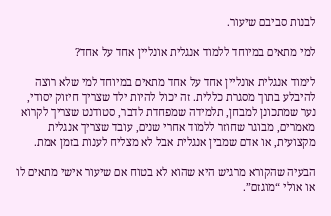לבנות סביבם שיעור.

למי מתאים במיוחד ללמוד אנגלית אונליין אחד על אחד?

לימוד אנגלית אונליין אחד על אחד מתאים במיוחד למי שלא רוצה להיבלע בתוך מסגרת כללית. זה יכול להיות ילד שצריך חיזוק יסודי, נער שמתכונן למבחן, תלמידה שמפחדת לדבר, סטודנט שצריך לקרוא מאמרים, מבוגר שחוזר ללמוד אחרי שנים, עובד שצריך אנגלית מקצועית, או אדם שמבין אנגלית אבל לא מצליח לענות בזמן אמת.

הבעיה שהקורא מרגיש היא שהוא לא בטוח אם שיעור אישי מתאים לו או אולי “מוגזם”.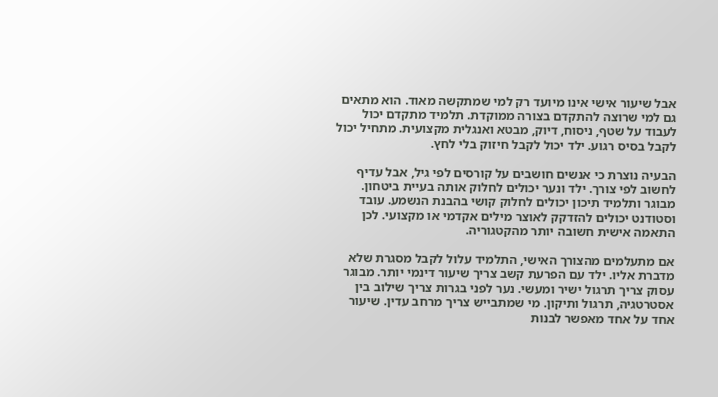אבל שיעור אישי אינו מיועד רק למי שמתקשה מאוד. הוא מתאים גם למי שרוצה להתקדם בצורה ממוקדת. תלמיד מתקדם יכול לעבוד על שטף, ניסוח, דיוק, מבטא ואנגלית מקצועית. מתחיל יכול לקבל בסיס רגוע. ילד יכול לקבל חיזוק בלי לחץ.

הבעיה נוצרת כי אנשים חושבים על קורסים לפי גיל, אבל עדיף לחשוב לפי צורך. ילד ונער יכולים לחלוק אותה בעיית ביטחון. מבוגר ותלמיד תיכון יכולים לחלוק קושי בהבנת הנשמע. עובד וסטודנט יכולים להזדקק לאוצר מילים אקדמי או מקצועי. לכן התאמה אישית חשובה יותר מהקטגוריה.

אם מתעלמים מהצורך האישי, התלמיד עלול לקבל מסגרת שלא מדברת אליו. ילד עם הפרעת קשב צריך שיעור דינמי יותר. מבוגר עסוק צריך תרגול ישיר ומעשי. נער לפני בגרות צריך שילוב בין אסטרטגיה, תרגול ותיקון. מי שמתבייש צריך מרחב עדין. שיעור אחד על אחד מאפשר לבנות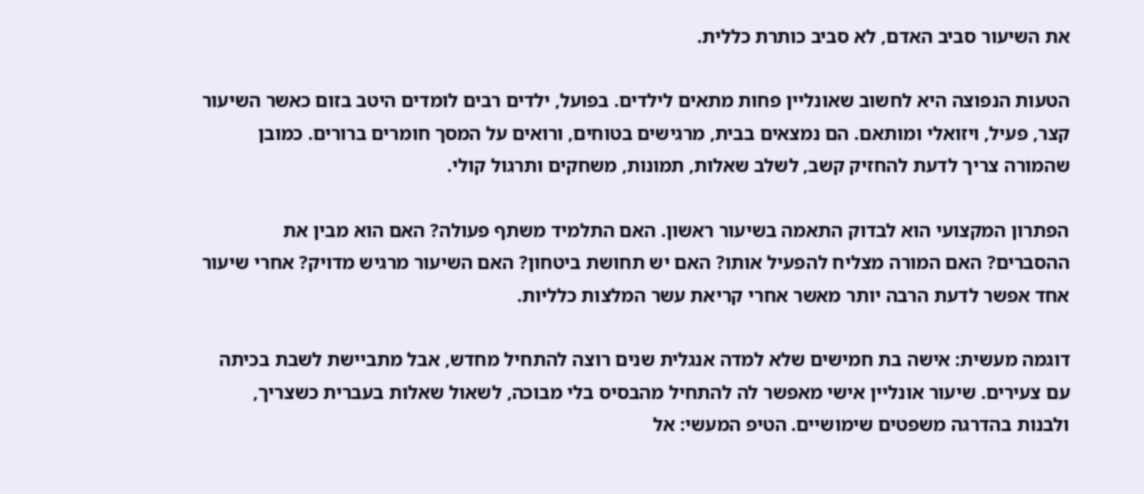את השיעור סביב האדם, לא סביב כותרת כללית.

הטעות הנפוצה היא לחשוב שאונליין פחות מתאים לילדים. בפועל, ילדים רבים לומדים היטב בזום כאשר השיעור קצר, פעיל, ויזואלי ומותאם. הם נמצאים בבית, מרגישים בטוחים, ורואים על המסך חומרים ברורים. כמובן שהמורה צריך לדעת להחזיק קשב, לשלב שאלות, תמונות, משחקים ותרגול קולי.

הפתרון המקצועי הוא לבדוק התאמה בשיעור ראשון. האם התלמיד משתף פעולה? האם הוא מבין את ההסברים? האם המורה מצליח להפעיל אותו? האם יש תחושת ביטחון? האם השיעור מרגיש מדויק? אחרי שיעור אחד אפשר לדעת הרבה יותר מאשר אחרי קריאת עשר המלצות כלליות.

דוגמה מעשית: אישה בת חמישים שלא למדה אנגלית שנים רוצה להתחיל מחדש, אבל מתביישת לשבת בכיתה עם צעירים. שיעור אונליין אישי מאפשר לה להתחיל מהבסיס בלי מבוכה, לשאול שאלות בעברית כשצריך, ולבנות בהדרגה משפטים שימושיים. הטיפ המעשי: אל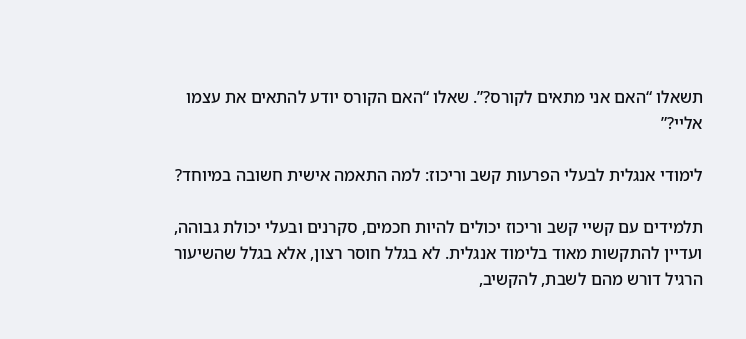תשאלו “האם אני מתאים לקורס?”. שאלו “האם הקורס יודע להתאים את עצמו אליי?”

לימודי אנגלית לבעלי הפרעות קשב וריכוז: למה התאמה אישית חשובה במיוחד?

תלמידים עם קשיי קשב וריכוז יכולים להיות חכמים, סקרנים ובעלי יכולת גבוהה, ועדיין להתקשות מאוד בלימוד אנגלית. לא בגלל חוסר רצון, אלא בגלל שהשיעור הרגיל דורש מהם לשבת, להקשיב,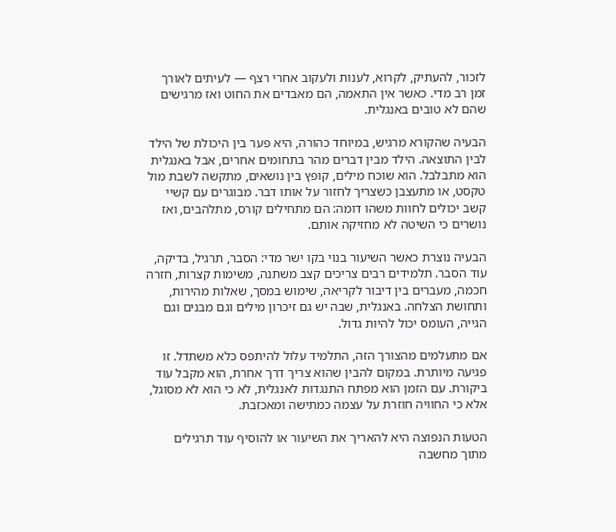לזכור, להעתיק, לקרוא, לענות ולעקוב אחרי רצף — לעיתים לאורך זמן רב מדי. כאשר אין התאמה, הם מאבדים את החוט ואז מרגישים שהם לא טובים באנגלית.

הבעיה שהקורא מרגיש, במיוחד כהורה, היא פער בין היכולת של הילד לבין התוצאה. הילד מבין דברים מהר בתחומים אחרים, אבל באנגלית הוא מתבלבל. הוא שוכח מילים, קופץ בין נושאים, מתקשה לשבת מול טקסט, או מתעצבן כשצריך לחזור על אותו דבר. מבוגרים עם קשיי קשב יכולים לחוות משהו דומה: הם מתחילים קורס, מתלהבים, ואז נושרים כי השיטה לא מחזיקה אותם.

הבעיה נוצרת כאשר השיעור בנוי בקו ישר מדי: הסבר, תרגיל, בדיקה, עוד הסבר. תלמידים רבים צריכים קצב משתנה, משימות קצרות, חזרה חכמה, מעברים בין דיבור לקריאה, שימוש במסך, שאלות מהירות, ותחושת הצלחה. באנגלית, שבה יש גם זיכרון מילים וגם מבנים וגם הגייה, העומס יכול להיות גדול.

אם מתעלמים מהצורך הזה, התלמיד עלול להיתפס כלא משתדל. זו פגיעה מיותרת. במקום להבין שהוא צריך דרך אחרת, הוא מקבל עוד ביקורת. עם הזמן הוא מפתח התנגדות לאנגלית, לא כי הוא לא מסוגל, אלא כי החוויה חוזרת על עצמה כמתישה ומאכזבת.

הטעות הנפוצה היא להאריך את השיעור או להוסיף עוד תרגילים מתוך מחשבה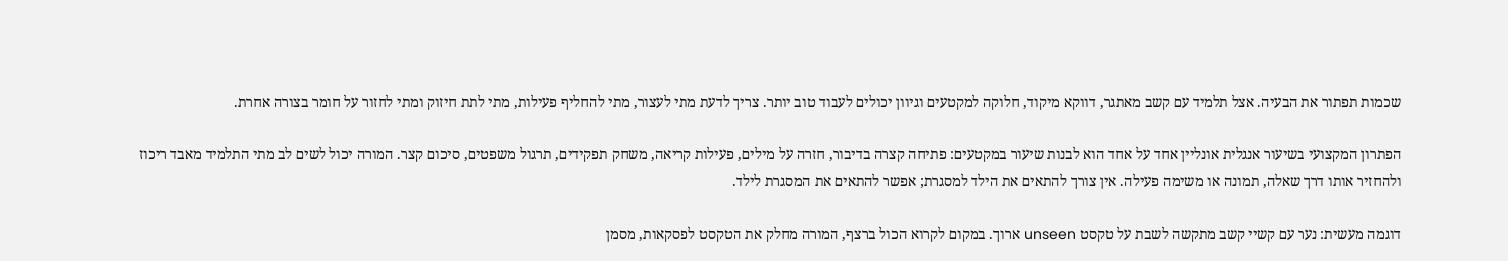שכמות תפתור את הבעיה. אצל תלמיד עם קשב מאתגר, דווקא מיקוד, חלוקה למקטעים וגיוון יכולים לעבוד טוב יותר. צריך לדעת מתי לעצור, מתי להחליף פעילות, מתי לתת חיזוק ומתי לחזור על חומר בצורה אחרת.

הפתרון המקצועי בשיעור אנגלית אונליין אחד על אחד הוא לבנות שיעור במקטעים: פתיחה קצרה בדיבור, חזרה על מילים, פעילות קריאה, משחק תפקידים, תרגול משפטים, סיכום קצר. המורה יכול לשים לב מתי התלמיד מאבד ריכוז ולהחזיר אותו דרך שאלה, תמונה או משימה פעילה. אין צורך להתאים את הילד למסגרת; אפשר להתאים את המסגרת לילד.

דוגמה מעשית: נער עם קשיי קשב מתקשה לשבת על טקסט unseen ארוך. במקום לקרוא הכול ברצף, המורה מחלק את הטקסט לפסקאות, מסמן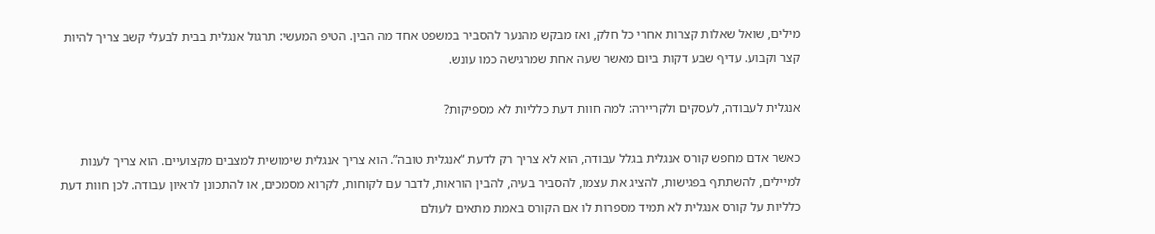מילים, שואל שאלות קצרות אחרי כל חלק, ואז מבקש מהנער להסביר במשפט אחד מה הבין. הטיפ המעשי: תרגול אנגלית בבית לבעלי קשב צריך להיות קצר וקבוע. עדיף שבע דקות ביום מאשר שעה אחת שמרגישה כמו עונש.

אנגלית לעבודה, לעסקים ולקריירה: למה חוות דעת כלליות לא מספיקות?

כאשר אדם מחפש קורס אנגלית בגלל עבודה, הוא לא צריך רק לדעת “אנגלית טובה”. הוא צריך אנגלית שימושית למצבים מקצועיים. הוא צריך לענות למיילים, להשתתף בפגישות, להציג את עצמו, להסביר בעיה, להבין הוראות, לדבר עם לקוחות, לקרוא מסמכים, או להתכונן לראיון עבודה. לכן חוות דעת כלליות על קורס אנגלית לא תמיד מספרות לו אם הקורס באמת מתאים לעולם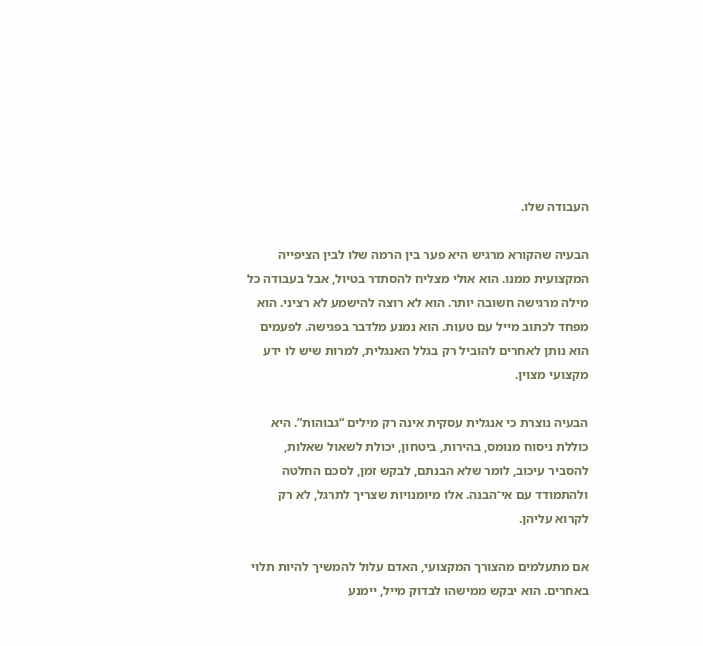העבודה שלו.

הבעיה שהקורא מרגיש היא פער בין הרמה שלו לבין הציפייה המקצועית ממנו. הוא אולי מצליח להסתדר בטיול, אבל בעבודה כל מילה מרגישה חשובה יותר. הוא לא רוצה להישמע לא רציני. הוא מפחד לכתוב מייל עם טעות. הוא נמנע מלדבר בפגישה. לפעמים הוא נותן לאחרים להוביל רק בגלל האנגלית, למרות שיש לו ידע מקצועי מצוין.

הבעיה נוצרת כי אנגלית עסקית אינה רק מילים “גבוהות”. היא כוללת ניסוח מנומס, בהירות, ביטחון, יכולת לשאול שאלות, להסביר עיכוב, לומר שלא הבנתם, לבקש זמן, לסכם החלטה ולהתמודד עם אי־הבנה. אלו מיומנויות שצריך לתרגל, לא רק לקרוא עליהן.

אם מתעלמים מהצורך המקצועי, האדם עלול להמשיך להיות תלוי באחרים. הוא יבקש ממישהו לבדוק מייל, יימנע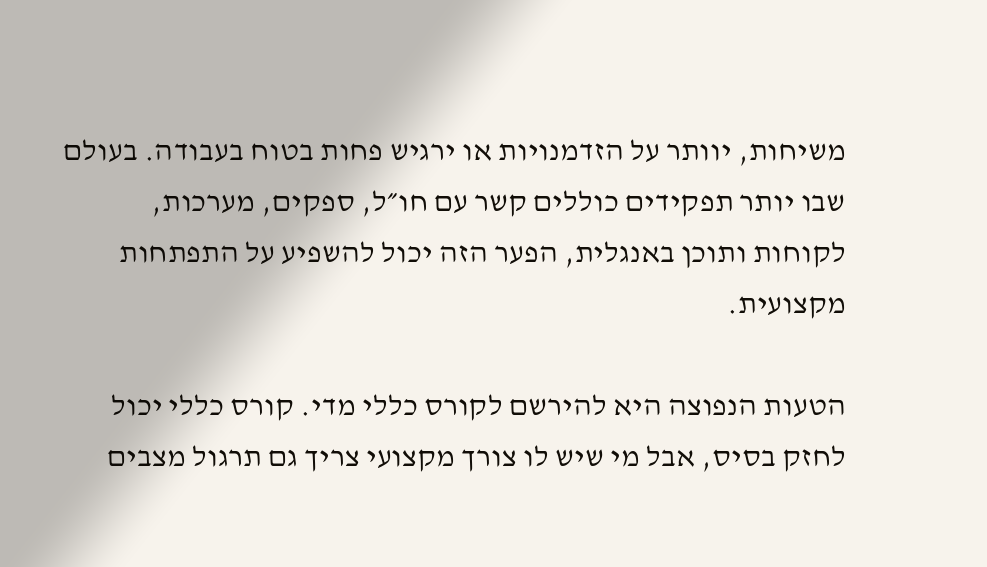משיחות, יוותר על הזדמנויות או ירגיש פחות בטוח בעבודה. בעולם שבו יותר תפקידים כוללים קשר עם חו״ל, ספקים, מערכות, לקוחות ותוכן באנגלית, הפער הזה יכול להשפיע על התפתחות מקצועית.

הטעות הנפוצה היא להירשם לקורס כללי מדי. קורס כללי יכול לחזק בסיס, אבל מי שיש לו צורך מקצועי צריך גם תרגול מצבים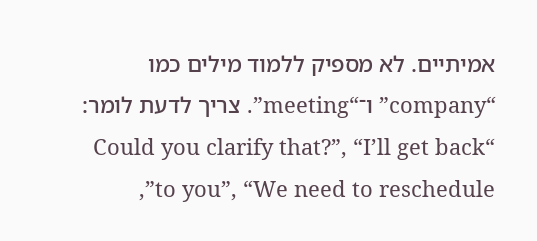אמיתיים. לא מספיק ללמוד מילים כמו “company” ו־“meeting”. צריך לדעת לומר: “Could you clarify that?”, “I’ll get back to you”, “We need to reschedule”,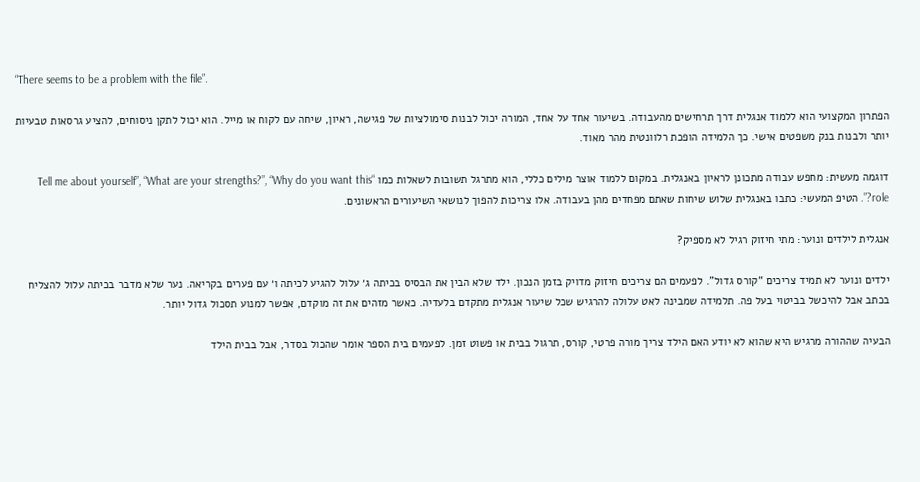“There seems to be a problem with the file”.

הפתרון המקצועי הוא ללמוד אנגלית דרך תרחישים מהעבודה. בשיעור אחד על אחד, המורה יכול לבנות סימולציות של פגישה, ראיון, שיחה עם לקוח או מייל. הוא יכול לתקן ניסוחים, להציע גרסאות טבעיות יותר ולבנות בנק משפטים אישי. כך הלמידה הופכת רלוונטית מהר מאוד.

דוגמה מעשית: מחפש עבודה מתכונן לראיון באנגלית. במקום ללמוד אוצר מילים כללי, הוא מתרגל תשובות לשאלות כמו “Tell me about yourself”, “What are your strengths?”, “Why do you want this role?”. הטיפ המעשי: כתבו באנגלית שלוש שיחות שאתם מפחדים מהן בעבודה. אלו צריכות להפוך לנושאי השיעורים הראשונים.

אנגלית לילדים ונוער: מתי חיזוק רגיל לא מספיק?

ילדים ונוער לא תמיד צריכים “קורס גדול”. לפעמים הם צריכים חיזוק מדויק בזמן הנכון. ילד שלא הבין את הבסיס בכיתה ג׳ עלול להגיע לכיתה ו׳ עם פערים בקריאה. נער שלא מדבר בכיתה עלול להצליח בכתב אבל להיכשל בביטוי בעל פה. תלמידה שמבינה לאט עלולה להרגיש שכל שיעור אנגלית מתקדם בלעדיה. כאשר מזהים את זה מוקדם, אפשר למנוע תסכול גדול יותר.

הבעיה שההורה מרגיש היא שהוא לא יודע האם הילד צריך מורה פרטי, קורס, תרגול בבית או פשוט זמן. לפעמים בית הספר אומר שהכול בסדר, אבל בבית הילד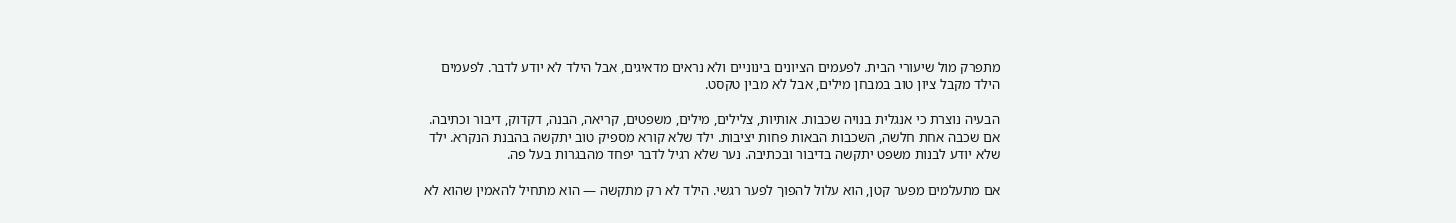מתפרק מול שיעורי הבית. לפעמים הציונים בינוניים ולא נראים מדאיגים, אבל הילד לא יודע לדבר. לפעמים הילד מקבל ציון טוב במבחן מילים, אבל לא מבין טקסט.

הבעיה נוצרת כי אנגלית בנויה שכבות. אותיות, צלילים, מילים, משפטים, קריאה, הבנה, דקדוק, דיבור וכתיבה. אם שכבה אחת חלשה, השכבות הבאות פחות יציבות. ילד שלא קורא מספיק טוב יתקשה בהבנת הנקרא. ילד שלא יודע לבנות משפט יתקשה בדיבור ובכתיבה. נער שלא רגיל לדבר יפחד מהבגרות בעל פה.

אם מתעלמים מפער קטן, הוא עלול להפוך לפער רגשי. הילד לא רק מתקשה — הוא מתחיל להאמין שהוא לא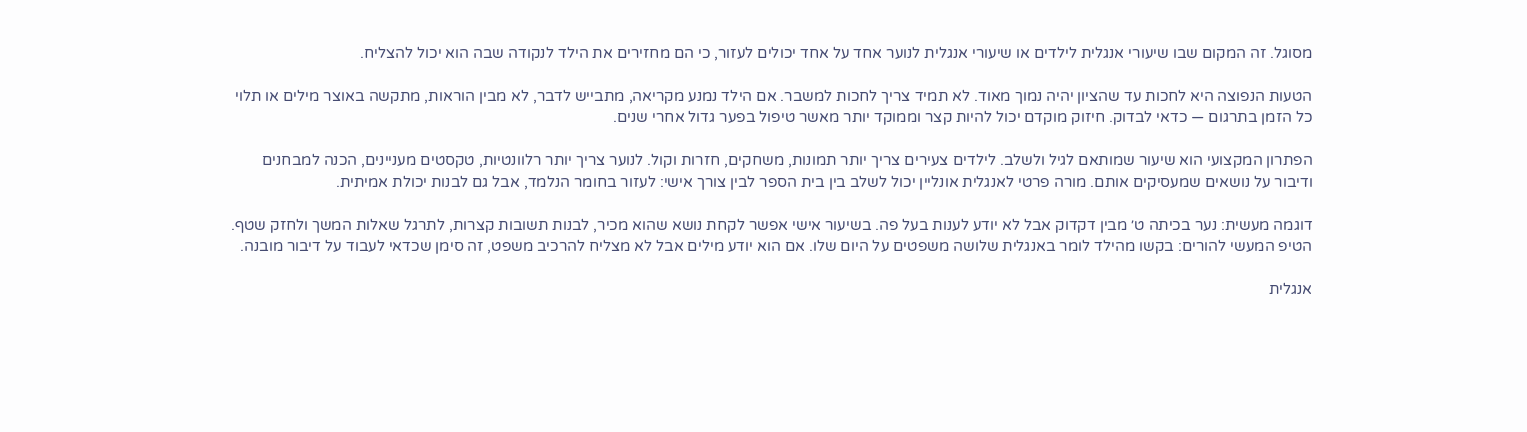מסוגל. זה המקום שבו שיעורי אנגלית לילדים או שיעורי אנגלית לנוער אחד על אחד יכולים לעזור, כי הם מחזירים את הילד לנקודה שבה הוא יכול להצליח.

הטעות הנפוצה היא לחכות עד שהציון יהיה נמוך מאוד. לא תמיד צריך לחכות למשבר. אם הילד נמנע מקריאה, מתבייש לדבר, לא מבין הוראות, מתקשה באוצר מילים או תלוי כל הזמן בתרגום — כדאי לבדוק. חיזוק מוקדם יכול להיות קצר וממוקד יותר מאשר טיפול בפער גדול אחרי שנים.

הפתרון המקצועי הוא שיעור שמותאם לגיל ולשלב. לילדים צעירים צריך יותר תמונות, משחקים, חזרות וקול. לנוער צריך יותר רלוונטיות, טקסטים מעניינים, הכנה למבחנים ודיבור על נושאים שמעסיקים אותם. מורה פרטי לאנגלית אונליין יכול לשלב בין בית הספר לבין צורך אישי: לעזור בחומר הנלמד, אבל גם לבנות יכולת אמיתית.

דוגמה מעשית: נער בכיתה ט׳ מבין דקדוק אבל לא יודע לענות בעל פה. בשיעור אישי אפשר לקחת נושא שהוא מכיר, לבנות תשובות קצרות, לתרגל שאלות המשך ולחזק שטף. הטיפ המעשי להורים: בקשו מהילד לומר באנגלית שלושה משפטים על היום שלו. אם הוא יודע מילים אבל לא מצליח להרכיב משפט, זה סימן שכדאי לעבוד על דיבור מובנה.

אנגלית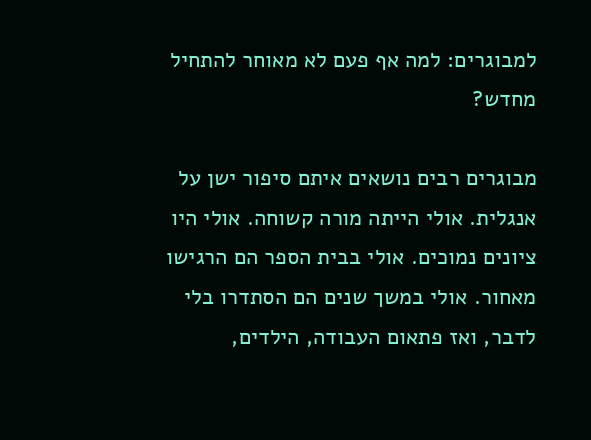למבוגרים: למה אף פעם לא מאוחר להתחיל מחדש?

מבוגרים רבים נושאים איתם סיפור ישן על אנגלית. אולי הייתה מורה קשוחה. אולי היו ציונים נמוכים. אולי בבית הספר הם הרגישו מאחור. אולי במשך שנים הם הסתדרו בלי לדבר, ואז פתאום העבודה, הילדים,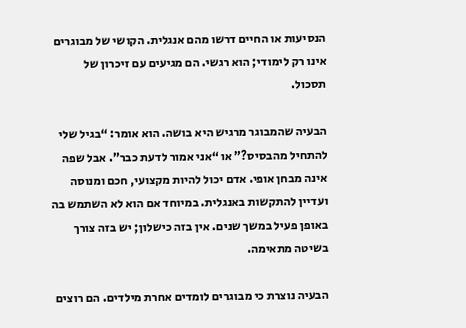הנסיעות או החיים דרשו מהם אנגלית. הקושי של מבוגרים אינו רק לימודי; הוא רגשי. הם מגיעים עם זיכרון של תסכול.

הבעיה שהמבוגר מרגיש היא בושה. הוא אומר: “בגיל שלי להתחיל מהבסיס?” או “אני אמור לדעת כבר”. אבל שפה אינה מבחן אופי. אדם יכול להיות מקצועי, חכם ומנוסה ועדיין להתקשות באנגלית. במיוחד אם הוא לא השתמש בה באופן פעיל במשך שנים. אין בזה כישלון; יש בזה צורך בשיטה מתאימה.

הבעיה נוצרת כי מבוגרים לומדים אחרת מילדים. הם רוצים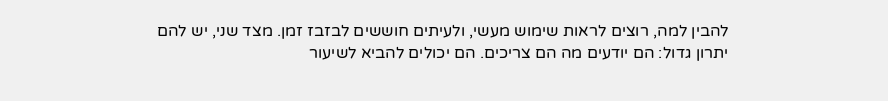להבין למה, רוצים לראות שימוש מעשי, ולעיתים חוששים לבזבז זמן. מצד שני, יש להם יתרון גדול: הם יודעים מה הם צריכים. הם יכולים להביא לשיעור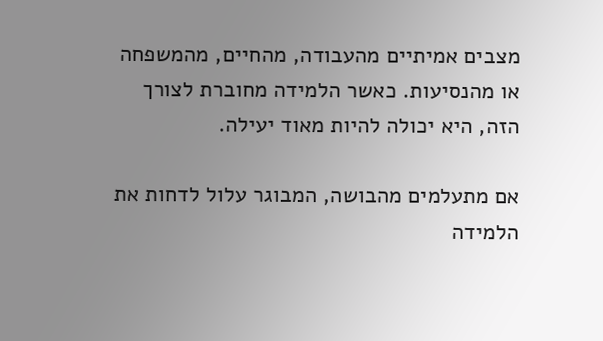מצבים אמיתיים מהעבודה, מהחיים, מהמשפחה או מהנסיעות. כאשר הלמידה מחוברת לצורך הזה, היא יכולה להיות מאוד יעילה.

אם מתעלמים מהבושה, המבוגר עלול לדחות את הלמידה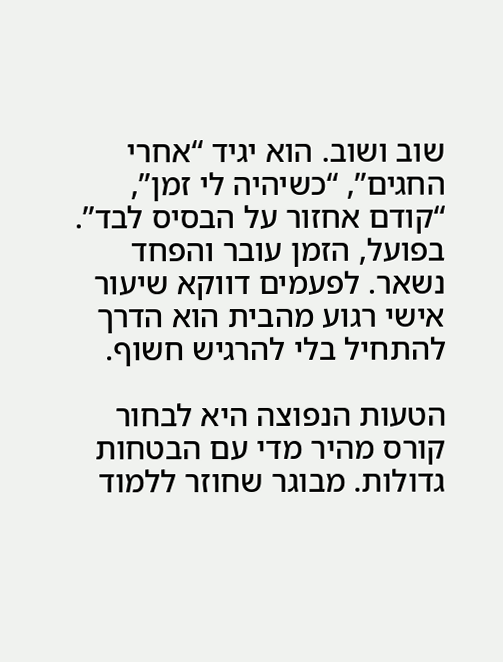שוב ושוב. הוא יגיד “אחרי החגים”, “כשיהיה לי זמן”, “קודם אחזור על הבסיס לבד”. בפועל, הזמן עובר והפחד נשאר. לפעמים דווקא שיעור אישי רגוע מהבית הוא הדרך להתחיל בלי להרגיש חשוף.

הטעות הנפוצה היא לבחור קורס מהיר מדי עם הבטחות גדולות. מבוגר שחוזר ללמוד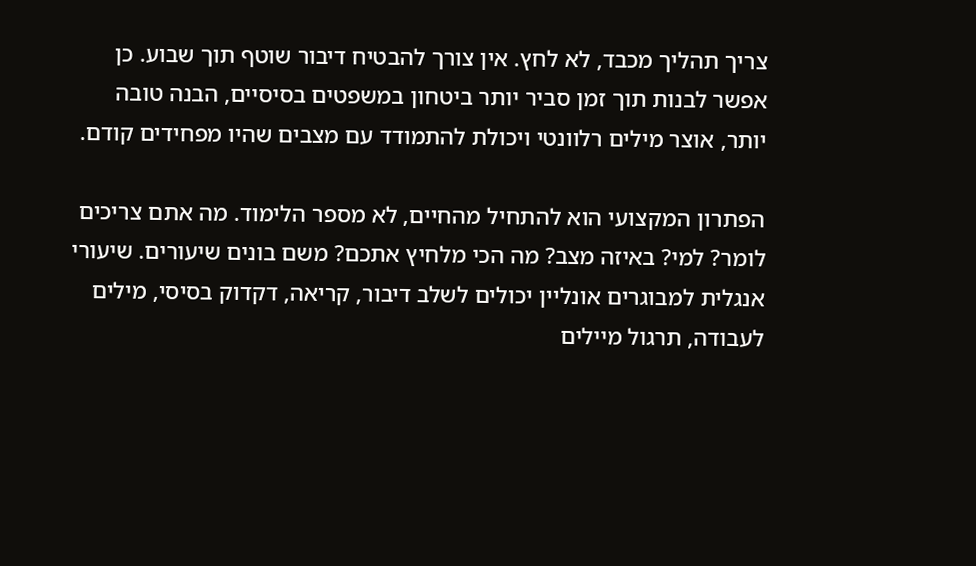צריך תהליך מכבד, לא לחץ. אין צורך להבטיח דיבור שוטף תוך שבוע. כן אפשר לבנות תוך זמן סביר יותר ביטחון במשפטים בסיסיים, הבנה טובה יותר, אוצר מילים רלוונטי ויכולת להתמודד עם מצבים שהיו מפחידים קודם.

הפתרון המקצועי הוא להתחיל מהחיים, לא מספר הלימוד. מה אתם צריכים לומר? למי? באיזה מצב? מה הכי מלחיץ אתכם? משם בונים שיעורים. שיעורי אנגלית למבוגרים אונליין יכולים לשלב דיבור, קריאה, דקדוק בסיסי, מילים לעבודה, תרגול מיילים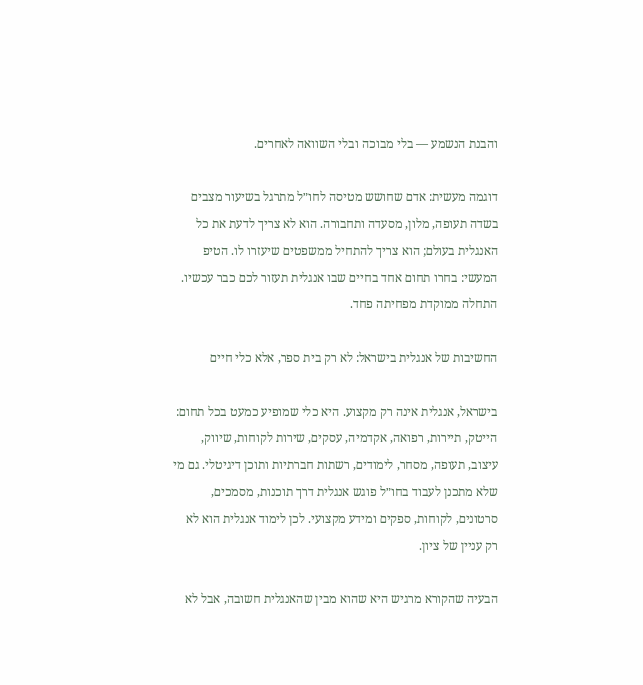והבנת הנשמע — בלי מבוכה ובלי השוואה לאחרים.

דוגמה מעשית: אדם שחושש מטיסה לחו״ל מתרגל בשיעור מצבים בשדה תעופה, מלון, מסעדה ותחבורה. הוא לא צריך לדעת את כל האנגלית בעולם; הוא צריך להתחיל ממשפטים שיעזרו לו. הטיפ המעשי: בחרו תחום אחד בחיים שבו אנגלית תעזור לכם כבר עכשיו. התחלה ממוקדת מפחיתה פחד.

החשיבות של אנגלית בישראל: לא רק בית ספר, אלא כלי חיים

בישראל, אנגלית אינה רק מקצוע. היא כלי שמופיע כמעט בכל תחום: הייטק, תיירות, רפואה, אקדמיה, עסקים, שירות לקוחות, שיווק, עיצוב, תעופה, מסחר, לימודים, רשתות חברתיות ותוכן דיגיטלי. גם מי שלא מתכנן לעבוד בחו״ל פוגש אנגלית דרך תוכנות, מסמכים, סרטונים, לקוחות, ספקים ומידע מקצועי. לכן לימוד אנגלית הוא לא רק עניין של ציון.

הבעיה שהקורא מרגיש היא שהוא מבין שהאנגלית חשובה, אבל לא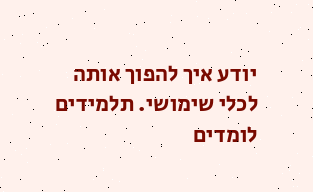יודע איך להפוך אותה לכלי שימושי. תלמידים לומדים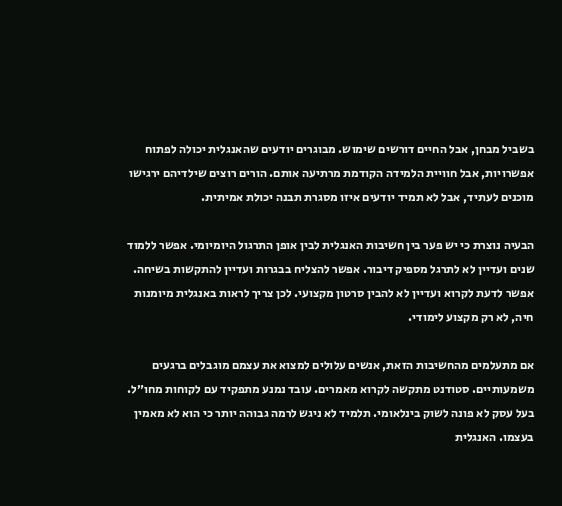בשביל מבחן, אבל החיים דורשים שימוש. מבוגרים יודעים שהאנגלית יכולה לפתוח אפשרויות, אבל חוויית הלמידה הקודמת מרתיעה אותם. הורים רוצים שילדיהם ירגישו מוכנים לעתיד, אבל לא תמיד יודעים איזו מסגרת תבנה יכולת אמיתית.

הבעיה נוצרת כי יש פער בין חשיבות האנגלית לבין אופן התרגול היומיומי. אפשר ללמוד שנים ועדיין לא לתרגל מספיק דיבור. אפשר להצליח בבגרות ועדיין להתקשות בשיחה. אפשר לדעת לקרוא ועדיין לא להבין סרטון מקצועי. לכן צריך לראות באנגלית מיומנות חיה, לא רק מקצוע לימודי.

אם מתעלמים מהחשיבות הזאת, אנשים עלולים למצוא את עצמם מוגבלים ברגעים משמעותיים. סטודנט מתקשה לקרוא מאמרים. עובד נמנע מתפקיד עם לקוחות מחו״ל. בעל עסק לא פונה לשוק בינלאומי. תלמיד לא ניגש לרמה גבוהה יותר כי הוא לא מאמין בעצמו. האנגלית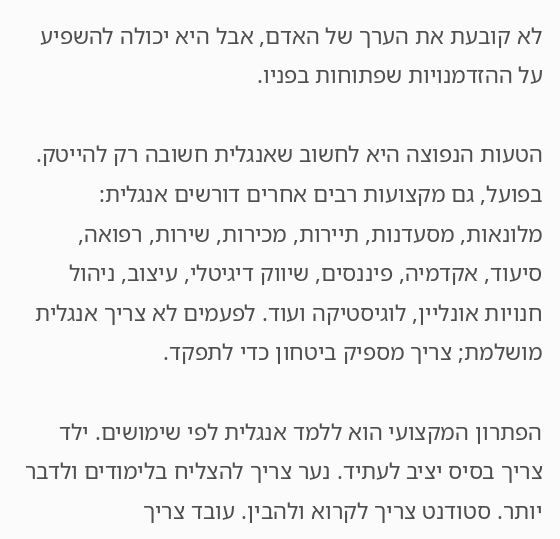לא קובעת את הערך של האדם, אבל היא יכולה להשפיע על ההזדמנויות שפתוחות בפניו.

הטעות הנפוצה היא לחשוב שאנגלית חשובה רק להייטק. בפועל, גם מקצועות רבים אחרים דורשים אנגלית: מלונאות, מסעדנות, תיירות, מכירות, שירות, רפואה, סיעוד, אקדמיה, פיננסים, שיווק דיגיטלי, עיצוב, ניהול חנויות אונליין, לוגיסטיקה ועוד. לפעמים לא צריך אנגלית מושלמת; צריך מספיק ביטחון כדי לתפקד.

הפתרון המקצועי הוא ללמד אנגלית לפי שימושים. ילד צריך בסיס יציב לעתיד. נער צריך להצליח בלימודים ולדבר יותר. סטודנט צריך לקרוא ולהבין. עובד צריך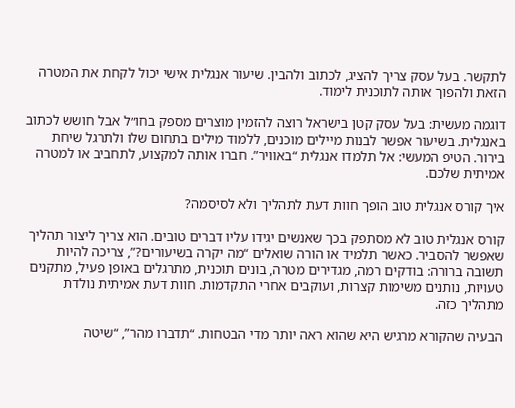לתקשר. בעל עסק צריך להציג, לכתוב ולהבין. שיעור אנגלית אישי יכול לקחת את המטרה הזאת ולהפוך אותה לתוכנית לימוד.

דוגמה מעשית: בעל עסק קטן בישראל רוצה להזמין מוצרים מספק בחו״ל אבל חושש לכתוב באנגלית. בשיעור אפשר לבנות מיילים מוכנים, ללמוד מילים בתחום שלו ולתרגל שיחת בירור. הטיפ המעשי: אל תלמדו אנגלית “באוויר”. חברו אותה למקצוע, לתחביב או למטרה אמיתית שלכם.

איך קורס אנגלית טוב הופך חוות דעת לתהליך ולא לסיסמה?

קורס אנגלית טוב לא מסתפק בכך שאנשים יגידו עליו דברים טובים. הוא צריך ליצור תהליך שאפשר להסביר. כאשר תלמיד או הורה שואלים “מה יקרה בשיעורים?”, צריכה להיות תשובה ברורה: בודקים רמה, מגדירים מטרה, בונים תוכנית, מתרגלים באופן פעיל, מתקנים טעויות, נותנים משימות קצרות, ועוקבים אחרי התקדמות. חוות דעת אמיתית נולדת מתהליך כזה.

הבעיה שהקורא מרגיש היא שהוא ראה יותר מדי הבטחות. “תדברו מהר”, “שיטה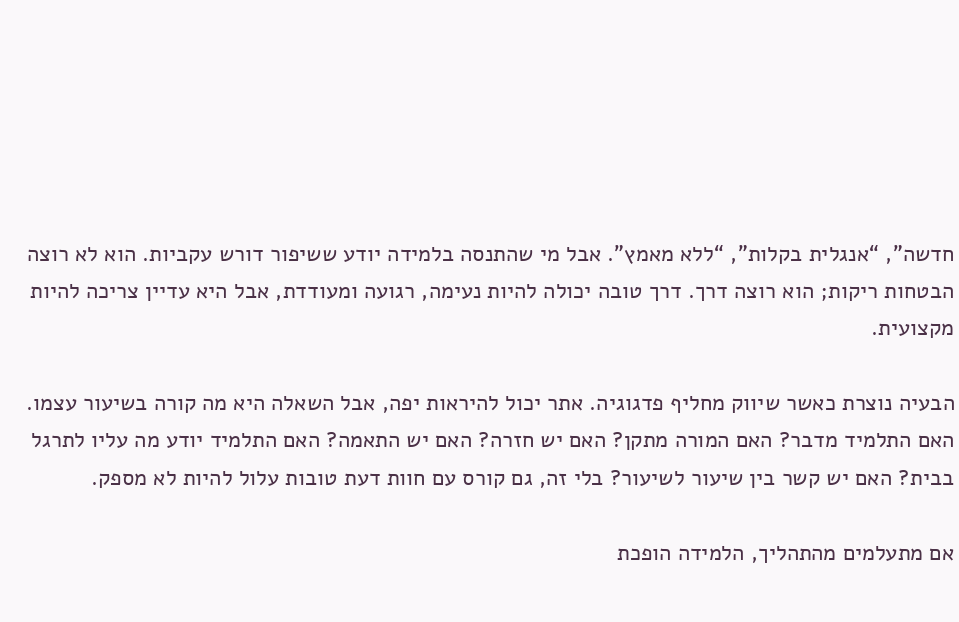חדשה”, “אנגלית בקלות”, “ללא מאמץ”. אבל מי שהתנסה בלמידה יודע ששיפור דורש עקביות. הוא לא רוצה הבטחות ריקות; הוא רוצה דרך. דרך טובה יכולה להיות נעימה, רגועה ומעודדת, אבל היא עדיין צריכה להיות מקצועית.

הבעיה נוצרת כאשר שיווק מחליף פדגוגיה. אתר יכול להיראות יפה, אבל השאלה היא מה קורה בשיעור עצמו. האם התלמיד מדבר? האם המורה מתקן? האם יש חזרה? האם יש התאמה? האם התלמיד יודע מה עליו לתרגל בבית? האם יש קשר בין שיעור לשיעור? בלי זה, גם קורס עם חוות דעת טובות עלול להיות לא מספק.

אם מתעלמים מהתהליך, הלמידה הופכת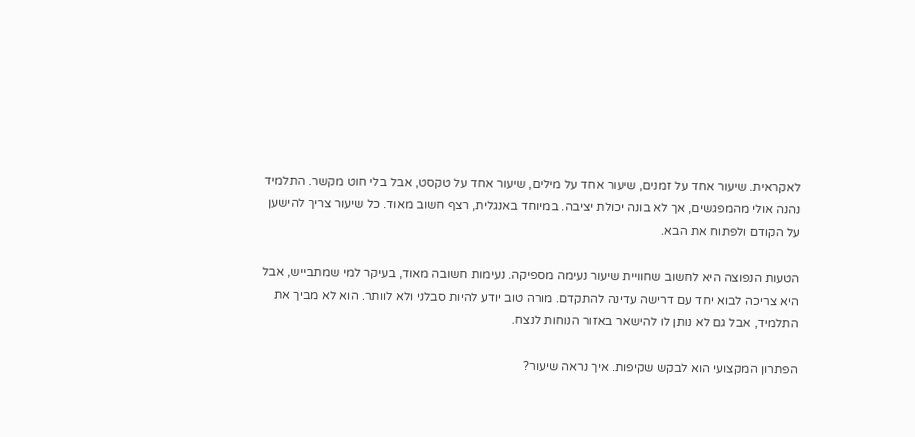לאקראית. שיעור אחד על זמנים, שיעור אחד על מילים, שיעור אחד על טקסט, אבל בלי חוט מקשר. התלמיד נהנה אולי מהמפגשים, אך לא בונה יכולת יציבה. במיוחד באנגלית, רצף חשוב מאוד. כל שיעור צריך להישען על הקודם ולפתוח את הבא.

הטעות הנפוצה היא לחשוב שחוויית שיעור נעימה מספיקה. נעימות חשובה מאוד, בעיקר למי שמתבייש, אבל היא צריכה לבוא יחד עם דרישה עדינה להתקדם. מורה טוב יודע להיות סבלני ולא לוותר. הוא לא מביך את התלמיד, אבל גם לא נותן לו להישאר באזור הנוחות לנצח.

הפתרון המקצועי הוא לבקש שקיפות. איך נראה שיעור?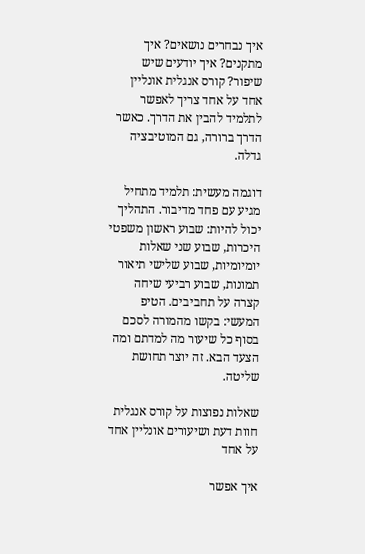איך נבחרים נושאים? איך מתקנים? איך יודעים שיש שיפור? קורס אנגלית אונליין אחד על אחד צריך לאפשר לתלמיד להבין את הדרך. כאשר הדרך ברורה, גם המוטיבציה גדלה.

דוגמה מעשית: תלמיד מתחיל מגיע עם פחד מדיבור. התהליך יכול להיות: שבוע ראשון משפטי היכרות, שבוע שני שאלות יומיומיות, שבוע שלישי תיאור תמונות, שבוע רביעי שיחה קצרה על תחביבים. הטיפ המעשי: בקשו מהמורה לסכם בסוף כל שיעור מה למדתם ומה הצעד הבא. זה יוצר תחושת שליטה.

שאלות נפוצות על קורס אנגלית חוות דעת ושיעורים אונליין אחד על אחד

איך אפשר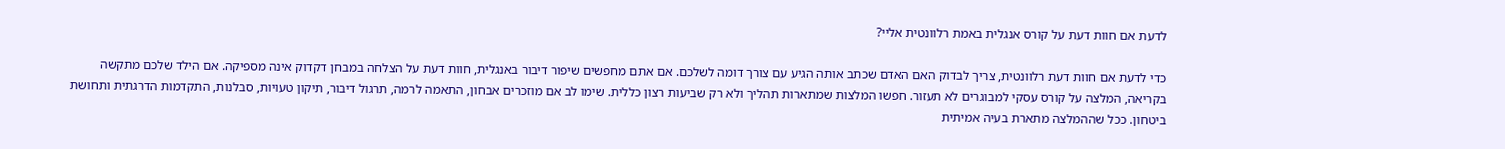לדעת אם חוות דעת על קורס אנגלית באמת רלוונטית אליי?

כדי לדעת אם חוות דעת רלוונטית, צריך לבדוק האם האדם שכתב אותה הגיע עם צורך דומה לשלכם. אם אתם מחפשים שיפור דיבור באנגלית, חוות דעת על הצלחה במבחן דקדוק אינה מספיקה. אם הילד שלכם מתקשה בקריאה, המלצה על קורס עסקי למבוגרים לא תעזור. חפשו המלצות שמתארות תהליך ולא רק שביעות רצון כללית. שימו לב אם מוזכרים אבחון, התאמה לרמה, תרגול דיבור, תיקון טעויות, סבלנות, התקדמות הדרגתית ותחושת ביטחון. ככל שההמלצה מתארת בעיה אמיתית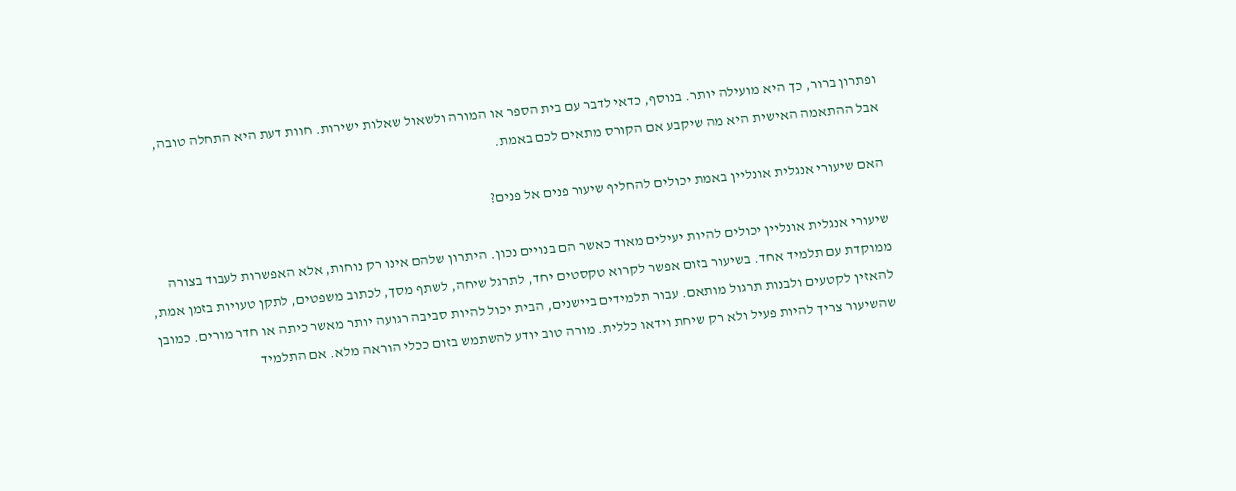ופתרון ברור, כך היא מועילה יותר. בנוסף, כדאי לדבר עם בית הספר או המורה ולשאול שאלות ישירות. חוות דעת היא התחלה טובה, אבל ההתאמה האישית היא מה שיקבע אם הקורס מתאים לכם באמת.

האם שיעורי אנגלית אונליין באמת יכולים להחליף שיעור פנים אל פנים?

שיעורי אנגלית אונליין יכולים להיות יעילים מאוד כאשר הם בנויים נכון. היתרון שלהם אינו רק נוחות, אלא האפשרות לעבוד בצורה ממוקדת עם תלמיד אחד. בשיעור בזום אפשר לקרוא טקסטים יחד, לתרגל שיחה, לשתף מסך, לכתוב משפטים, לתקן טעויות בזמן אמת, להאזין לקטעים ולבנות תרגול מותאם. עבור תלמידים ביישנים, הבית יכול להיות סביבה רגועה יותר מאשר כיתה או חדר מורים. כמובן שהשיעור צריך להיות פעיל ולא רק שיחת וידאו כללית. מורה טוב יודע להשתמש בזום ככלי הוראה מלא. אם התלמיד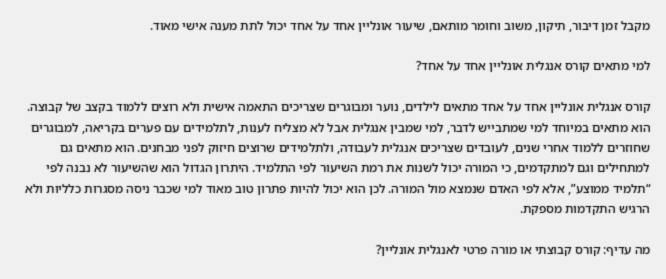מקבל זמן דיבור, תיקון, משוב וחומר מותאם, שיעור אונליין אחד על אחד יכול לתת מענה אישי מאוד.

למי מתאים קורס אנגלית אונליין אחד על אחד?

קורס אנגלית אונליין אחד על אחד מתאים לילדים, נוער ומבוגרים שצריכים התאמה אישית ולא רוצים ללמוד בקצב של קבוצה. הוא מתאים במיוחד למי שמתבייש לדבר, למי שמבין אנגלית אבל לא מצליח לענות, לתלמידים עם פערים בקריאה, למבוגרים שחוזרים ללמוד אחרי שנים, לעובדים שצריכים אנגלית לעבודה, ולתלמידים שרוצים חיזוק לפני מבחנים. הוא מתאים גם למתחילים וגם למתקדמים, כי המורה יכול לשנות את רמת השיעור לפי התלמיד. היתרון הגדול הוא שהשיעור לא נבנה לפי “תלמיד ממוצע”, אלא לפי האדם שנמצא מול המורה. לכן הוא יכול להיות פתרון טוב מאוד למי שכבר ניסה מסגרות כלליות ולא הרגיש התקדמות מספקת.

מה עדיף: קורס קבוצתי או מורה פרטי לאנגלית אונליין?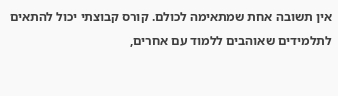אין תשובה אחת שמתאימה לכולם. קורס קבוצתי יכול להתאים לתלמידים שאוהבים ללמוד עם אחרים,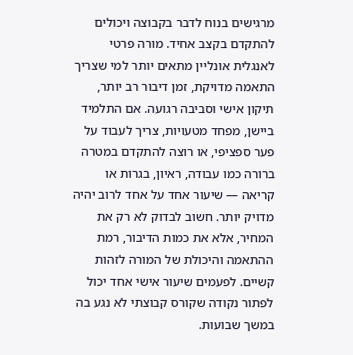מרגישים בנוח לדבר בקבוצה ויכולים להתקדם בקצב אחיד. מורה פרטי לאנגלית אונליין מתאים יותר למי שצריך התאמה מדויקת, זמן דיבור רב יותר, תיקון אישי וסביבה רגועה. אם התלמיד ביישן, מפחד מטעויות, צריך לעבוד על פער ספציפי, או רוצה להתקדם במטרה ברורה כמו עבודה, ראיון, בגרות או קריאה — שיעור אחד על אחד לרוב יהיה מדויק יותר. חשוב לבדוק לא רק את המחיר, אלא את כמות הדיבור, רמת ההתאמה והיכולת של המורה לזהות קשיים. לפעמים שיעור אישי אחד יכול לפתור נקודה שקורס קבוצתי לא נגע בה במשך שבועות.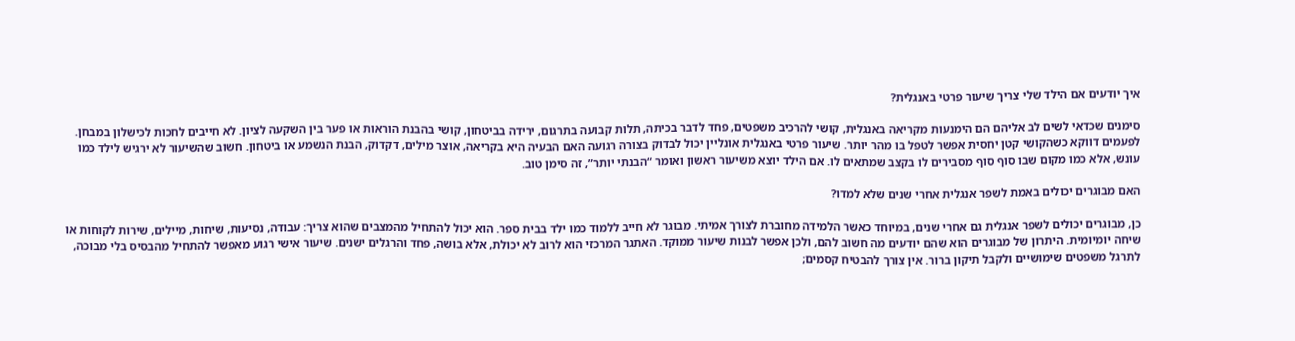איך יודעים אם הילד שלי צריך שיעור פרטי באנגלית?

סימנים שכדאי לשים לב אליהם הם הימנעות מקריאה באנגלית, קושי להרכיב משפטים, פחד לדבר בכיתה, תלות קבועה בתרגום, ירידה בביטחון, קושי בהבנת הוראות או פער בין השקעה לציון. לא חייבים לחכות לכישלון במבחן. לפעמים דווקא כשהקושי קטן יחסית אפשר לטפל בו מהר יותר. שיעור פרטי באנגלית אונליין יכול לבדוק בצורה רגועה האם הבעיה היא בקריאה, אוצר מילים, דקדוק, הבנת הנשמע או ביטחון. חשוב שהשיעור לא ירגיש לילד כמו עונש, אלא כמו מקום שבו סוף סוף מסבירים לו בקצב שמתאים לו. אם הילד יוצא משיעור ראשון ואומר “הבנתי יותר”, זה סימן טוב.

האם מבוגרים יכולים באמת לשפר אנגלית אחרי שנים שלא למדו?

כן, מבוגרים יכולים לשפר אנגלית גם אחרי שנים, במיוחד כאשר הלמידה מחוברת לצורך אמיתי. מבוגר לא חייב ללמוד כמו ילד בבית ספר. הוא יכול להתחיל מהמצבים שהוא צריך: עבודה, נסיעות, שיחות, מיילים, שירות לקוחות או שיחה יומיומית. היתרון של מבוגרים הוא שהם יודעים מה חשוב להם, ולכן אפשר לבנות שיעור ממוקד. האתגר המרכזי הוא לרוב לא יכולת, אלא בושה, פחד והרגלים ישנים. שיעור אישי רגוע מאפשר להתחיל מהבסיס בלי מבוכה, לתרגל משפטים שימושיים ולקבל תיקון ברור. אין צורך להבטיח קסמים;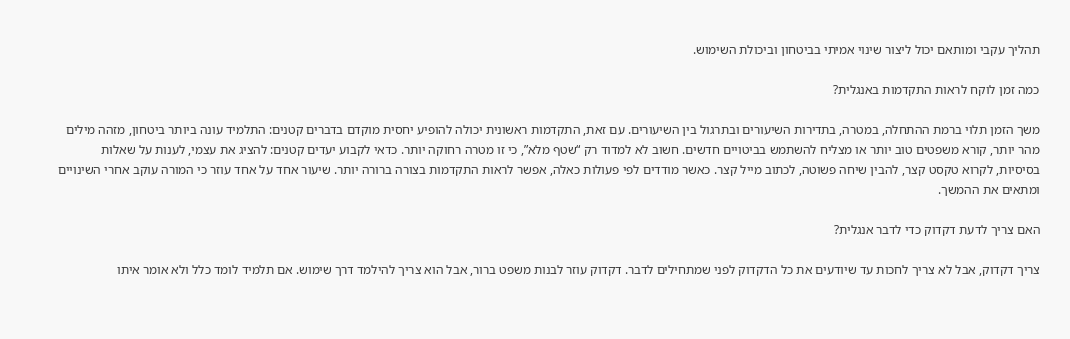תהליך עקבי ומותאם יכול ליצור שינוי אמיתי בביטחון וביכולת השימוש.

כמה זמן לוקח לראות התקדמות באנגלית?

משך הזמן תלוי ברמת ההתחלה, במטרה, בתדירות השיעורים ובתרגול בין השיעורים. עם זאת, התקדמות ראשונית יכולה להופיע יחסית מוקדם בדברים קטנים: התלמיד עונה ביותר ביטחון, מזהה מילים מהר יותר, קורא משפטים טוב יותר או מצליח להשתמש בביטויים חדשים. חשוב לא למדוד רק “שטף מלא”, כי זו מטרה רחוקה יותר. כדאי לקבוע יעדים קטנים: להציג את עצמי, לענות על שאלות בסיסיות, לקרוא טקסט קצר, להבין שיחה פשוטה, לכתוב מייל קצר. כאשר מודדים לפי פעולות כאלה, אפשר לראות התקדמות בצורה ברורה יותר. שיעור אחד על אחד עוזר כי המורה עוקב אחרי השינויים ומתאים את ההמשך.

האם צריך לדעת דקדוק כדי לדבר אנגלית?

צריך דקדוק, אבל לא צריך לחכות עד שיודעים את כל הדקדוק לפני שמתחילים לדבר. דקדוק עוזר לבנות משפט ברור, אבל הוא צריך להילמד דרך שימוש. אם תלמיד לומד כלל ולא אומר איתו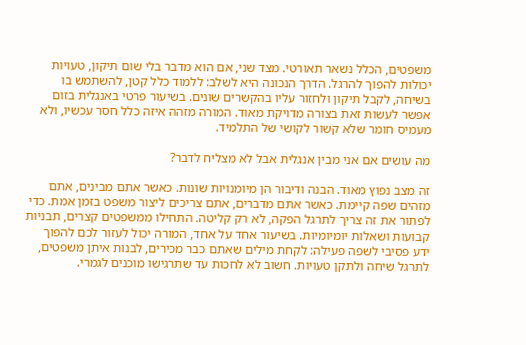משפטים, הכלל נשאר תאורטי. מצד שני, אם הוא מדבר בלי שום תיקון, טעויות יכולות להפוך להרגל. הדרך הנכונה היא לשלב: ללמוד כלל קטן, להשתמש בו בשיחה, לקבל תיקון ולחזור עליו בהקשרים שונים. בשיעור פרטי באנגלית בזום אפשר לעשות זאת בצורה מדויקת מאוד. המורה מזהה איזה כלל חסר עכשיו, ולא מעמיס חומר שלא קשור לקושי של התלמיד.

מה עושים אם אני מבין אנגלית אבל לא מצליח לדבר?

זה מצב נפוץ מאוד. הבנה ודיבור הן מיומנויות שונות. כאשר אתם מבינים, אתם מזהים שפה קיימת. כאשר אתם מדברים, אתם צריכים ליצור משפט בזמן אמת. כדי לפתור את זה צריך לתרגל הפקה, לא רק קליטה. התחילו ממשפטים קצרים, תבניות קבועות ושאלות יומיומיות. בשיעור אחד על אחד, המורה יכול לעזור לכם להפוך ידע פסיבי לשפה פעילה: לקחת מילים שאתם כבר מכירים, לבנות איתן משפטים, לתרגל שיחה ולתקן טעויות. חשוב לא לחכות עד שתרגישו מוכנים לגמרי.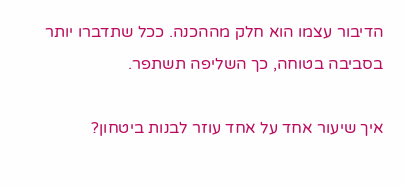הדיבור עצמו הוא חלק מההכנה. ככל שתדברו יותר בסביבה בטוחה, כך השליפה תשתפר.

איך שיעור אחד על אחד עוזר לבנות ביטחון?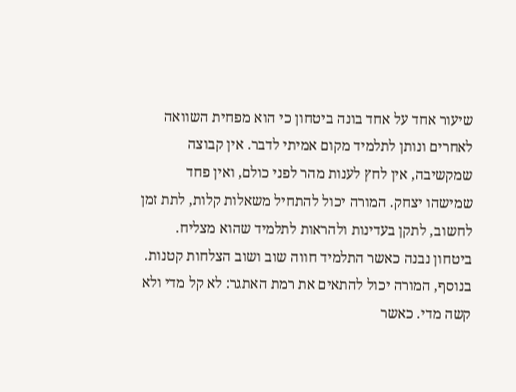שיעור אחד על אחד בונה ביטחון כי הוא מפחית השוואה לאחרים ונותן לתלמיד מקום אמיתי לדבר. אין קבוצה שמקשיבה, אין לחץ לענות מהר לפני כולם, ואין פחד שמישהו יצחק. המורה יכול להתחיל משאלות קלות, לתת זמן לחשוב, לתקן בעדינות ולהראות לתלמיד שהוא מצליח. ביטחון נבנה כאשר התלמיד חווה שוב ושוב הצלחות קטנות. בנוסף, המורה יכול להתאים את רמת האתגר: לא קל מדי ולא קשה מדי. כאשר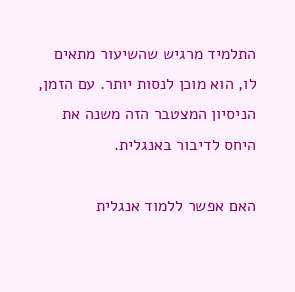התלמיד מרגיש שהשיעור מתאים לו, הוא מוכן לנסות יותר. עם הזמן, הניסיון המצטבר הזה משנה את היחס לדיבור באנגלית.

האם אפשר ללמוד אנגלית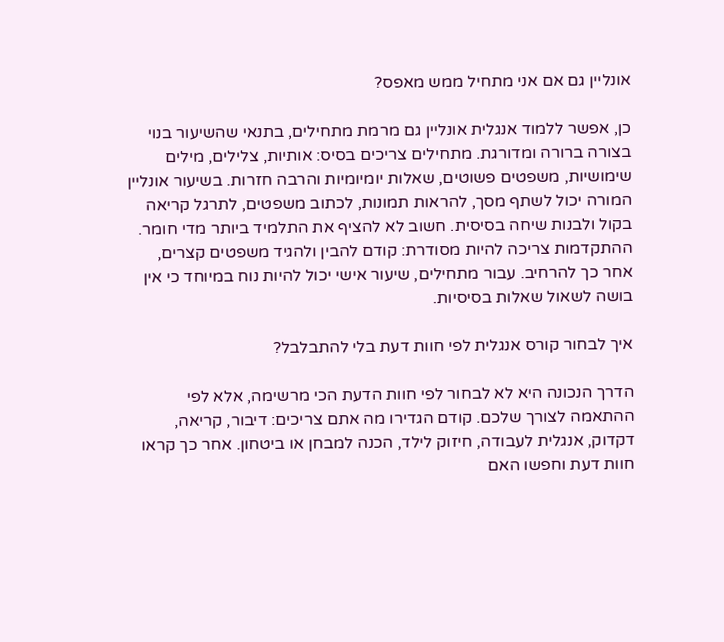אונליין גם אם אני מתחיל ממש מאפס?

כן, אפשר ללמוד אנגלית אונליין גם מרמת מתחילים, בתנאי שהשיעור בנוי בצורה ברורה ומדורגת. מתחילים צריכים בסיס: אותיות, צלילים, מילים שימושיות, משפטים פשוטים, שאלות יומיומיות והרבה חזרות. בשיעור אונליין המורה יכול לשתף מסך, להראות תמונות, לכתוב משפטים, לתרגל קריאה בקול ולבנות שיחה בסיסית. חשוב לא להציף את התלמיד ביותר מדי חומר. ההתקדמות צריכה להיות מסודרת: קודם להבין ולהגיד משפטים קצרים, אחר כך להרחיב. עבור מתחילים, שיעור אישי יכול להיות נוח במיוחד כי אין בושה לשאול שאלות בסיסיות.

איך לבחור קורס אנגלית לפי חוות דעת בלי להתבלבל?

הדרך הנכונה היא לא לבחור לפי חוות הדעת הכי מרשימה, אלא לפי ההתאמה לצורך שלכם. קודם הגדירו מה אתם צריכים: דיבור, קריאה, דקדוק, אנגלית לעבודה, חיזוק לילד, הכנה למבחן או ביטחון. אחר כך קראו חוות דעת וחפשו האם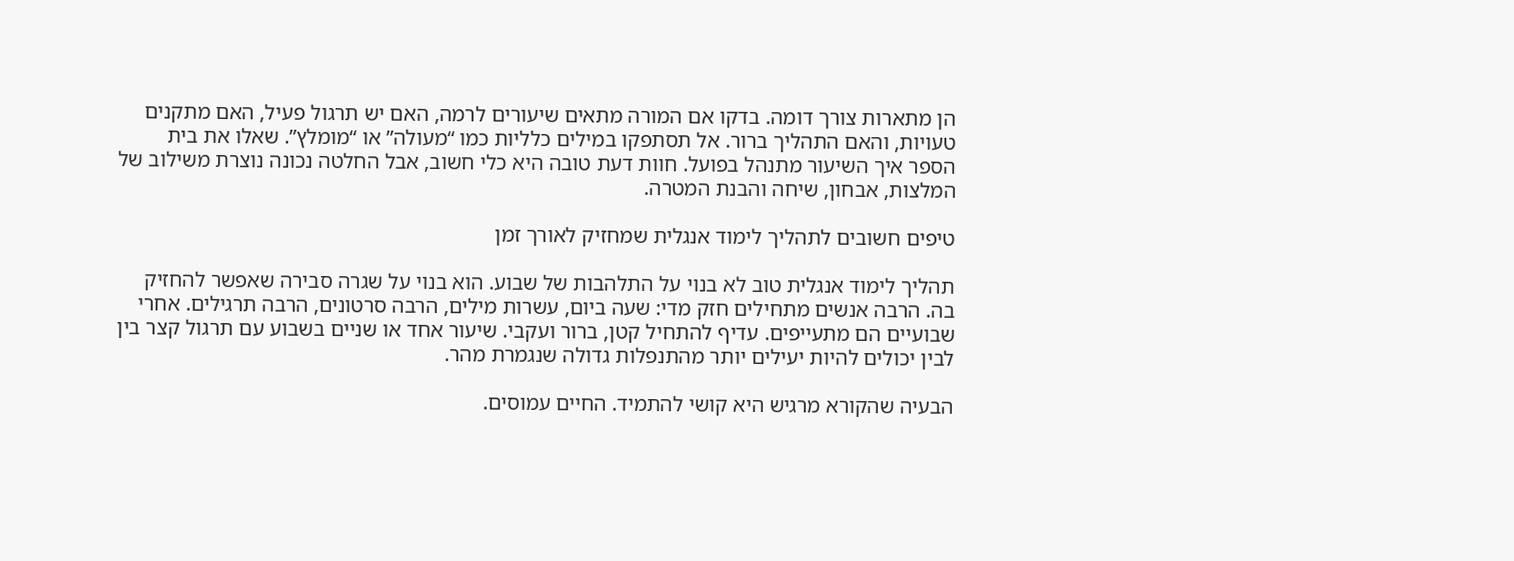הן מתארות צורך דומה. בדקו אם המורה מתאים שיעורים לרמה, האם יש תרגול פעיל, האם מתקנים טעויות, והאם התהליך ברור. אל תסתפקו במילים כלליות כמו “מעולה” או “מומלץ”. שאלו את בית הספר איך השיעור מתנהל בפועל. חוות דעת טובה היא כלי חשוב, אבל החלטה נכונה נוצרת משילוב של המלצות, אבחון, שיחה והבנת המטרה.

טיפים חשובים לתהליך לימוד אנגלית שמחזיק לאורך זמן

תהליך לימוד אנגלית טוב לא בנוי על התלהבות של שבוע. הוא בנוי על שגרה סבירה שאפשר להחזיק בה. הרבה אנשים מתחילים חזק מדי: שעה ביום, עשרות מילים, הרבה סרטונים, הרבה תרגילים. אחרי שבועיים הם מתעייפים. עדיף להתחיל קטן, ברור ועקבי. שיעור אחד או שניים בשבוע עם תרגול קצר בין לבין יכולים להיות יעילים יותר מהתנפלות גדולה שנגמרת מהר.

הבעיה שהקורא מרגיש היא קושי להתמיד. החיים עמוסים.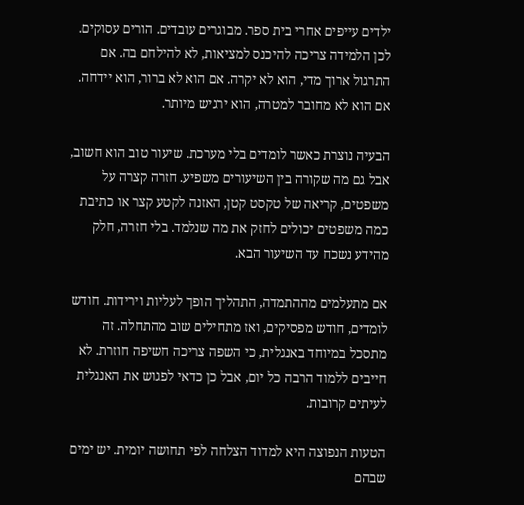ילדים עייפים אחרי בית ספר. מבוגרים עובדים. הורים עסוקים. לכן הלמידה צריכה להיכנס למציאות, לא להילחם בה. אם התרגול ארוך מדי, הוא לא יקרה. אם הוא לא ברור, הוא יידחה. אם הוא לא מחובר למטרה, הוא ירגיש מיותר.

הבעיה נוצרת כאשר לומדים בלי מערכת. שיעור טוב הוא חשוב, אבל גם מה שקורה בין השיעורים משפיע. חזרה קצרה על משפטים, קריאה של טקסט קטן, האזנה לקטע קצר או כתיבת כמה משפטים יכולים לחזק את מה שנלמד. בלי חזרה, חלק מהידע נשכח עד השיעור הבא.

אם מתעלמים מההתמדה, התהליך הופך לעליות וירידות. חודש לומדים, חודש מפסיקים, ואז מתחילים שוב מהתחלה. זה מתסכל במיוחד באנגלית, כי השפה צריכה חשיפה חוזרת. לא חייבים ללמוד הרבה כל יום, אבל כן כדאי לפגוש את האנגלית לעיתים קרובות.

הטעות הנפוצה היא למדוד הצלחה לפי תחושה יומית. יש ימים שבהם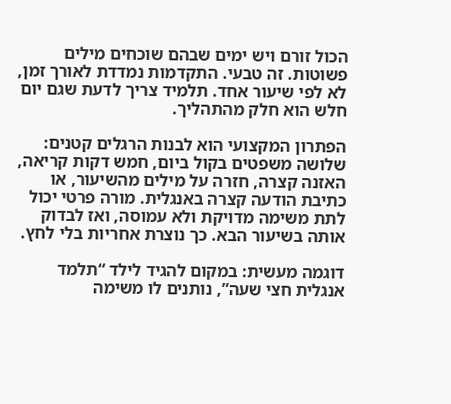הכול זורם ויש ימים שבהם שוכחים מילים פשוטות. זה טבעי. התקדמות נמדדת לאורך זמן, לא לפי שיעור אחד. תלמיד צריך לדעת שגם יום חלש הוא חלק מהתהליך.

הפתרון המקצועי הוא לבנות הרגלים קטנים: שלושה משפטים בקול ביום, חמש דקות קריאה, האזנה קצרה, חזרה על מילים מהשיעור, או כתיבת הודעה קצרה באנגלית. מורה פרטי יכול לתת משימה מדויקת ולא עמוסה, ואז לבדוק אותה בשיעור הבא. כך נוצרת אחריות בלי לחץ.

דוגמה מעשית: במקום להגיד לילד “תלמד אנגלית חצי שעה”, נותנים לו משימה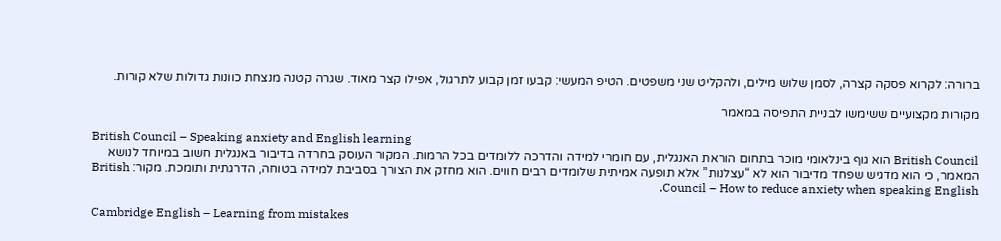ברורה: לקרוא פסקה קצרה, לסמן שלוש מילים, ולהקליט שני משפטים. הטיפ המעשי: קבעו זמן קבוע לתרגול, אפילו קצר מאוד. שגרה קטנה מנצחת כוונות גדולות שלא קורות.

מקורות מקצועיים ששימשו לבניית התפיסה במאמר

British Council – Speaking anxiety and English learning
British Council הוא גוף בינלאומי מוכר בתחום הוראת האנגלית, עם חומרי למידה והדרכה ללומדים בכל הרמות. המקור העוסק בחרדה בדיבור באנגלית חשוב במיוחד לנושא המאמר, כי הוא מדגיש שפחד מדיבור הוא לא “עצלנות” אלא תופעה אמיתית שלומדים רבים חווים. הוא מחזק את הצורך בסביבת למידה בטוחה, הדרגתית ותומכת. מקור: British Council – How to reduce anxiety when speaking English.

Cambridge English – Learning from mistakes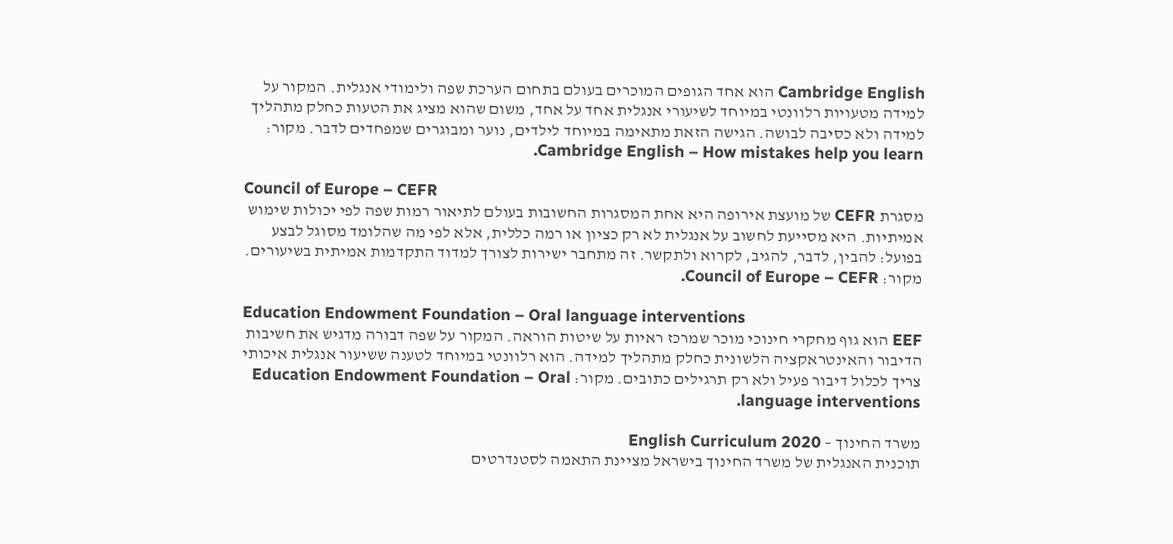Cambridge English הוא אחד הגופים המוכרים בעולם בתחום הערכת שפה ולימודי אנגלית. המקור על למידה מטעויות רלוונטי במיוחד לשיעורי אנגלית אחד על אחד, משום שהוא מציג את הטעות כחלק מתהליך למידה ולא כסיבה לבושה. הגישה הזאת מתאימה במיוחד לילדים, נוער ומבוגרים שמפחדים לדבר. מקור: Cambridge English – How mistakes help you learn.

Council of Europe – CEFR
מסגרת CEFR של מועצת אירופה היא אחת המסגרות החשובות בעולם לתיאור רמות שפה לפי יכולות שימוש אמיתיות. היא מסייעת לחשוב על אנגלית לא רק כציון או רמה כללית, אלא לפי מה שהלומד מסוגל לבצע בפועל: להבין, לדבר, להגיב, לקרוא ולתקשר. זה מתחבר ישירות לצורך למדוד התקדמות אמיתית בשיעורים. מקור: Council of Europe – CEFR.

Education Endowment Foundation – Oral language interventions
EEF הוא גוף מחקרי חינוכי מוכר שמרכז ראיות על שיטות הוראה. המקור על שפה דבורה מדגיש את חשיבות הדיבור והאינטראקציה הלשונית כחלק מתהליך למידה. הוא רלוונטי במיוחד לטענה ששיעור אנגלית איכותי צריך לכלול דיבור פעיל ולא רק תרגילים כתובים. מקור: Education Endowment Foundation – Oral language interventions.

משרד החינוך – English Curriculum 2020
תוכנית האנגלית של משרד החינוך בישראל מציינת התאמה לסטנדרטים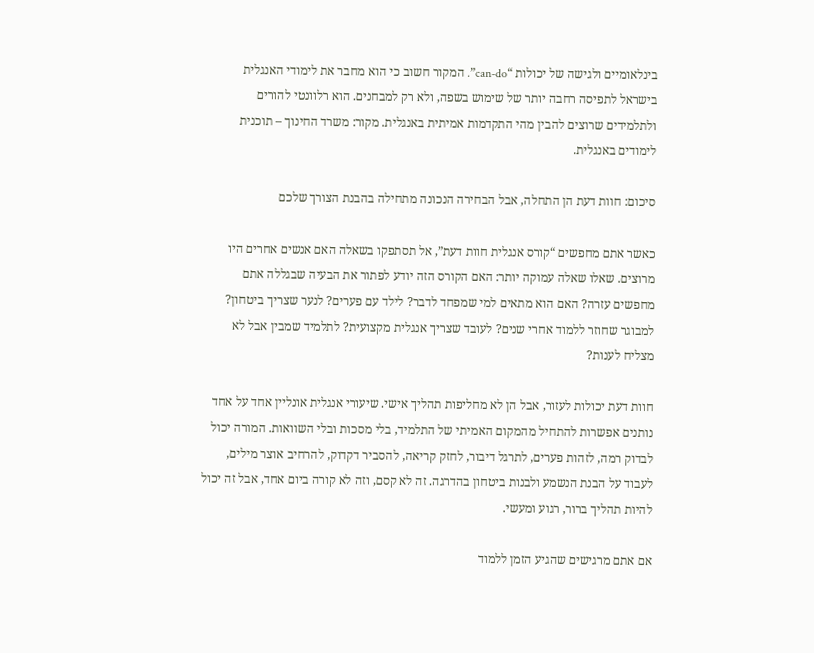בינלאומיים ולגישה של יכולות “can-do”. המקור חשוב כי הוא מחבר את לימודי האנגלית בישראל לתפיסה רחבה יותר של שימוש בשפה, ולא רק למבחנים. הוא רלוונטי להורים ולתלמידים שרוצים להבין מהי התקדמות אמיתית באנגלית. מקור: משרד החינוך – תוכנית לימודים באנגלית.

סיכום: חוות דעת הן התחלה, אבל הבחירה הנכונה מתחילה בהבנת הצורך שלכם

כאשר אתם מחפשים “קורס אנגלית חוות דעת”, אל תסתפקו בשאלה האם אנשים אחרים היו מרוצים. שאלו שאלה עמוקה יותר: האם הקורס הזה יודע לפתור את הבעיה שבגללה אתם מחפשים עזרה? האם הוא מתאים למי שמפחד לדבר? לילד עם פערים? לנער שצריך ביטחון? למבוגר שחוזר ללמוד אחרי שנים? לעובד שצריך אנגלית מקצועית? לתלמיד שמבין אבל לא מצליח לענות?

חוות דעת יכולות לעזור, אבל הן לא מחליפות תהליך אישי. שיעורי אנגלית אונליין אחד על אחד נותנים אפשרות להתחיל מהמקום האמיתי של התלמיד, בלי מסכות ובלי השוואות. המורה יכול לבדוק רמה, לזהות פערים, לתרגל דיבור, לחזק קריאה, להסביר דקדוק, להרחיב אוצר מילים, לעבוד על הבנת הנשמע ולבנות ביטחון בהדרגה. זה לא קסם, וזה לא קורה ביום אחד, אבל זה יכול להיות תהליך ברור, רגוע ומעשי.

אם אתם מרגישים שהגיע הזמן ללמוד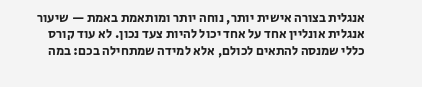אנגלית בצורה אישית יותר, נוחה יותר ומותאמת באמת — שיעור אנגלית אונליין אחד על אחד יכול להיות צעד נכון. לא עוד קורס כללי שמנסה להתאים לכולם, אלא למידה שמתחילה בכם: במה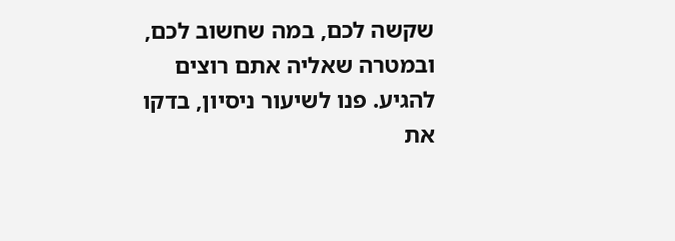שקשה לכם, במה שחשוב לכם, ובמטרה שאליה אתם רוצים להגיע. פנו לשיעור ניסיון, בדקו את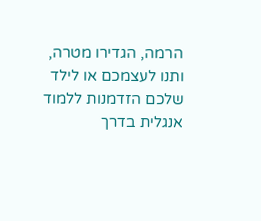הרמה, הגדירו מטרה, ותנו לעצמכם או לילד שלכם הזדמנות ללמוד אנגלית בדרך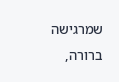שמרגישה ברורה,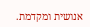אנושית ומקדמת.